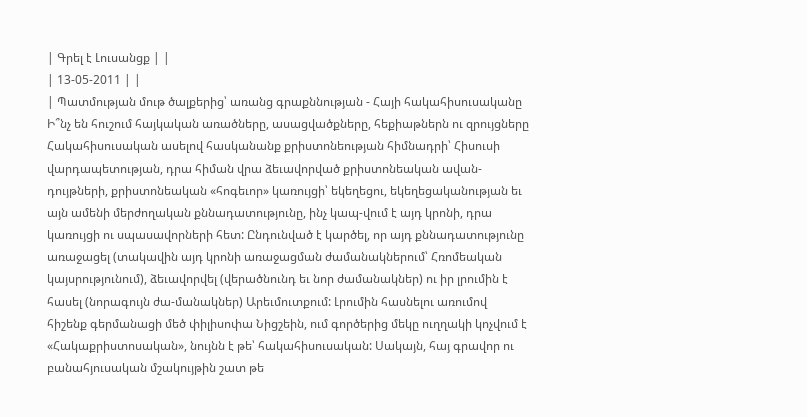| Գրել է Լուսանցք | |
| 13-05-2011 | |
| Պատմության մութ ծալքերից՝ առանց գրաքննության - Հայի հակահիսուսականը Ի՞նչ են հուշում հայկական առածները, ասացվածքները, հեքիաթներն ու զրույցները Հակահիսուսական ասելով հասկանանք քրիստոնեության հիմնադրի՝ Հիսուսի վարդապետության, դրա հիման վրա ձեւավորված քրիստոնեական ավան-դույթների, քրիստոնեական «հոգեւոր» կառույցի՝ եկեղեցու, եկեղեցականության եւ այն ամենի մերժողական քննադատությունը, ինչ կապ-վում է այդ կրոնի, դրա կառույցի ու սպասավորների հետ: Ընդունված է կարծել, որ այդ քննադատությունը առաջացել (տակավին այդ կրոնի առաջացման ժամանակներում՝ Հռոմեական կայսրությունում), ձեւավորվել (վերածնունդ եւ նոր ժամանակներ) ու իր լրումին է հասել (նորագույն ժա-մանակներ) Արեւմուտքում: Լրումին հասնելու առումով հիշենք գերմանացի մեծ փիլիսոփա Նիցշեին, ում գործերից մեկը ուղղակի կոչվում է «Հակաքրիստոսական», նույնն է թե՝ հակահիսուսական: Սակայն, հայ գրավոր ու բանահյուսական մշակույթին շատ թե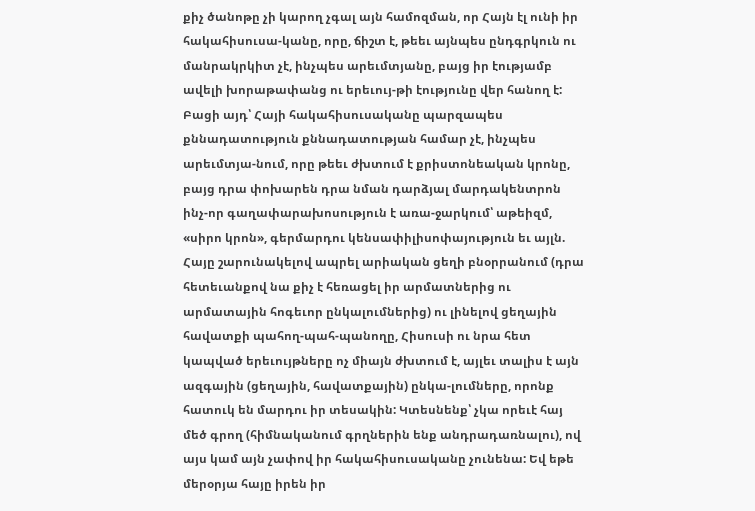քիչ ծանոթը չի կարող չգալ այն համոզման, որ Հայն էլ ունի իր հակահիսուսա-կանը, որը, ճիշտ է, թեեւ այնպես ընդգրկուն ու մանրակրկիտ չէ, ինչպես արեւմտյանը, բայց իր էությամբ ավելի խորաթափանց ու երեւույ-թի էությունը վեր հանող է: Բացի այդ՝ Հայի հակահիսուսականը պարզապես քննադատություն քննադատության համար չէ, ինչպես արեւմտյա-նում, որը թեեւ ժխտում է քրիստոնեական կրոնը, բայց դրա փոխարեն դրա նման դարձյալ մարդակենտրոն ինչ-որ գաղափարախոսություն է առա-ջարկում՝ աթեիզմ, «սիրո կրոն», գերմարդու կենսափիլիսոփայություն եւ այլն. Հայը շարունակելով ապրել արիական ցեղի բնօրրանում (դրա հետեւանքով նա քիչ է հեռացել իր արմատներից ու արմատային հոգեւոր ընկալումներից) ու լինելով ցեղային հավատքի պահող-պահ-պանողը, Հիսուսի ու նրա հետ կապված երեւույթները ոչ միայն ժխտում է, այլեւ տալիս է այն ազգային (ցեղային, հավատքային) ընկա-լումները, որոնք հատուկ են մարդու իր տեսակին: Կտեսնենք՝ չկա որեւէ հայ մեծ գրող (հիմնականում գրղներին ենք անդրադառնալու), ով այս կամ այն չափով իր հակահիսուսականը չունենա: Եվ եթե մերօրյա հայը իրեն իր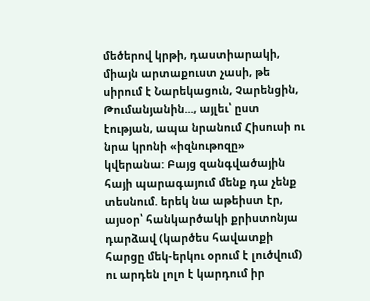մեծերով կրթի, դաստիարակի, միայն արտաքուստ չասի, թե սիրում է Նարեկացուն, Չարենցին, Թումանյանին..., այլեւ՝ ըստ էության, ապա նրանում Հիսուսի ու նրա կրոնի «իզնութոզը» կվերանա: Բայց զանգվածային հայի պարագայում մենք դա չենք տեսնում. երեկ նա աթեիստ էր, այսօր՝ հանկարծակի քրիստոնյա դարձավ (կարծես հավատքի հարցը մեկ-երկու օրում է լուծվում) ու արդեն լոլո է կարդում իր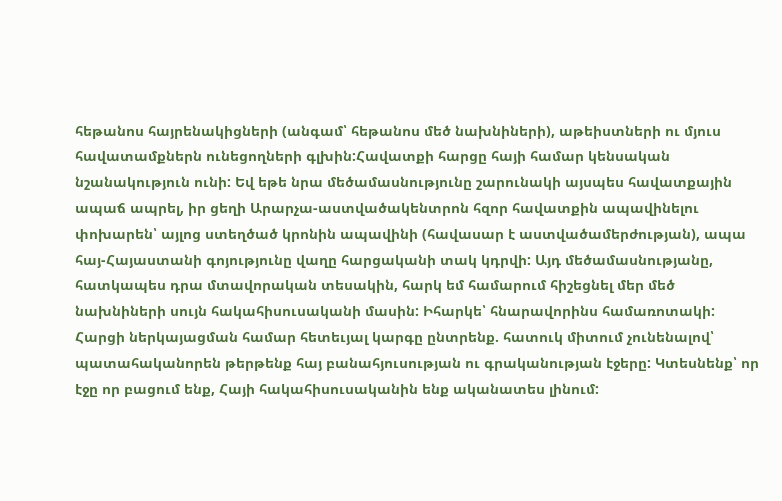հեթանոս հայրենակիցների (անգամ՝ հեթանոս մեծ նախնիների), աթեիստների ու մյուս հավատամքներն ունեցողների գլխին:Հավատքի հարցը հայի համար կենսական նշանակություն ունի: Եվ եթե նրա մեծամասնությունը շարունակի այսպես հավատքային ապաճ ապրել, իր ցեղի Արարչա-աստվածակենտրոն հզոր հավատքին ապավինելու փոխարեն՝ այլոց ստեղծած կրոնին ապավինի (հավասար է աստվածամերժության), ապա հայ-Հայաստանի գոյությունը վաղը հարցականի տակ կդրվի: Այդ մեծամասնությանը, հատկապես դրա մտավորական տեսակին, հարկ եմ համարում հիշեցնել մեր մեծ նախնիների սույն հակահիսուսականի մասին: Իհարկե՝ հնարավորինս համառոտակի: Հարցի ներկայացման համար հետեւյալ կարգը ընտրենք. հատուկ միտում չունենալով՝ պատահականորեն թերթենք հայ բանահյուսության ու գրականության էջերը: Կտեսնենք՝ որ էջը որ բացում ենք, Հայի հակահիսուսականին ենք ականատես լինում: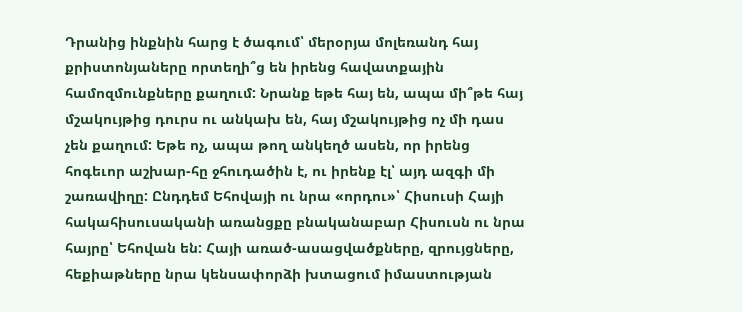Դրանից ինքնին հարց է ծագում՝ մերօրյա մոլեռանդ հայ քրիստոնյաները որտեղի՞ց են իրենց հավատքային համոզմունքները քաղում: Նրանք եթե հայ են, ապա մի՞թե հայ մշակույթից դուրս ու անկախ են, հայ մշակույթից ոչ մի դաս չեն քաղում: Եթե ոչ, ապա թող անկեղծ ասեն, որ իրենց հոգեւոր աշխար-հը ջհուդածին է, ու իրենք էլ՝ այդ ազգի մի շառավիղը: Ընդդեմ Եհովայի ու նրա «որդու»՝ Հիսուսի Հայի հակահիսուսականի առանցքը բնականաբար Հիսուսն ու նրա հայրը՝ Եհովան են: Հայի առած-ասացվածքները, զրույցները, հեքիաթները նրա կենսափորձի խտացում իմաստության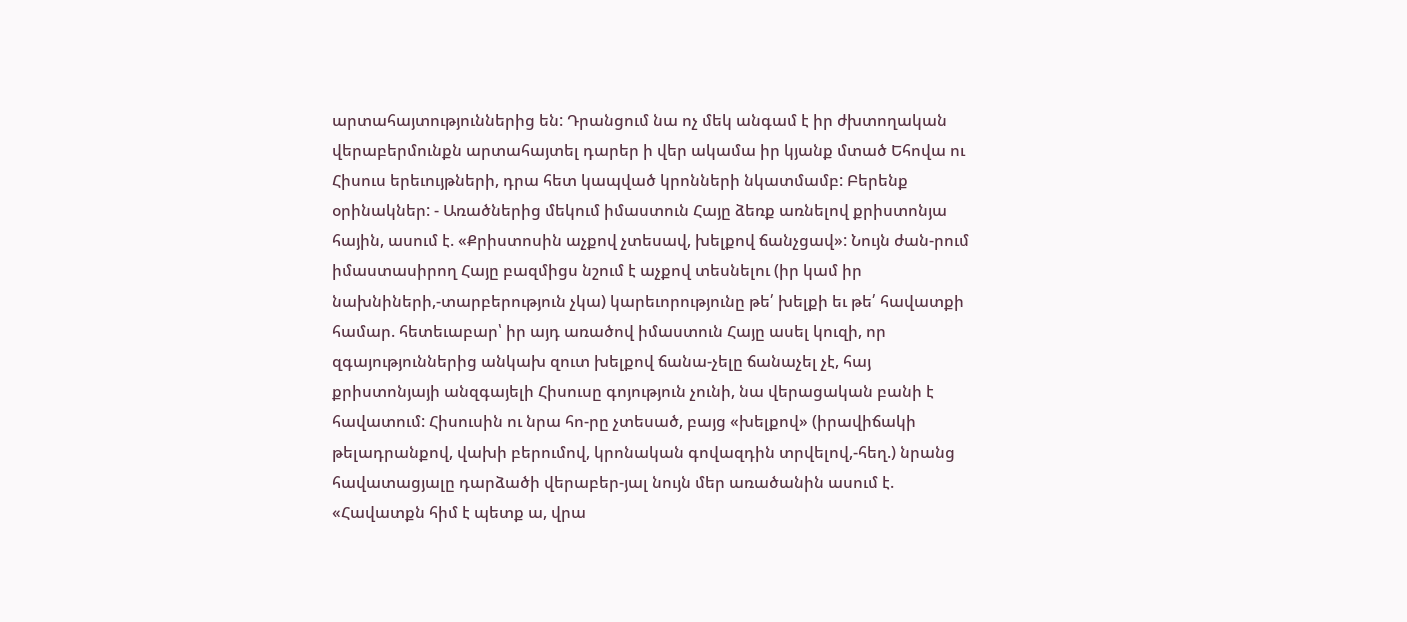արտահայտություններից են: Դրանցում նա ոչ մեկ անգամ է իր ժխտողական վերաբերմունքն արտահայտել դարեր ի վեր ակամա իր կյանք մտած Եհովա ու Հիսուս երեւույթների, դրա հետ կապված կրոնների նկատմամբ: Բերենք օրինակներ: - Առածներից մեկում իմաստուն Հայը ձեռք առնելով քրիստոնյա հային, ասում է. «Քրիստոսին աչքով չտեսավ, խելքով ճանչցավ»: Նույն ժան-րում իմաստասիրող Հայը բազմիցս նշում է աչքով տեսնելու (իր կամ իր նախնիների,-տարբերություն չկա) կարեւորությունը թե՛ խելքի եւ թե՛ հավատքի համար. հետեւաբար՝ իր այդ առածով իմաստուն Հայը ասել կուզի, որ զգայություններից անկախ զուտ խելքով ճանա-չելը ճանաչել չէ, հայ քրիստոնյայի անզգայելի Հիսուսը գոյություն չունի, նա վերացական բանի է հավատում: Հիսուսին ու նրա հո-րը չտեսած, բայց «խելքով» (իրավիճակի թելադրանքով, վախի բերումով, կրոնական գովազդին տրվելով,-հեղ.) նրանց հավատացյալը դարձածի վերաբեր-յալ նույն մեր առածանին ասում է. «Հավատքն հիմ է պետք ա, վրա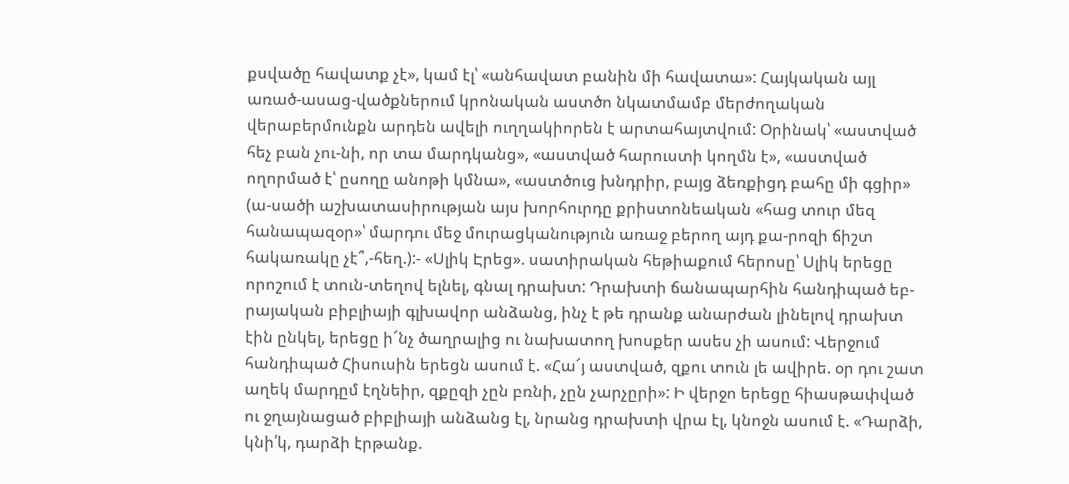քսվածը հավատք չէ», կամ էլ՝ «անհավատ բանին մի հավատա»: Հայկական այլ առած-ասաց-վածքներում կրոնական աստծո նկատմամբ մերժողական վերաբերմունքն արդեն ավելի ուղղակիորեն է արտահայտվում: Օրինակ՝ «աստված հեչ բան չու-նի, որ տա մարդկանց», «աստված հարուստի կողմն է», «աստված ողորմած է՝ ըսողը անոթի կմնա», «աստծուց խնդրիր, բայց ձեռքիցդ բահը մի գցիր» (ա-սածի աշխատասիրության այս խորհուրդը քրիստոնեական «հաց տուր մեզ հանապազօր»՝ մարդու մեջ մուրացկանություն առաջ բերող այդ քա-րոզի ճիշտ հակառակը չէ՞,-հեղ.):- «Սլիկ Էրեց». սատիրական հեթիաքում հերոսը՝ Սլիկ երեցը որոշում է տուն-տեղով ելնել, գնալ դրախտ: Դրախտի ճանապարհին հանդիպած եբ-րայական բիբլիայի գլխավոր անձանց, ինչ է թե դրանք անարժան լինելով դրախտ էին ընկել, երեցը ի՜նչ ծաղրալից ու նախատող խոսքեր ասես չի ասում: Վերջում հանդիպած Հիսուսին երեցն ասում է. «Հա՜յ աստված, զքու տուն լե ավիրե. օր դու շատ աղեկ մարդըմ էղնեիր, զքըզի չըն բռնի, չըն չարչըրի»: Ի վերջո երեցը հիասթափված ու ջղայնացած բիբլիայի անձանց էլ, նրանց դրախտի վրա էլ, կնոջն ասում է. «Դարձի, կնի՛կ, դարձի էրթանք.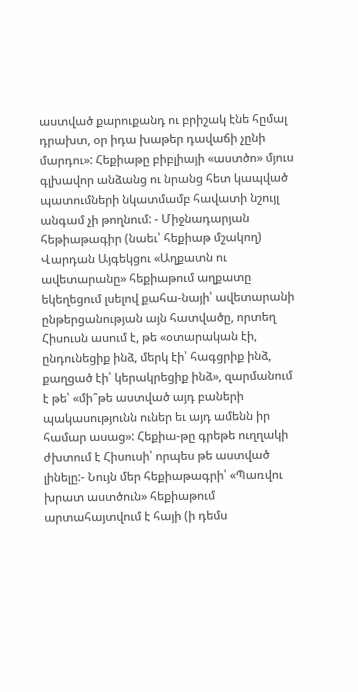աստված քարուքանդ ու բրիշակ էնե հըմալ դրախտ, օր իդա խաթեր դավաճի չընի մարդու»: Հեքիաթը բիբլիայի «աստծո» մյուս գլխավոր անձանց ու նրանց հետ կապված պատումների նկատմամբ հավատի նշույլ անգամ չի թողնում: - Միջնադարյան հեթիաթագիր (նաեւ՝ հեքիաթ մշակող) Վարդան Այգեկցու «Աղքատն ու ավետարանը» հեքիաթում աղքատը եկեղեցում լսելով քահա-նայի՝ ավետարանի ընթերցանության այն հատվածը, որտեղ Հիսուսն ասում է, թե «օտարական էի, ընդունեցիք ինձ, մերկ էի՝ հագցրիք ինձ, քաղցած էի՝ կերակրեցիք ինձ», զարմանում է թե՝ «մի՞թե աստված այդ բաների պակասությունն ուներ եւ այդ ամենն իր համար ասաց»: Հեքիա-թը գրեթե ուղղակի ժխտում է Հիսուսի՝ որպես թե աստված լինելը:- Նույն մեր հեքիաթագրի՝ «Պառվու խրատ աստծուն» հեքիաթում արտահայտվում է հայի (ի դեմս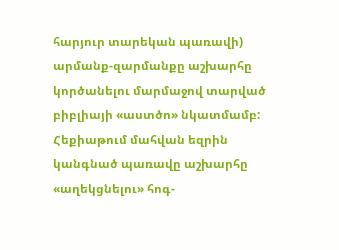հարյուր տարեկան պառավի) արմանք-զարմանքը աշխարհը կործանելու մարմաջով տարված բիբլիայի «աստծո» նկատմամբ: Հեքիաթում մահվան եզրին կանգնած պառավը աշխարհը «աղեկցնելու» հոգ-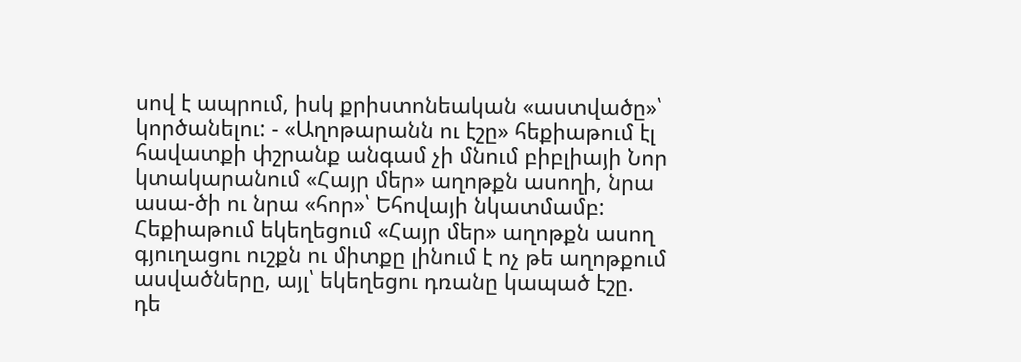սով է ապրում, իսկ քրիստոնեական «աստվածը»՝ կործանելու: - «Աղոթարանն ու էշը» հեքիաթում էլ հավատքի փշրանք անգամ չի մնում բիբլիայի Նոր կտակարանում «Հայր մեր» աղոթքն ասողի, նրա ասա-ծի ու նրա «հոր»՝ Եհովայի նկատմամբ: Հեքիաթում եկեղեցում «Հայր մեր» աղոթքն ասող գյուղացու ուշքն ու միտքը լինում է ոչ թե աղոթքում ասվածները, այլ՝ եկեղեցու դռանը կապած էշը. դե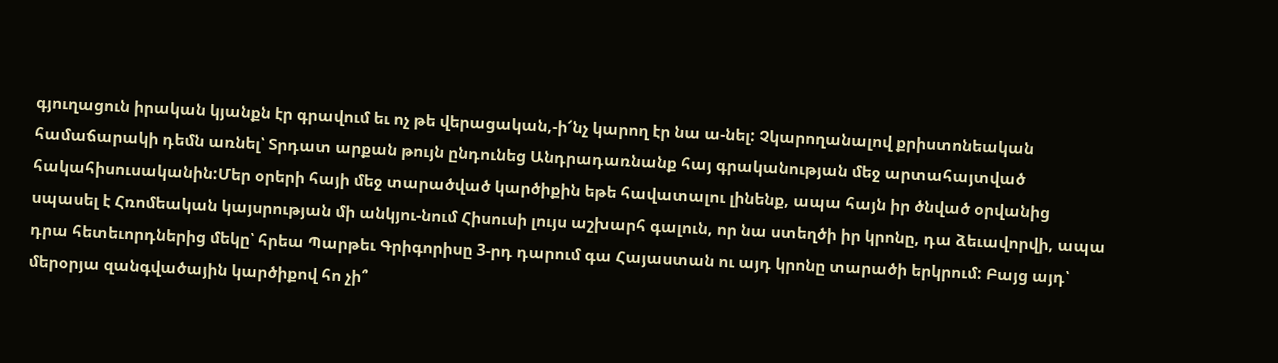գյուղացուն իրական կյանքն էր գրավում եւ ոչ թե վերացական,-ի՜նչ կարող էր նա ա-նել: Չկարողանալով քրիստոնեական համաճարակի դեմն առնել՝ Տրդատ արքան թույն ընդունեց Անդրադառնանք հայ գրականության մեջ արտահայտված հակահիսուսականին:Մեր օրերի հայի մեջ տարածված կարծիքին եթե հավատալու լինենք, ապա հայն իր ծնված օրվանից սպասել է Հռոմեական կայսրության մի անկյու-նում Հիսուսի լույս աշխարհ գալուն, որ նա ստեղծի իր կրոնը, դա ձեւավորվի, ապա դրա հետեւորդներից մեկը՝ հրեա Պարթեւ Գրիգորիսը 3-րդ դարում գա Հայաստան ու այդ կրոնը տարածի երկրում: Բայց այդ՝ մերօրյա զանգվածային կարծիքով հո չի՞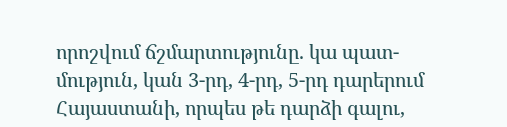որոշվում ճշմարտությունը. կա պատ-մություն, կան 3-րդ, 4-րդ, 5-րդ դարերում Հայաստանի, որպես թե դարձի գալու,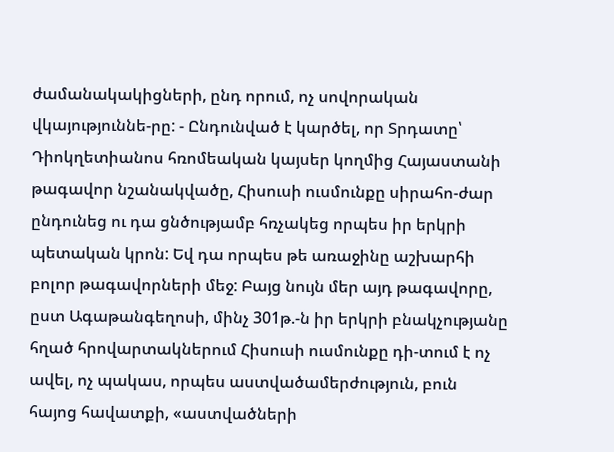ժամանակակիցների, ընդ որում, ոչ սովորական վկայություննե-րը: - Ընդունված է կարծել, որ Տրդատը՝ Դիոկղետիանոս հռոմեական կայսեր կողմից Հայաստանի թագավոր նշանակվածը, Հիսուսի ուսմունքը սիրահո-ժար ընդունեց ու դա ցնծությամբ հռչակեց որպես իր երկրի պետական կրոն: Եվ դա որպես թե առաջինը աշխարհի բոլոր թագավորների մեջ: Բայց նույն մեր այդ թագավորը, ըստ Ագաթանգեղոսի, մինչ 301թ.-ն իր երկրի բնակչությանը հղած հրովարտակներում Հիսուսի ուսմունքը դի-տում է ոչ ավել, ոչ պակաս, որպես աստվածամերժություն, բուն հայոց հավատքի, «աստվածների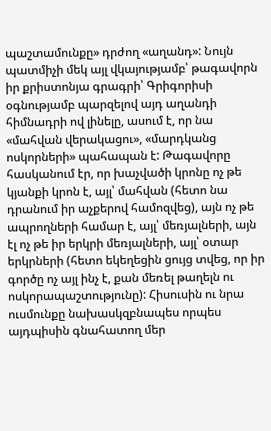պաշտամունքը» դրժող «աղանդ»: Նույն պատմիչի մեկ այլ վկայությամբ՝ թագավորն իր քրիստոնյա գրագրի՝ Գրիգորիսի օգնությամբ պարզելով այդ աղանդի հիմնադրի ով լինելը, ասում է, որ նա «մահվան վերակացու», «մարդկանց ոսկորների» պահապան է: Թագավորը հասկանում էր, որ խաչվածի կրոնը ոչ թե կյանքի կրոն է, այլ՝ մահվան (հետո նա դրանում իր աչքերով համոզվեց), այն ոչ թե ապրողների համար է, այլ՝ մեռյալների, այն էլ ոչ թե իր երկրի մեռյալների, այլ՝ օտար երկրների (հետո եկեղեցին ցույց տվեց, որ իր գործը ոչ այլ ինչ է, քան մեռել թաղելն ու ոսկորապաշտությունը): Հիսուսին ու նրա ուսմունքը նախասկզբնապես որպես այդպիսին գնահատող մեր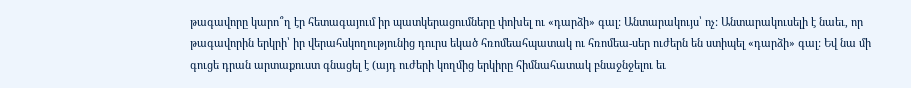թագավորը կարո՞ղ էր հետագայում իր պատկերացումները փոխել ու «դարձի» գալ: Անտարակույս՝ ոչ: Անտարակուսելի է նաեւ, որ թագավորին երկրի՝ իր վերահսկողությունից դուրս եկած հռոմեահպատակ ու հռոմեա-սեր ուժերն են ստիպել «դարձի» գալ: Եվ նա մի գուցե դրան արտաքուստ գնացել է (այդ ուժերի կողմից երկիրը հիմնահատակ բնաջնջելու եւ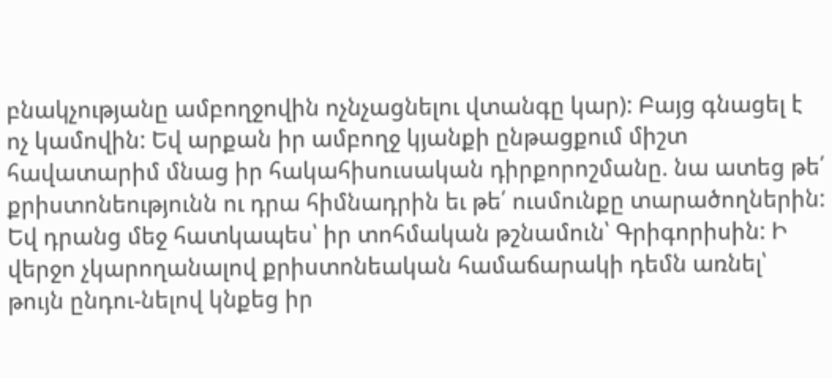բնակչությանը ամբողջովին ոչնչացնելու վտանգը կար): Բայց գնացել է ոչ կամովին: Եվ արքան իր ամբողջ կյանքի ընթացքում միշտ հավատարիմ մնաց իր հակահիսուսական դիրքորոշմանը. նա ատեց թե՛ քրիստոնեությունն ու դրա հիմնադրին եւ թե՛ ուսմունքը տարածողներին: Եվ դրանց մեջ հատկապես՝ իր տոհմական թշնամուն՝ Գրիգորիսին: Ի վերջո չկարողանալով քրիստոնեական համաճարակի դեմն առնել՝ թույն ընդու-նելով կնքեց իր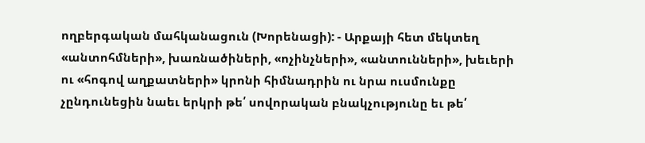ողբերգական մահկանացուն (Խորենացի): - Արքայի հետ մեկտեղ «անտոհմների», խառնածիների, «ոչինչների», «անտունների», խեւերի ու «հոգով աղքատների» կրոնի հիմնադրին ու նրա ուսմունքը չընդունեցին նաեւ երկրի թե՛ սովորական բնակչությունը եւ թե՛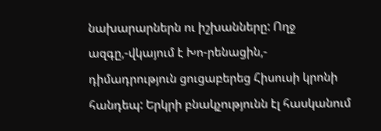նախարարներն ու իշխանները: Ողջ ազգը,-վկայում է Խո-րենացին,- դիմադրություն ցուցաբերեց Հիսուսի կրոնի հանդեպ: Երկրի բնակչությունն էլ հասկանում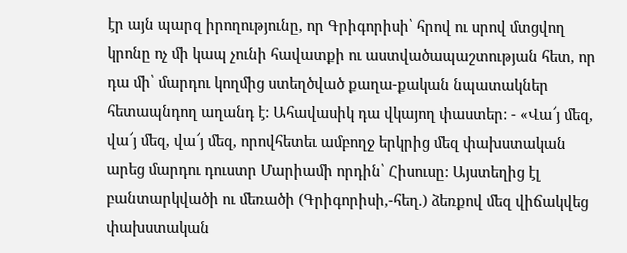էր այն պարզ իրողությունը, որ Գրիգորիսի՝ հրով ու սրով մտցվող կրոնը ոչ մի կապ չունի հավատքի ու աստվածապաշտության հետ, որ դա մի՝ մարդու կողմից ստեղծված քաղա-քական նպատակներ հետապնդող աղանդ է: Ահավասիկ դա վկայող փաստեր: - «Վա՜յ մեզ, վա՜յ մեզ, վա՜յ մեզ, որովհետեւ ամբողջ երկրից մեզ փախստական արեց մարդու դուստր Մարիամի որդին՝ Հիսուսը: Այստեղից էլ բանտարկվածի ու մեռածի (Գրիգորիսի,-հեղ.) ձեռքով մեզ վիճակվեց փախստական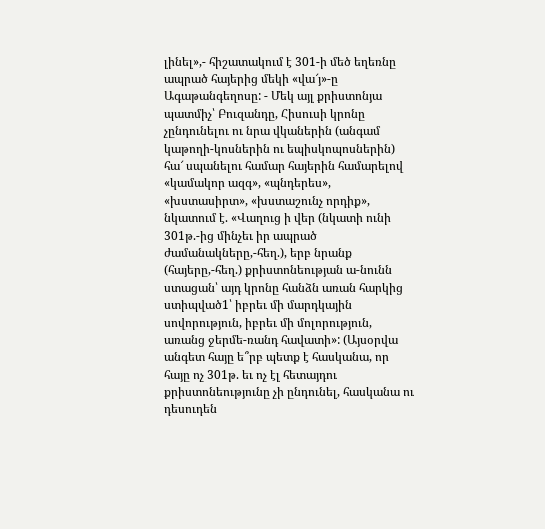լինել»,- հիշատակում է 301-ի մեծ եղեռնը ապրած հայերից մեկի «վա՜յ»-ը Ագաթանգեղոսը: - Մեկ այլ քրիստոնյա պատմիչ՝ Բուզանդը, Հիսուսի կրոնը չընդունելու ու նրա վկաներին (անգամ կաթողի-կոսներին ու եպիսկոպոսներին) հա՜ սպանելու համար հայերին համարելով «կամակոր ազգ», «պնդերես», «խստասիրտ», «խստաշունչ որդիք», նկատում է. «Վաղուց ի վեր (նկատի ունի 301թ.-ից մինչեւ իր ապրած ժամանակները,-հեղ.), երբ նրանք (հայերը,-հեղ.) քրիստոնեության ա-նունն ստացան՝ այդ կրոնը հանձն առան հարկից ստիպված1՝ իբրեւ մի մարդկային սովորություն, իբրեւ մի մոլորություն, առանց ջերմե-ռանդ հավատի»: (Այսօրվա անգետ հայը ե՞րբ պետք է հասկանա, որ հայը ոչ 301թ. եւ ոչ էլ հետայդու քրիստոնեությունը չի ընդունել, հասկանա ու դեսուդեն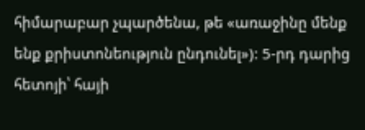հիմարաբար չպարծենա, թե «առաջինը մենք ենք քրիստոնեություն ընդունել»): 5-րդ դարից հետոյի՝ հայի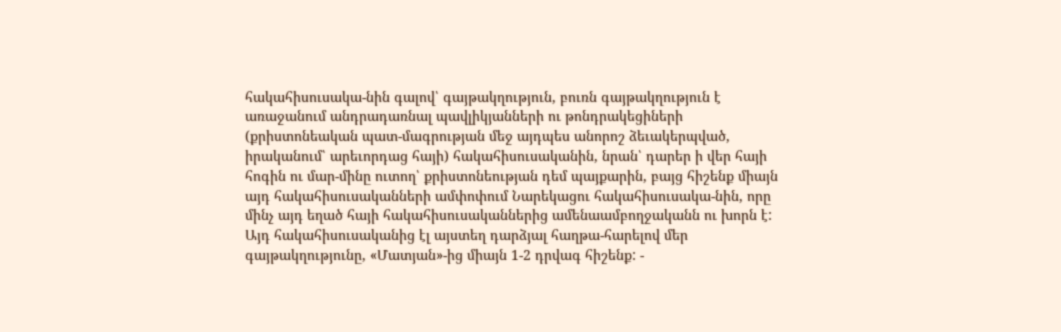հակահիսուսակա-նին գալով՝ գայթակղություն, բուռն գայթակղություն է առաջանում անդրադառնալ պավլիկյանների ու թոնդրակեցիների (քրիստոնեական պատ-մագրության մեջ այդպես անորոշ ձեւակերպված, իրականում՝ արեւորդաց հայի) հակահիսուսականին, նրան՝ դարեր ի վեր հայի հոգին ու մար-մինը ուտող՝ քրիստոնեության դեմ պայքարին, բայց հիշենք միայն այդ հակահիսուսականների ամփոփում Նարեկացու հակահիսուսակա-նին, որը մինչ այդ եղած հայի հակահիսուսականներից ամենաամբողջականն ու խորն է: Այդ հակահիսուսականից էլ այստեղ դարձյալ հաղթա-հարելով մեր գայթակղությունը, «Մատյան»-ից միայն 1-2 դրվագ հիշենք: -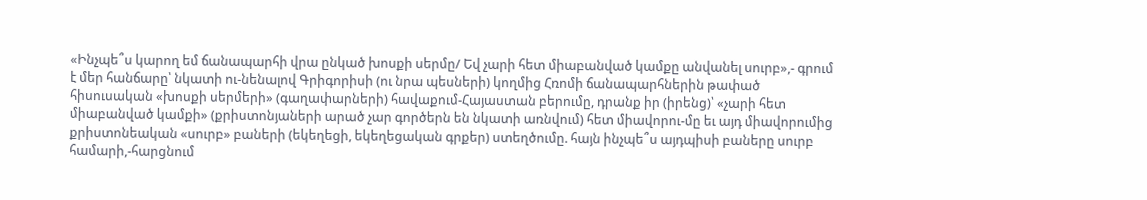«Ինչպե՞ս կարող եմ ճանապարհի վրա ընկած խոսքի սերմը/ Եվ չարի հետ միաբանված կամքը անվանել սուրբ»,- գրում է մեր հանճարը՝ նկատի ու-նենալով Գրիգորիսի (ու նրա պեսների) կողմից Հռոմի ճանապարհներին թափած հիսուսական «խոսքի սերմերի» (գաղափարների) հավաքում-Հայաստան բերումը, դրանք իր (իրենց)՝ «չարի հետ միաբանված կամքի» (քրիստոնյաների արած չար գործերն են նկատի առնվում) հետ միավորու-մը եւ այդ միավորումից քրիստոնեական «սուրբ» բաների (եկեղեցի, եկեղեցական գրքեր) ստեղծումը. հայն ինչպե՞ս այդպիսի բաները սուրբ համարի,-հարցնում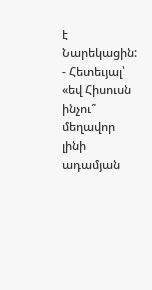է Նարեկացին: - Հետեւյալ՝ «եվ Հիսուսն ինչու՞ մեղավոր լինի ադամյան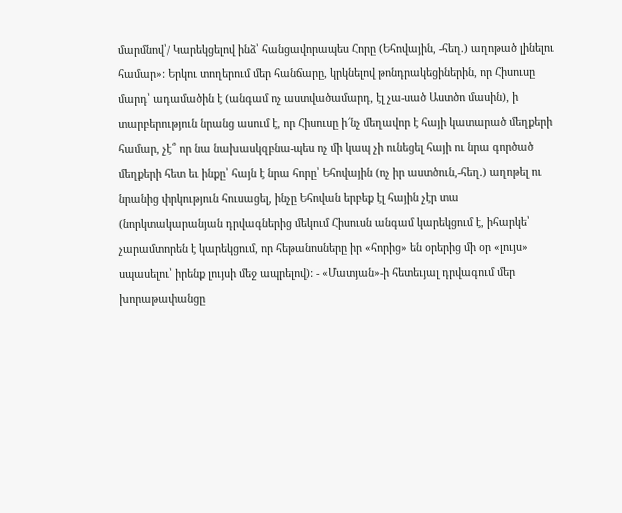մարմնով՝/ Կարեկցելով ինձ՝ հանցավորապես Հորը (Եհովային, -հեղ.) աղոթած լինելու համար»: Երկու տողերում մեր հանճարը, կրկնելով թոնդրակեցիներին, որ Հիսուսը մարդ՝ ադամածին է (անգամ ոչ աստվածամարդ, էլ չա-սած Աստծո մասին), ի տարբերություն նրանց ասում է, որ Հիսուսը ի՜նչ մեղավոր է հայի կատարած մեղքերի համար, չէ՞ որ նա նախասկզբնա-պես ոչ մի կապ չի ունեցել հայի ու նրա գործած մեղքերի հետ եւ ինքը՝ հայն է նրա հորը՝ Եհովային (ոչ իր աստծուն,-հեղ.) աղոթել ու նրանից փրկություն հուսացել, ինչը Եհովան երբեք էլ հային չէր տա (նորկտակարանյան դրվագներից մեկում Հիսուսն անգամ կարեկցում է, իհարկե՝ չարամտորեն է կարեկցում, որ հեթանոսները իր «հորից» են օրերից մի օր «լույս» սպասելու՝ իրենք լույսի մեջ ապրելով): - «Մատյան»-ի հետեւյալ դրվագում մեր խորաթափանցը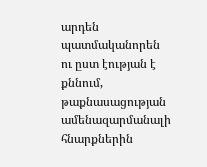արդեն պատմականորեն ու ըստ էության է քննում, թաքնասացության ամենազարմանալի հնարքներին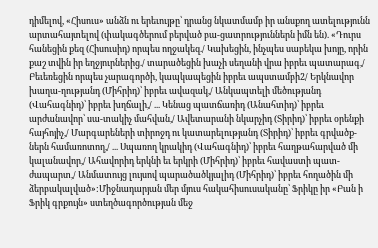դիմելով, «Հիսուս» անձն ու երեւույթը՝ դրանց նկատմամբ իր անսքող ատելությունն արտահայտելով (փակագծերում բերված բա-ցատրություններն իմն են). «Դուրս հանեցին քեզ (Հիսուսիդ) որպես ողջակեզ./ Կախեցին, ինչպես սաբեկա խոյը, որին քաշ տվին իր եղջյուրներից./ տարածեցին խաչի սեղանի վրա իբրեւ պատարագ,/ Բեւեռեցին որպես չարագործի, կապկապեցին իբրեւ ապստամբի2/ Երկնավոր խաղա-ղությանդ (Միհրիդ)՝ իբրեւ ավազակ,/ Անկապտելի մեծությանդ (Վահագնիդ)՝ իբրեւ խղճալի,/ ... Կենաց պատճառիդ (Անահտիդ)՝ իբրեւ արժանավոր՝ սա-տակիչ մահվան,/ Ավետարանի նկարչիդ (Տիրիդ)՝ իբրեւ օրենքի հայհոյիչ,/ Մարգարեների տիրոջդ ու կատարելությանդ (Տիրիդ)՝ իբրեւ գրվածք-ներն համառոտող,/ ... Սպառող կրակիդ (Վահագնիդ)՝ իբրեւ հաղթահարված մի կալանավոր,/ Ահավորիդ երկնի եւ երկրի (Միհրիդ)՝ իբրեւ հավաստի պատ-ժապարտ,/ Անմատույց լույսով պարածածկյալիդ (Միհրիդ)՝ իբրեւ հողածին մի ձերբակալված»:Միջնադարյան մեր մյուս հակահիսուսականը՝ Ֆրիկը իր «Բան ի Ֆրիկ գրքույն» ստեղծագործության մեջ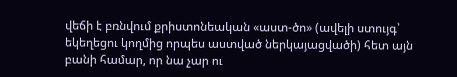վեճի է բռնվում քրիստոնեական «աստ-ծո» (ավելի ստույգ՝ եկեղեցու կողմից որպես աստված ներկայացվածի) հետ այն բանի համար, որ նա չար ու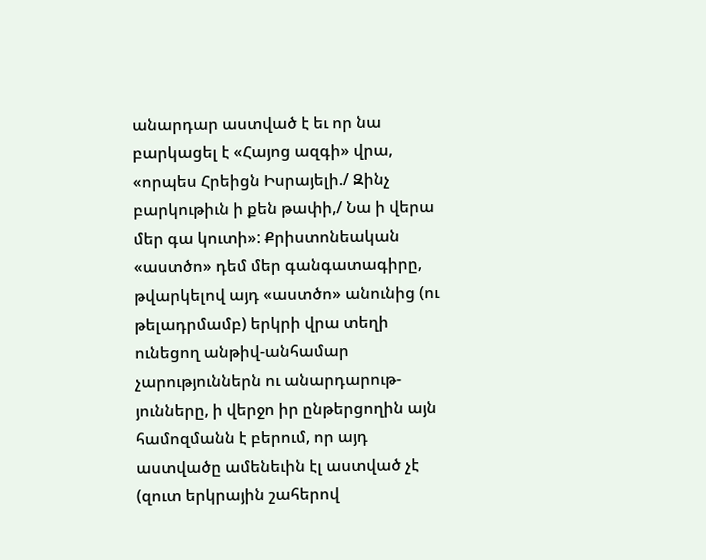անարդար աստված է եւ որ նա բարկացել է «Հայոց ազգի» վրա, «որպես Հրեիցն Իսրայելի./ Զինչ բարկութիւն ի քեն թափի,/ Նա ի վերա մեր գա կուտի»: Քրիստոնեական «աստծո» դեմ մեր գանգատագիրը, թվարկելով այդ «աստծո» անունից (ու թելադրմամբ) երկրի վրա տեղի ունեցող անթիվ-անհամար չարություններն ու անարդարութ-յունները, ի վերջո իր ընթերցողին այն համոզմանն է բերում, որ այդ աստվածը ամենեւին էլ աստված չէ (զուտ երկրային շահերով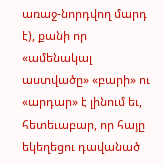առաջ-նորդվող մարդ է), քանի որ «ամենակալ աստվածը» «բարի» ու «արդար» է լինում եւ, հետեւաբար, որ հայը եկեղեցու դավանած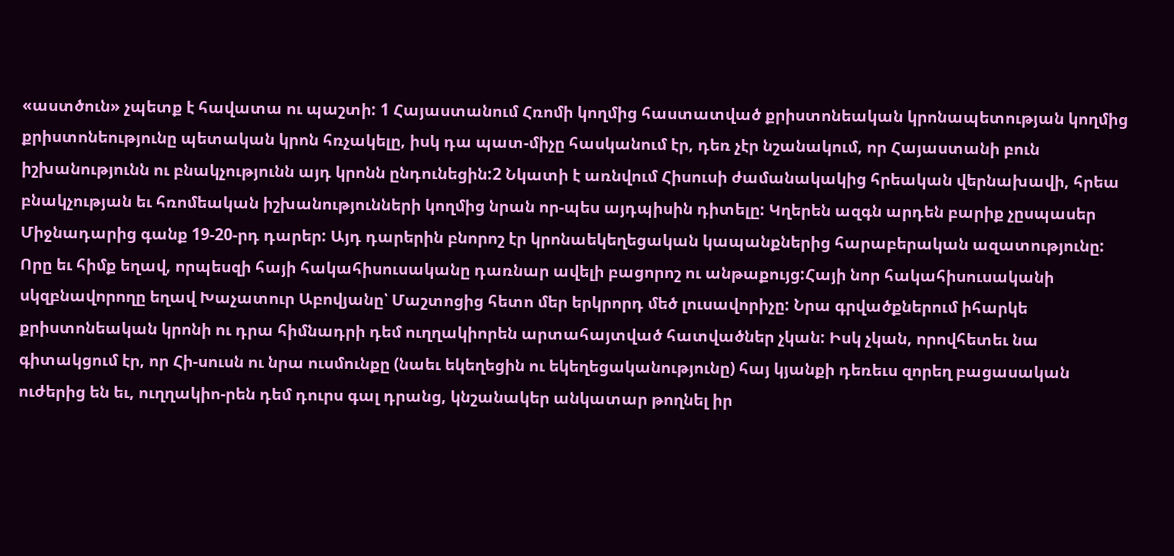«աստծուն» չպետք է հավատա ու պաշտի: 1 Հայաստանում Հռոմի կողմից հաստատված քրիստոնեական կրոնապետության կողմից քրիստոնեությունը պետական կրոն հռչակելը, իսկ դա պատ-միչը հասկանում էր, դեռ չէր նշանակում, որ Հայաստանի բուն իշխանությունն ու բնակչությունն այդ կրոնն ընդունեցին:2 Նկատի է առնվում Հիսուսի ժամանակակից հրեական վերնախավի, հրեա բնակչության եւ հռոմեական իշխանությունների կողմից նրան որ-պես այդպիսին դիտելը: Կղերեն ազգն արդեն բարիք չըսպասեր Միջնադարից գանք 19-20-րդ դարեր: Այդ դարերին բնորոշ էր կրոնաեկեղեցական կապանքներից հարաբերական ազատությունը: Որը եւ հիմք եղավ, որպեսզի հայի հակահիսուսականը դառնար ավելի բացորոշ ու անթաքույց:Հայի նոր հակահիսուսականի սկզբնավորողը եղավ Խաչատուր Աբովյանը՝ Մաշտոցից հետո մեր երկրորդ մեծ լուսավորիչը: Նրա գրվածքներում իհարկե քրիստոնեական կրոնի ու դրա հիմնադրի դեմ ուղղակիորեն արտահայտված հատվածներ չկան: Իսկ չկան, որովհետեւ նա գիտակցում էր, որ Հի-սուսն ու նրա ուսմունքը (նաեւ եկեղեցին ու եկեղեցականությունը) հայ կյանքի դեռեւս զորեղ բացասական ուժերից են եւ, ուղղակիո-րեն դեմ դուրս գալ դրանց, կնշանակեր անկատար թողնել իր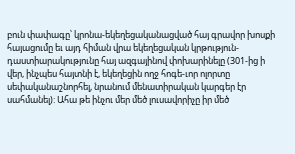բուն փափագը՝ կրոնա-եկեղեցականացված հայ գրավոր խոսքի հայացումը եւ այդ հիման վրա եկեղեցական կրթություն-դաստիարակությունը հայ ազգայինով փոխարինելը (301-ից ի վեր, ինչպես հայտնի է, եկեղեցին ողջ հոգե-ւոր ոլորտը սեփականաշնորհել, նրանում մենատիրական կարգեր էր սահմանել): Ահա թե ինչու մեր մեծ լուսավորիչը իր մեծ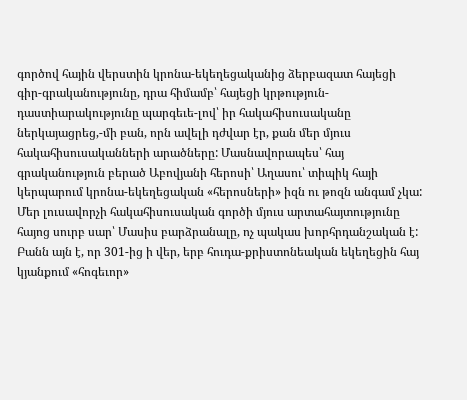գործով հային վերստին կրոնա-եկեղեցականից ձերբազատ հայեցի գիր-գրականությունը, դրա հիմամբ՝ հայեցի կրթություն-դաստիարակությունը պարգեւե-լով՝ իր հակահիսուսականը ներկայացրեց,-մի բան, որն ավելի դժվար էր, քան մեր մյուս հակահիսուսականների արածները: Մասնավորապես՝ հայ գրականություն բերած Աբովյանի հերոսի՝ Աղասու՝ տիպիկ հայի կերպարում կրոնա-եկեղեցական «հերոսների» իզն ու թոզն անգամ չկա: Մեր լուսավորչի հակահիսուսական գործի մյուս արտահայտությունը հայոց սուրբ սար՝ Մասիս բարձրանալը, ոչ պակաս խորհրդանշական է: Բանն այն է, որ 301-ից ի վեր, երբ հուդա-քրիստոնեական եկեղեցին հայ կյանքում «հոգեւոր»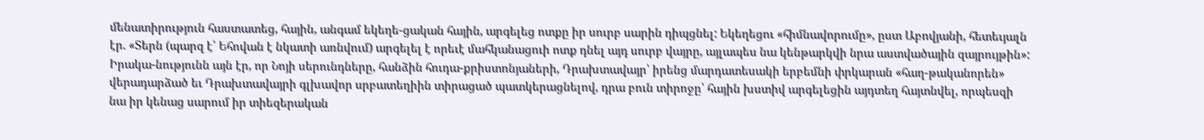մենատիրություն հաստատեց, հային, անգամ եկեղե-ցական հային, արգելեց ոտքը իր սուրբ սարին դիպցնել: Եկեղեցու «հիմնավորումը», ըստ Աբովյանի, հետեւյալն էր. «Տերն (պարզ է՝ Եհովան է նկատի առնվում) արգելել է որեւէ մահկանացուի ոտք դնել այդ սուրբ վայրը, այլապես նա կենթարկվի նրա աստվածային զայրույթին»: Իրակա-նությունն այն էր, որ Նոյի սերունդները, հանձին հուդա-քրիստոնյաների, Դրախտավայր՝ իրենց մարդատեսակի երբեմնի փրկարան «հաղ-թականորեն» վերադարձած եւ Դրախտավայրի գլխավոր սրբատեղիին տիրացած պատկերացնելով, դրա բուն տիրոջը՝ հային խստիվ արգելեցին այդտեղ հայտնվել, որպեսզի նա իր կենաց սարում իր տիեզերական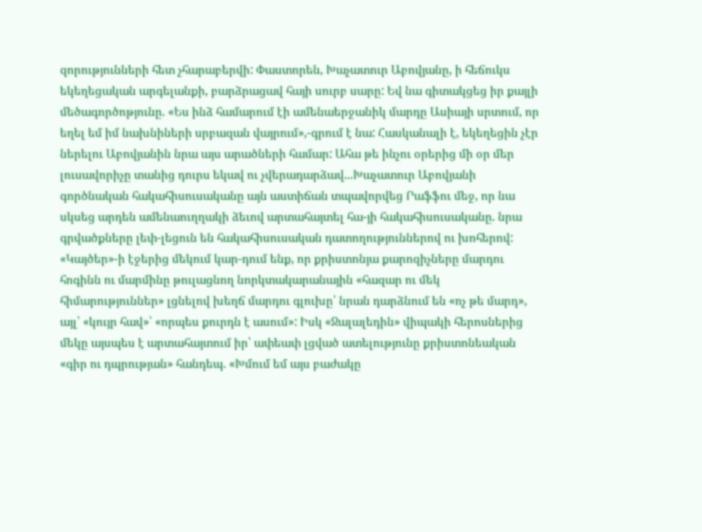զորությունների հետ չհարաբերվի: Փաստորեն, Խաչատուր Աբովյանը, ի հեճուկս եկեղեցական արգելանքի, բարձրացավ հայի սուրբ սարը: Եվ նա գիտակցեց իր քայլի մեծագործոթյունը. «Ես ինձ համարում էի ամենաերջանիկ մարդը Ասիայի սրտում, որ եղել եմ իմ նախնիների սրբազան վայրում»,-գրում է նա: Հասկանալի է, եկեղեցին չէր ներելու Աբովյանին նրա այս արածների համար: Ահա թե ինչու օրերից մի օր մեր լուսավորիչը տանից դուրս եկավ ու չվերադարձավ...Խաչատուր Աբովյանի գործնական հակահիսուսականը այն աստիճան տպավորվեց Րաֆֆու մեջ, որ նա սկսեց արդեն ամենաուղղակի ձեւով արտահայտել հա-յի հակահիսուսականը. նրա գրվածքները լեփ-լեցուն են հակահիսուսական դատողություններով ու խոհերով: «Կայծեր»-ի էջերից մեկում կար-դում ենք, որ քրիստոնյա քարոզիչները մարդու հոգինն ու մարմինը թուլացնող նորկտակարանային «հազար ու մեկ հիմարություններ» լցնելով խեղճ մարդու գլուխը՝ նրան դարձնում են «ոչ թե մարդ», այլ՝ «կույր հավ»՝ «որպես քուրդն է ասում»: Իսկ «Ջալալեդին» վիպակի հերոսներից մեկը այսպես է արտահայտում իր՝ ափեափ լցված ատելությունը քրիստոնեական «գիր ու դպրության» հանդեպ. «Խմում եմ այս բաժակը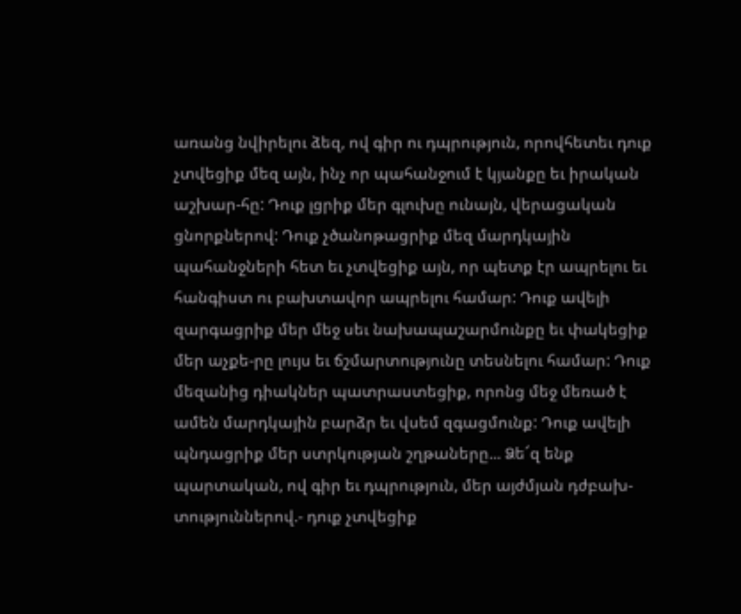առանց նվիրելու ձեզ, ով գիր ու դպրություն, որովհետեւ դուք չտվեցիք մեզ այն, ինչ որ պահանջում է կյանքը եւ իրական աշխար-հը: Դուք լցրիք մեր գլուխը ունայն, վերացական ցնորքներով: Դուք չծանոթացրիք մեզ մարդկային պահանջների հետ եւ չտվեցիք այն, որ պետք էր ապրելու եւ հանգիստ ու բախտավոր ապրելու համար: Դուք ավելի զարգացրիք մեր մեջ սեւ նախապաշարմունքը եւ փակեցիք մեր աչքե-րը լույս եւ ճշմարտությունը տեսնելու համար: Դուք մեզանից դիակներ պատրաստեցիք, որոնց մեջ մեռած է ամեն մարդկային բարձր եւ վսեմ զգացմունք: Դուք ավելի պնդացրիք մեր ստրկության շղթաները... Ձե՜զ ենք պարտական, ով գիր եւ դպրություն, մեր այժմյան դժբախ-տություններով.- դուք չտվեցիք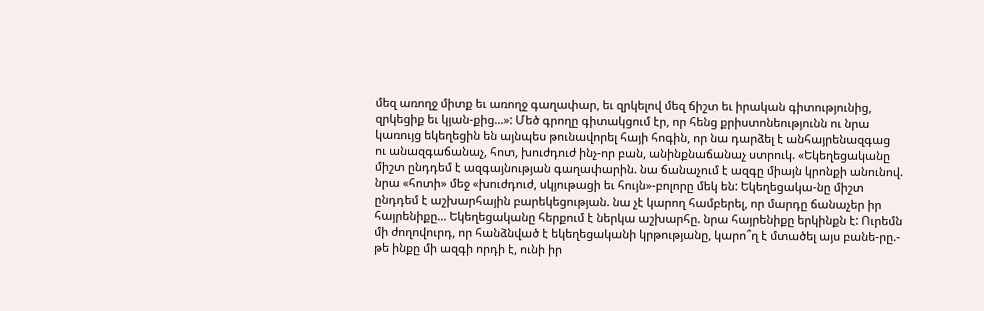մեզ առողջ միտք եւ առողջ գաղափար, եւ զրկելով մեզ ճիշտ եւ իրական գիտությունից, զրկեցիք եւ կյան-քից...»: Մեծ գրողը գիտակցում էր, որ հենց քրիստոնեությունն ու նրա կառույց եկեղեցին են այնպես թունավորել հայի հոգին, որ նա դարձել է անհայրենազգաց ու անազգաճանաչ, հոտ, խուժդուժ ինչ-որ բան, անինքնաճանաչ ստրուկ. «Եկեղեցականը միշտ ընդդեմ է ազգայնության գաղափարին. նա ճանաչում է ազգը միայն կրոնքի անունով. նրա «հոտի» մեջ «խուժդուժ, սկյութացի եւ հույն»-բոլորը մեկ են: Եկեղեցակա-նը միշտ ընդդեմ է աշխարհային բարեկեցության. նա չէ կարող համբերել, որ մարդը ճանաչեր իր հայրենիքը... Եկեղեցականը հերքում է ներկա աշխարհը. նրա հայրենիքը երկինքն է: Ուրեմն մի ժողովուրդ, որ հանձնված է եկեղեցականի կրթությանը, կարո՞ղ է մտածել այս բանե-րը.- թե ինքը մի ազգի որդի է, ունի իր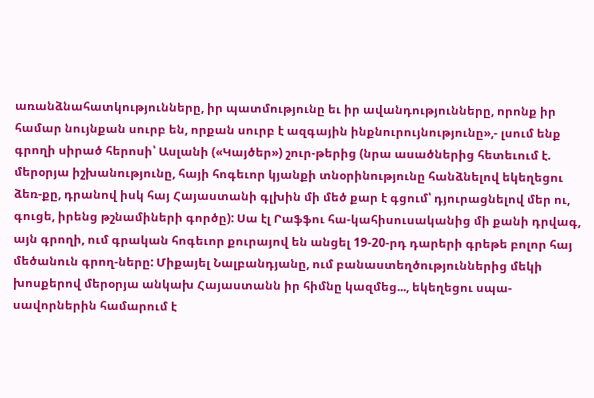առանձնահատկությունները, իր պատմությունը եւ իր ավանդությունները, որոնք իր համար նույնքան սուրբ են, որքան սուրբ է ազգային ինքնուրույնությունը»,- լսում ենք գրողի սիրած հերոսի՝ Ասլանի («Կայծեր») շուր-թերից (նրա ասածներից հետեւում է. մերօրյա իշխանությունը, հայի հոգեւոր կյանքի տնօրինությունը հանձնելով եկեղեցու ձեռ-քը, դրանով իսկ հայ Հայաստանի գլխին մի մեծ քար է գցում՝ դյուրացնելով մեր ու, գուցե, իրենց թշնամիների գործը): Սա էլ Րաֆֆու հա-կահիսուսականից մի քանի դրվագ, այն գրողի, ում գրական հոգեւոր քուրայով են անցել 19-20-րդ դարերի գրեթե բոլոր հայ մեծանուն գրող-ները: Միքայել Նալբանդյանը, ում բանաստեղծություններից մեկի խոսքերով մերօրյա անկախ Հայաստանն իր հիմնը կազմեց..., եկեղեցու սպա-սավորներին համարում է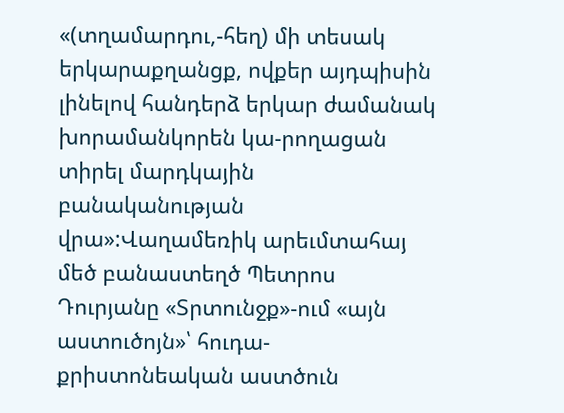«(տղամարդու,-հեղ) մի տեսակ երկարաքղանցք, ովքեր այդպիսին լինելով հանդերձ երկար ժամանակ խորամանկորեն կա-րողացան տիրել մարդկային բանականության վրա»:Վաղամեռիկ արեւմտահայ մեծ բանաստեղծ Պետրոս Դուրյանը «Տրտունջք»-ում «այն աստուծոյն»՝ հուդա-քրիստոնեական աստծուն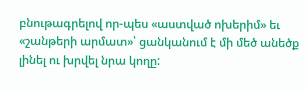բնութագրելով որ-պես «աստված ոխերիմ» եւ «շանթերի արմատ»՝ ցանկանում է մի մեծ անեծք լինել ու խրվել նրա կողը: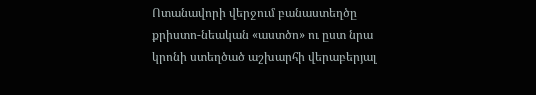Ոտանավորի վերջում բանաստեղծը քրիստո-նեական «աստծո» ու ըստ նրա կրոնի ստեղծած աշխարհի վերաբերյալ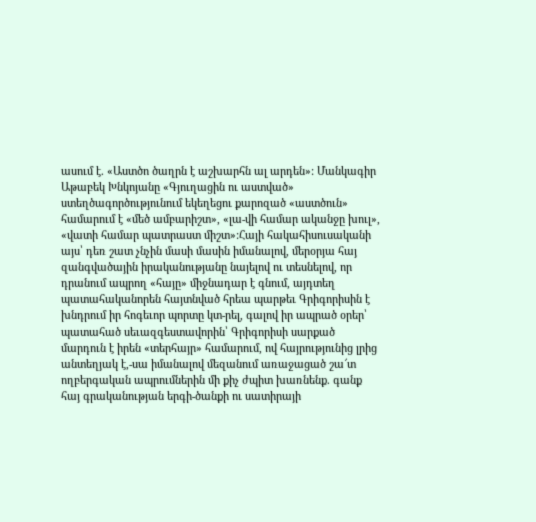ասում է. «Աստծո ծաղրն է աշխարհն ալ արդեն»: Մանկագիր Աթաբեկ Խնկոյանը «Գյուղացին ու աստված» ստեղծագործությունում եկեղեցու քարոզած «աստծուն» համարում է «մեծ ամբարիշտ», «լա-վի համար ականջը խուլ», «վատի համար պատրաստ միշտ»:Հայի հակահիսուսականի այս՝ դեռ շատ չնչին մասի մասին իմանալով, մերօրյա հայ զանգվածային իրականությանը նայելով ու տեսնելով, որ դրանում ապրող «հայը» միջնադար է գնում, այդտեղ պատահականորեն հայտնված հրեա պարթեւ Գրիգորիսին է խնդրում իր հոգեւոր պորտը կտ-րել, գալով իր ապրած օրեր՝ պատահած սեւազգեստավորին՝ Գրիգորիսի սարքած մարդուն է իրեն «տերհայր» համարում, ով հայրությունից լրից անտեղյակ է,-սա իմանալով մեզանում առաջացած շա՜տ ողբերգական ապրումներին մի քիչ ժպիտ խառնենք. գանք հայ գրականության երգի-ծանքի ու սատիրայի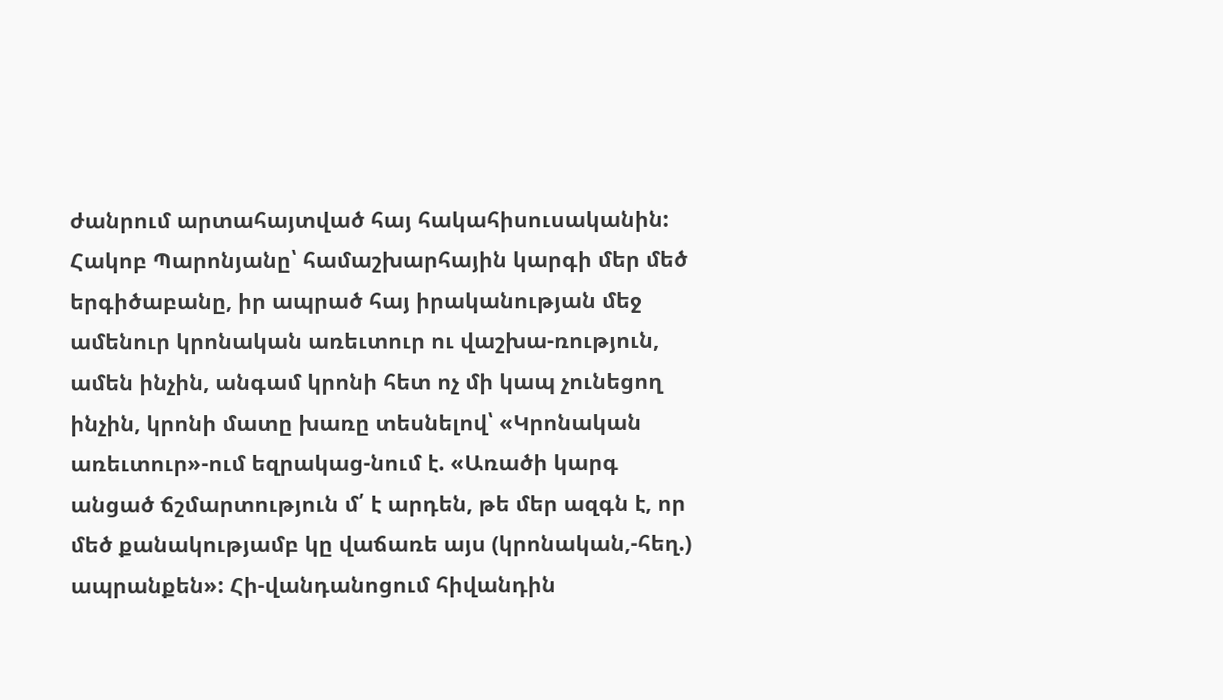ժանրում արտահայտված հայ հակահիսուսականին: Հակոբ Պարոնյանը՝ համաշխարհային կարգի մեր մեծ երգիծաբանը, իր ապրած հայ իրականության մեջ ամենուր կրոնական առեւտուր ու վաշխա-ռություն, ամեն ինչին, անգամ կրոնի հետ ոչ մի կապ չունեցող ինչին, կրոնի մատը խառը տեսնելով՝ «Կրոնական առեւտուր»-ում եզրակաց-նում է. «Առածի կարգ անցած ճշմարտություն մ՛ է արդեն, թե մեր ազգն է, որ մեծ քանակությամբ կը վաճառե այս (կրոնական,-հեղ.) ապրանքեն»: Հի-վանդանոցում հիվանդին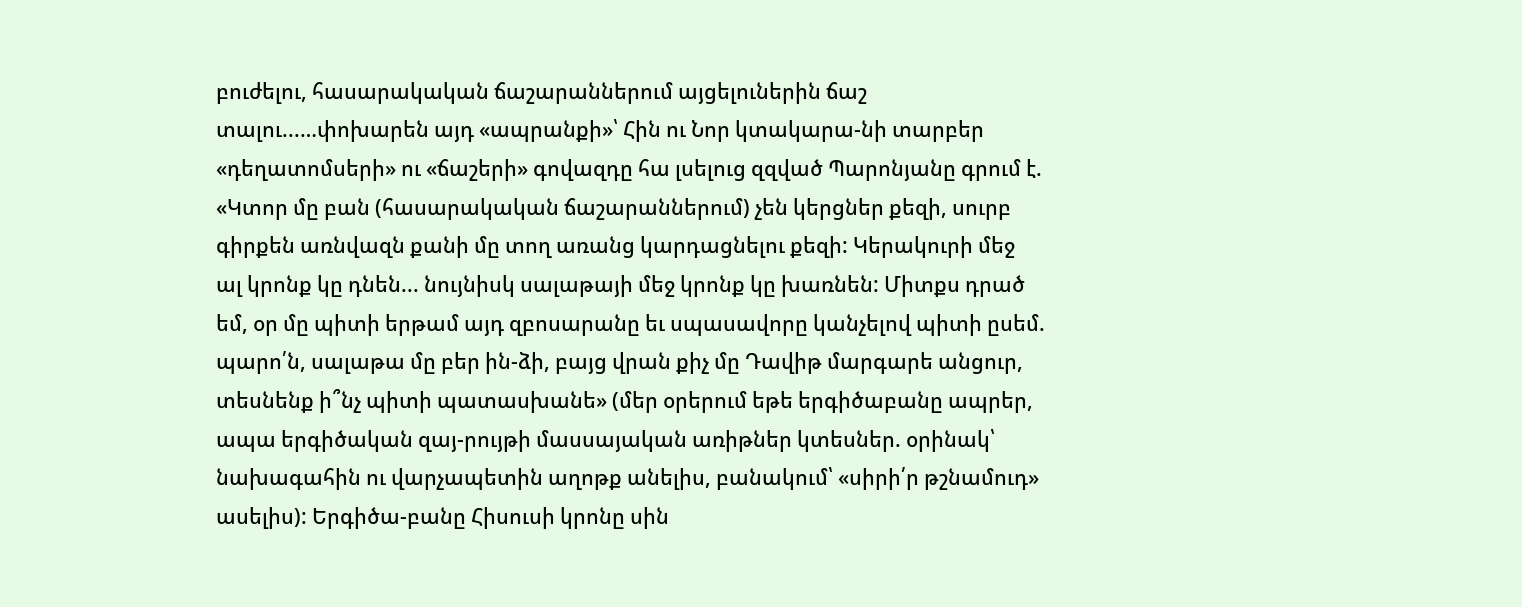բուժելու, հասարակական ճաշարաններում այցելուներին ճաշ տալու...…փոխարեն այդ «ապրանքի»՝ Հին ու Նոր կտակարա-նի տարբեր «դեղատոմսերի» ու «ճաշերի» գովազդը հա լսելուց զզված Պարոնյանը գրում է. «Կտոր մը բան (հասարակական ճաշարաններում) չեն կերցներ քեզի, սուրբ գիրքեն առնվազն քանի մը տող առանց կարդացնելու քեզի: Կերակուրի մեջ ալ կրոնք կը դնեն... նույնիսկ սալաթայի մեջ կրոնք կը խառնեն: Միտքս դրած եմ, օր մը պիտի երթամ այդ զբոսարանը եւ սպասավորը կանչելով պիտի ըսեմ. պարո՛ն, սալաթա մը բեր ին-ձի, բայց վրան քիչ մը Դավիթ մարգարե անցուր, տեսնենք ի՞նչ պիտի պատասխանե» (մեր օրերում եթե երգիծաբանը ապրեր, ապա երգիծական զայ-րույթի մասսայական առիթներ կտեսներ. օրինակ՝ նախագահին ու վարչապետին աղոթք անելիս, բանակում՝ «սիրի՛ր թշնամուդ» ասելիս): Երգիծա-բանը Հիսուսի կրոնը սին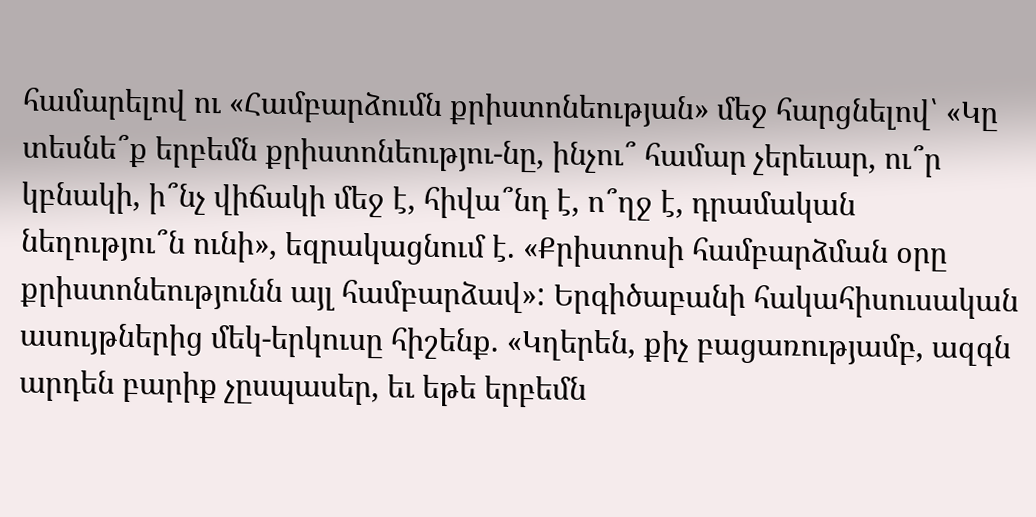համարելով ու «Համբարձումն քրիստոնեության» մեջ հարցնելով՝ «Կը տեսնե՞ք երբեմն քրիստոնեությու-նը, ինչու՞ համար չերեւար, ու՞ր կբնակի, ի՞նչ վիճակի մեջ է, հիվա՞նդ է, ո՞ղջ է, դրամական նեղությու՞ն ունի», եզրակացնում է. «Քրիստոսի համբարձման օրը քրիստոնեությունն այլ համբարձավ»: Երգիծաբանի հակահիսուսական ասույթներից մեկ-երկուսը հիշենք. «Կղերեն, քիչ բացառությամբ, ազգն արդեն բարիք չըսպասեր, եւ եթե երբեմն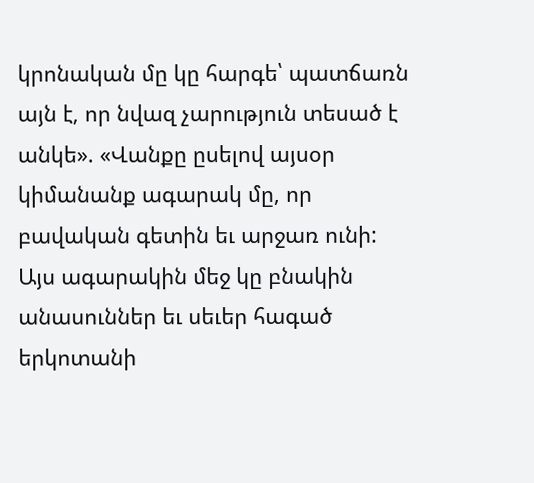կրոնական մը կը հարգե՝ պատճառն այն է, որ նվազ չարություն տեսած է անկե». «Վանքը ըսելով այսօր կիմանանք ագարակ մը, որ բավական գետին եւ արջառ ունի: Այս ագարակին մեջ կը բնակին անասուններ եւ սեւեր հագած երկոտանի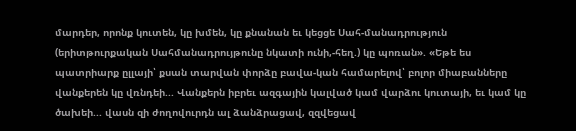մարդեր, որոնք կուտեն, կը խմեն, կը քնանան եւ կեցցե Սահ-մանադրություն (երիտթուրքական Սահմանադրույթունը նկատի ունի,-հեղ.) կը պոռան». «Եթե ես պատրիարք ըլլայի՝ քսան տարվան փորձը բավա-կան համարելով՝ բոլոր միաբանները վանքերեն կը վռնդեի... Վանքերն իբրեւ ազգային կալված կամ վարձու կուտայի, եւ կամ կը ծախեի... վասն զի ժողովուրդն ալ ձանձրացավ, զզվեցավ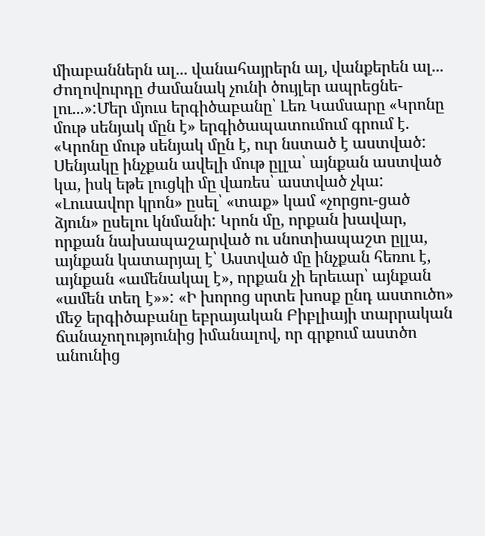միաբաններն ալ... վանահայրերն ալ, վանքերեն ալ... Ժողովուրդը ժամանակ չունի ծույլեր ապրեցնե-լու...»:Մեր մյուս երգիծաբանը՝ Լեռ Կամսարը «Կրոնը մութ սենյակ մըն է» երգիծապատումում գրում է. «Կրոնը մութ սենյակ մըն է, ուր նստած է աստված: Սենյակը ինչքան ավելի մութ ըլլա՝ այնքան աստված կա, իսկ եթե լուցկի մը վառես՝ աստված չկա: «Լուսավոր կրոն» ըսել՝ «տաք» կամ «չորցու-ցած ձյուն» ըսելու կնմանի: Կրոն մը, որքան խավար, որքան նախապաշարված ու սնոտիապաշտ ըլլա, այնքան կատարյալ է՝ Աստված մը ինչքան հեռու է, այնքան «ամենակալ է», որքան չի երեւար՝ այնքան «ամեն տեղ է»»: «Ի խորոց սրտե խոսք ընդ աստուծո» մեջ երգիծաբանը եբրայական Բիբլիայի տարրական ճանաչողությունից իմանալով, որ գրքում աստծո անունից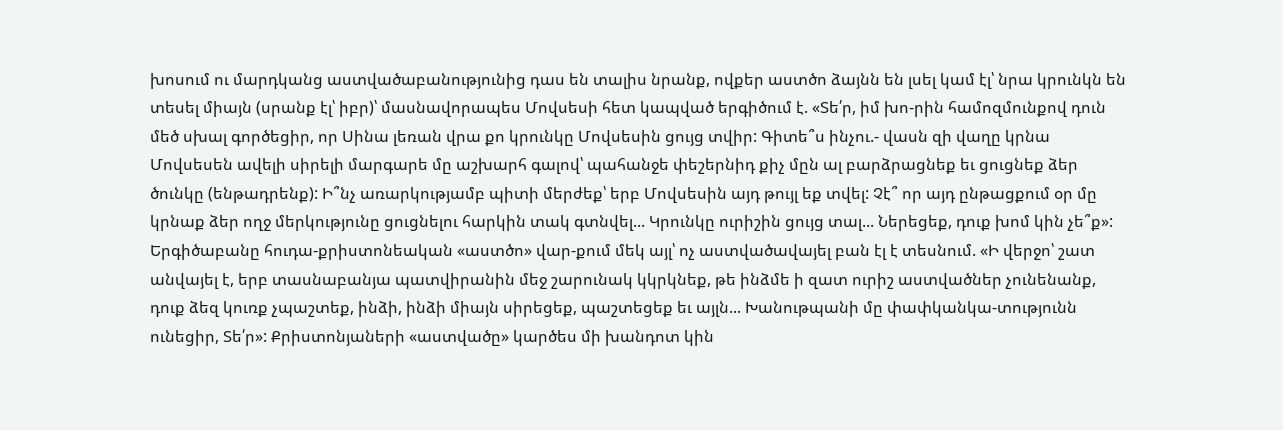խոսում ու մարդկանց աստվածաբանությունից դաս են տալիս նրանք, ովքեր աստծո ձայնն են լսել կամ էլ՝ նրա կրունկն են տեսել միայն (սրանք էլ՝ իբր)՝ մասնավորապես Մովսեսի հետ կապված երգիծում է. «Տե՛ր, իմ խո-րին համոզմունքով դուն մեծ սխալ գործեցիր, որ Սինա լեռան վրա քո կրունկը Մովսեսին ցույց տվիր: Գիտե՞ս ինչու.- վասն զի վաղը կրնա Մովսեսեն ավելի սիրելի մարգարե մը աշխարհ գալով՝ պահանջե փեշերնիդ քիչ մըն ալ բարձրացնեք եւ ցուցնեք ձեր ծունկը (ենթադրենք): Ի՞նչ առարկությամբ պիտի մերժեք՝ երբ Մովսեսին այդ թույլ եք տվել: Չէ՞ որ այդ ընթացքում օր մը կրնաք ձեր ողջ մերկությունը ցուցնելու հարկին տակ գտնվել... Կրունկը ուրիշին ցույց տալ... Ներեցեք, դուք խոմ կին չե՞ք»: Երգիծաբանը հուդա-քրիստոնեական «աստծո» վար-քում մեկ այլ՝ ոչ աստվածավայել բան էլ է տեսնում. «Ի վերջո՝ շատ անվայել է, երբ տասնաբանյա պատվիրանին մեջ շարունակ կկրկնեք, թե ինձմե ի զատ ուրիշ աստվածներ չունենանք, դուք ձեզ կուռք չպաշտեք, ինձի, ինձի միայն սիրեցեք, պաշտեցեք եւ այլն... Խանութպանի մը փափկանկա-տությունն ունեցիր, Տե՛ր»: Քրիստոնյաների «աստվածը» կարծես մի խանդոտ կին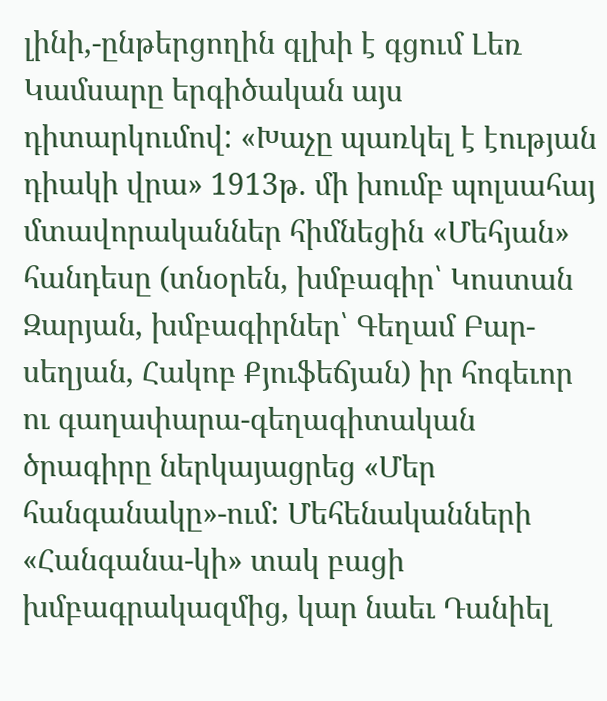լինի,-ընթերցողին գլխի է գցում Լեռ Կամսարը երգիծական այս դիտարկումով: «Խաչը պառկել է էության դիակի վրա» 1913թ. մի խումբ պոլսահայ մտավորականներ հիմնեցին «Մեհյան» հանդեսը (տնօրեն, խմբագիր՝ Կոստան Զարյան, խմբագիրներ՝ Գեղամ Բար-սեղյան, Հակոբ Քյուֆեճյան) իր հոգեւոր ու գաղափարա-գեղագիտական ծրագիրը ներկայացրեց «Մեր հանգանակը»-ում: Մեհենականների «Հանգանա-կի» տակ բացի խմբագրակազմից, կար նաեւ Դանիել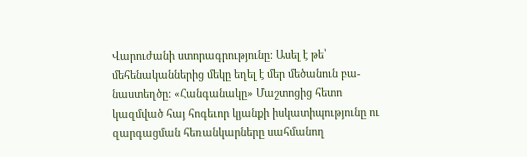Վարուժանի ստորագրությունը: Ասել է թե՝ մեհենականներից մեկը եղել է մեր մեծանուն բա-նաստեղծը: «Հանգանակը» Մաշտոցից հետո կազմված հայ հոգեւոր կյանքի իսկատիպությունը ու զարգացման հեռանկարները սահմանող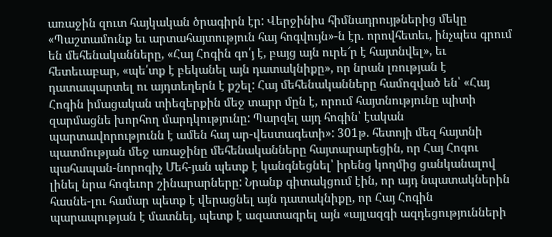առաջին զուտ հայկական ծրագիրն էր: Վերջինիս հիմնադրույթներից մեկը «Պաշտամունք եւ արտահայտություն հայ հոգվույն»-ն էր. որովհետեւ, ինչպես գրում են մեհենականները, «Հայ Հոգին գո՛յ է, բայց այն ուրե՜ր է հայտնվել», եւ հետեւաբար, «պե՛տք է բեկանել այն դատակնիքը», որ նրան լռության է դատապարտել ու այդտեղերն է քշել: Հայ մեհենականները համոզված են՝ «Հայ Հոգին իմացական տիեզերքին մեջ տարր մըն է, որում հայտնությունը պիտի զարմացնե խորհող մարդկությունը: Պարզել այդ հոգին՝ էական պարտավորությունն է ամեն հայ ար-վեստագետի»: 301թ. հետոյի մեզ հայտնի պատմության մեջ առաջինը մեհենականները հայտարարեցին, որ Հայ Հոգու պահապան-նորոգիչ Մեհ-յան պետք է կանգնեցնել՝ իրենց կողմից ցանկանալով լինել նրա հոգեւոր շինարարները: Նրանք գիտակցում էին, որ այդ նպատակներին հասնե-լու համար պետք է վերացնել այն դատակնիքը, որ Հայ Հոգին պարապության է մատնել, պետք է ազատագրել այն «այլազգի ազդեցությունների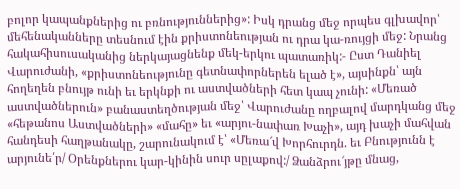բոլոր կապանքներից ու բռնություններից»: Իսկ դրանց մեջ որպես գլխավոր՝ մեհենականները տեսնում էին քրիստոնեության ու դրա կա-ռույցի մեջ: Նրանց հակահիսուսականից ներկայացնենք մեկ-երկու պատառիկ:- Ըստ Դանիել Վարուժանի, «քրիստոնեությունը գետնափորներեն ելած է», այսինքն՝ այն հողեղեն բնույթ ունի եւ երկնքի ու աստվածների հետ կապ չունի: «Մեռած աստվածներուն» բանաստեղծության մեջ՝ Վարուժանը ողբալով մարդկանց մեջ «հեթանոս Աստվածների» «մահը» եւ «արյու-նափառ Խաչի», այդ խաչի մահվան հանդեսի հաղթանակը, շարունակում է՝ «Մեռա՜վ Խորհուրդն. եւ Բնությունն է արյունե՛ր/ Օրենքներու կար-կինին սուր սըլաքով:/ Ձանձրու՜յթը մնաց,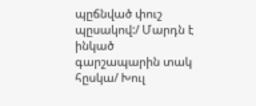պըճնված փուշ պըսակով:/ Մարդն է ինկած գարշապարին տակ հըսկա/ Խուլ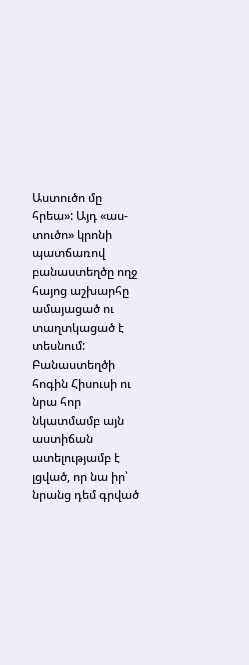Աստուծո մը հրեա»: Այդ «աս-տուծո» կրոնի պատճառով բանաստեղծը ողջ հայոց աշխարհը ամայացած ու տաղտկացած է տեսնում: Բանաստեղծի հոգին Հիսուսի ու նրա հոր նկատմամբ այն աստիճան ատելությամբ է լցված, որ նա իր՝ նրանց դեմ գրված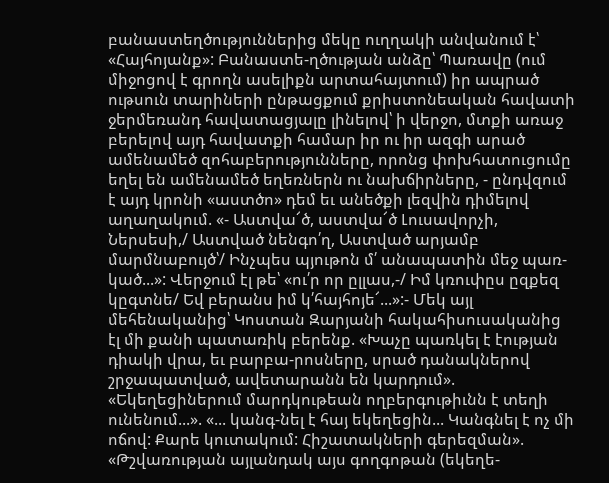բանաստեղծություններից մեկը ուղղակի անվանում է՝ «Հայհոյանք»: Բանաստե-ղծության անձը՝ Պառավը (ում միջոցով է գրողն ասելիքն արտահայտում) իր ապրած ութսուն տարիների ընթացքում քրիստոնեական հավատի ջերմեռանդ հավատացյալը լինելով՝ ի վերջո, մտքի առաջ բերելով այդ հավատքի համար իր ու իր ազգի արած ամենամեծ զոհաբերությունները, որոնց փոխհատուցումը եղել են ամենամեծ եղեռներն ու նախճիրները, - ընդվզում է այդ կրոնի «աստծո» դեմ եւ անեծքի լեզվին դիմելով աղաղակում. «- Աստվա՜ծ, աստվա՜ծ Լուսավորչի, Ներսեսի,/ Աստված նենգո՛ղ, Աստված արյամբ մարմնաբույծ՝/ Ինչպես պյութոն մ՛ անապատին մեջ պառ-կած...»: Վերջում էլ թե՝ «ու՛ր որ ըլլաս,-/ Իմ կռուփըս ըզքեզ կըգտնե/ Եվ բերանս իմ կ՛հայհոյե՜...»:- Մեկ այլ մեհենականից՝ Կոստան Զարյանի հակահիսուսականից էլ մի քանի պատառիկ բերենք. «Խաչը պառկել է էության դիակի վրա, եւ բարբա-րոսները, սրած դանակներով շրջապատված, ավետարանն են կարդում». «Եկեղեցիներում մարդկութեան ողբերգութիւնն է տեղի ունենում...». «... կանգ-նել է հայ եկեղեցին... Կանգնել է ոչ մի ոճով: Քարե կուտակում: Հիշատակների գերեզման». «Թշվառության այլանդակ այս գողգոթան (եկեղե-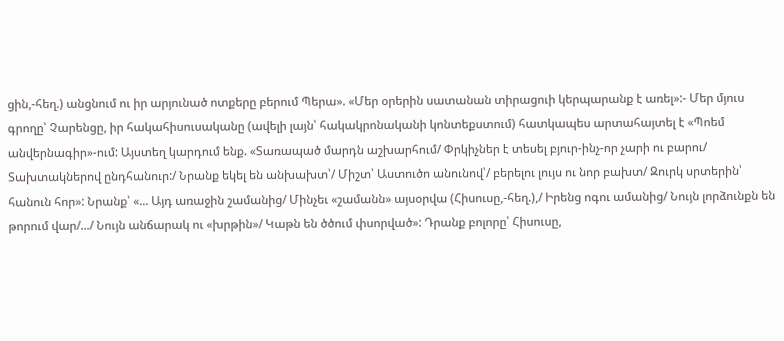ցին,-հեղ.) անցնում ու իր արյունած ոտքերը բերում Պերա». «Մեր օրերին սատանան տիրացուի կերպարանք է առել»:- Մեր մյուս գրողը՝ Չարենցը, իր հակահիսուսականը (ավելի լայն՝ հակակրոնականի կոնտեքստում) հատկապես արտահայտել է «Պոեմ անվերնագիր»-ում: Այստեղ կարդում ենք. «Տառապած մարդն աշխարհում/ Փրկիչներ է տեսել բյուր-ինչ-որ չարի ու բարու/ Տախտակներով ընդհանուր:/ Նրանք եկել են անխախտ՝/ Միշտ՝ Աստուծո անունով՝/ բերելու լույս ու նոր բախտ/ Զուրկ սրտերին՝ հանուն հոր»: Նրանք՝ «... Այդ առաջին շամանից/ Մինչեւ «շամանն» այսօրվա (Հիսուսը,-հեղ.),/ Իրենց ոգու ամանից/ Նույն լորձունքն են թորում վար/.../ Նույն անճարակ ու «խրթին»/ Կաթն են ծծում փսորված»: Դրանք բոլորը՝ Հիսուսը,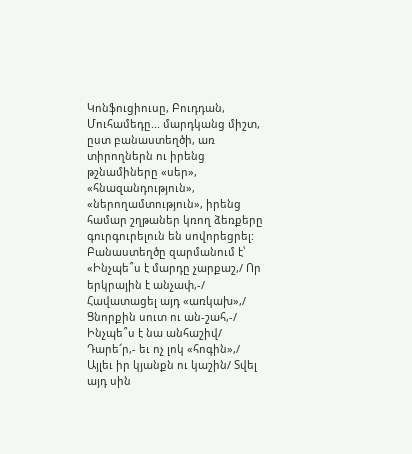Կոնֆուցիուսը, Բուդդան, Մուհամեդը... մարդկանց միշտ, ըստ բանաստեղծի, առ տիրողներն ու իրենց թշնամիները «սեր», «հնազանդություն», «ներողամտություն», իրենց համար շղթաներ կռող ձեռքերը գուրգուրելուն են սովորեցրել: Բանաստեղծը զարմանում է՝ «Ինչպե՞ս է մարդը չարքաշ,/ Որ երկրային է անչափ,-/ Հավատացել այդ «առկախ»,/ Ցնորքին սուտ ու ան-շահ,-/ Ինչպե՞ս է նա անհաշիվ/ Դարե՜ր,- եւ ոչ լոկ «հոգին»,/ Այլեւ իր կյանքն ու կաշին/ Տվել այդ սին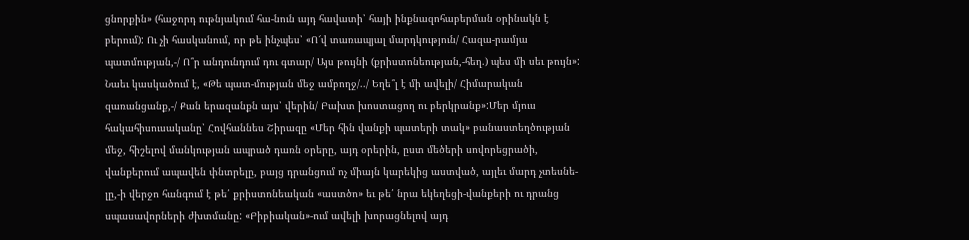ցնորքին» (հաջորդ ութնյակում հա-նուն այդ հավատի՝ հայի ինքնազոհաբերման օրինակն է բերում): Ու չի հասկանում, որ թե ինչպես՝ «Ո՜վ տառապյալ մարդկություն/ Հազա-րամյա պատմության,-/ Ո՞ր անդունդում դու գտար/ Այս թույնի (քրիստոնեության,-հեղ.) պես մի սեւ թույն»: Նաեւ կասկածում է, «Թե պատ-մության մեջ ամբողջ/../ Եղե՞լ է մի ավելի/ Հիմարական զառանցանք,-/ Քան երազանքն այս՝ վերին/ Բախտ խոստացող ու բերկրանք»:Մեր մյուս հակահիսուսականը՝ Հովհաննես Շիրազը «Մեր հին վանքի պատերի տակ» բանաստեղծության մեջ, հիշելով մանկության ապրած դառն օրերը, այդ օրերին, ըստ մեծերի սովորեցրածի, վանքերում ապավեն փնտրելը, բայց դրանցում ոչ միայն կարեկից աստված, այլեւ մարդ չտեսնե-լը,-ի վերջո հանգում է թե՛ քրիստոնեական «աստծո» եւ թե՛ նրա եկեղեցի-վանքերի ու դրանց սպասավորների ժխտմանը: «Բիբիական»-ում ավելի խորացնելով այդ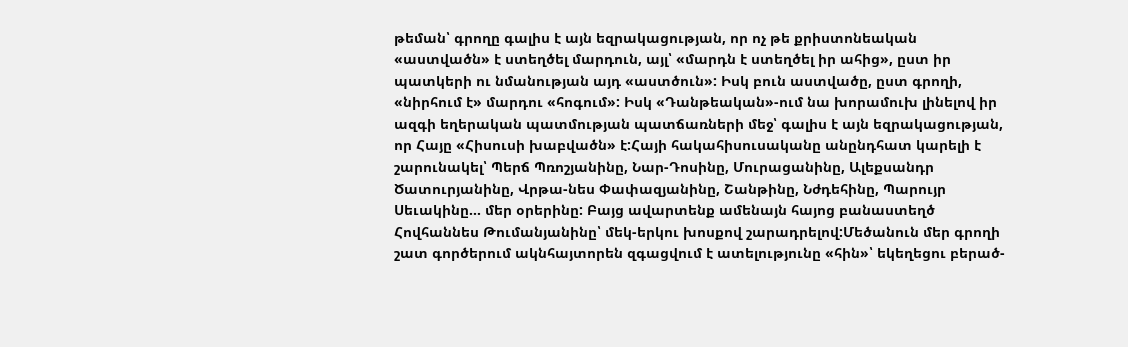թեման՝ գրողը գալիս է այն եզրակացության, որ ոչ թե քրիստոնեական «աստվածն» է ստեղծել մարդուն, այլ՝ «մարդն է ստեղծել իր ահից», ըստ իր պատկերի ու նմանության այդ «աստծուն»: Իսկ բուն աստվածը, ըստ գրողի, «նիրհում է» մարդու «հոգում»: Իսկ «Դանթեական»-ում նա խորամուխ լինելով իր ազգի եղերական պատմության պատճառների մեջ՝ գալիս է այն եզրակացության, որ Հայը «Հիսուսի խաբվածն» է:Հայի հակահիսուսականը անընդհատ կարելի է շարունակել՝ Պերճ Պռոշյանինը, Նար-Դոսինը, Մուրացանինը, Ալեքսանդր Ծատուրյանինը, Վրթա-նես Փափազյանինը, Շանթինը, Նժդեհինը, Պարույր Սեւակինը... մեր օրերինը: Բայց ավարտենք ամենայն հայոց բանաստեղծ Հովհաննես Թումանյանինը՝ մեկ-երկու խոսքով շարադրելով:Մեծանուն մեր գրողի շատ գործերում ակնհայտորեն զգացվում է ատելությունը «հին»՝ եկեղեցու բերած-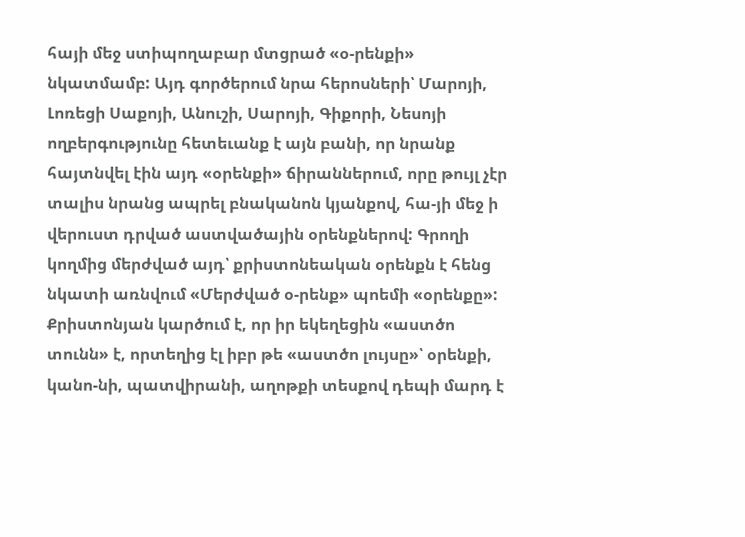հայի մեջ ստիպողաբար մտցրած «օ-րենքի» նկատմամբ: Այդ գործերում նրա հերոսների՝ Մարոյի, Լոռեցի Սաքոյի, Անուշի, Սարոյի, Գիքորի, Նեսոյի ողբերգությունը հետեւանք է այն բանի, որ նրանք հայտնվել էին այդ «օրենքի» ճիրաններում, որը թույլ չէր տալիս նրանց ապրել բնականոն կյանքով, հա-յի մեջ ի վերուստ դրված աստվածային օրենքներով: Գրողի կողմից մերժված այդ՝ քրիստոնեական օրենքն է հենց նկատի առնվում «Մերժված օ-րենք» պոեմի «օրենքը»: Քրիստոնյան կարծում է, որ իր եկեղեցին «աստծո տունն» է, որտեղից էլ իբր թե «աստծո լույսը»՝ օրենքի, կանո-նի, պատվիրանի, աղոթքի տեսքով դեպի մարդ է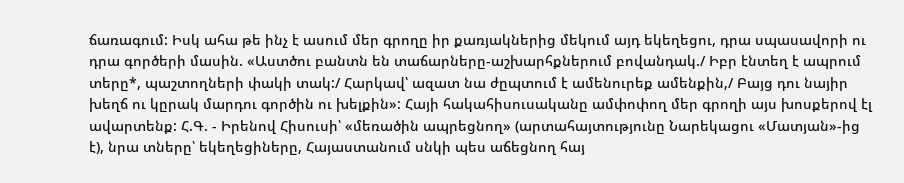ճառագում: Իսկ ահա թե ինչ է ասում մեր գրողը իր քառյակներից մեկում այդ եկեղեցու, դրա սպասավորի ու դրա գործերի մասին. «Աստծու բանտն են տաճարները-աշխարհքներում բովանդակ./ Իբր էնտեղ է ապրում տերը*, պաշտողների փակի տակ:/ Հարկավ՝ ազատ նա ժըպտում է ամենուրեք ամենքին,/ Բայց դու նայիր խեղճ ու կըրակ մարդու գործին ու խելքին»: Հայի հակահիսուսականը ամփոփող մեր գրողի այս խոսքերով էլ ավարտենք: Հ.Գ. - Իրենով Հիսուսի՝ «մեռածին ապրեցնող» (արտահայտությունը Նարեկացու «Մատյան»-ից է), նրա տները՝ եկեղեցիները, Հայաստանում սնկի պես աճեցնող հայ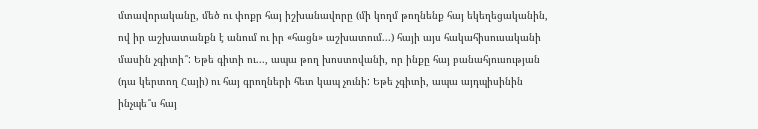մտավորականը, մեծ ու փոքր հայ իշխանավորը (մի կողմ թողնենք հայ եկեղեցականին, ով իր աշխատանքն է անում ու իր «հացն» աշխատում...) հայի այս հակահիսուսականի մասին չգիտի՞: Եթե գիտի ու..., ապա թող խոստովանի, որ ինքը հայ բանահյուսության (դա կերտող Հայի) ու հայ գրողների հետ կապ չունի: Եթե չգիտի, ապա այդպիսինին ինչպե՞ս հայ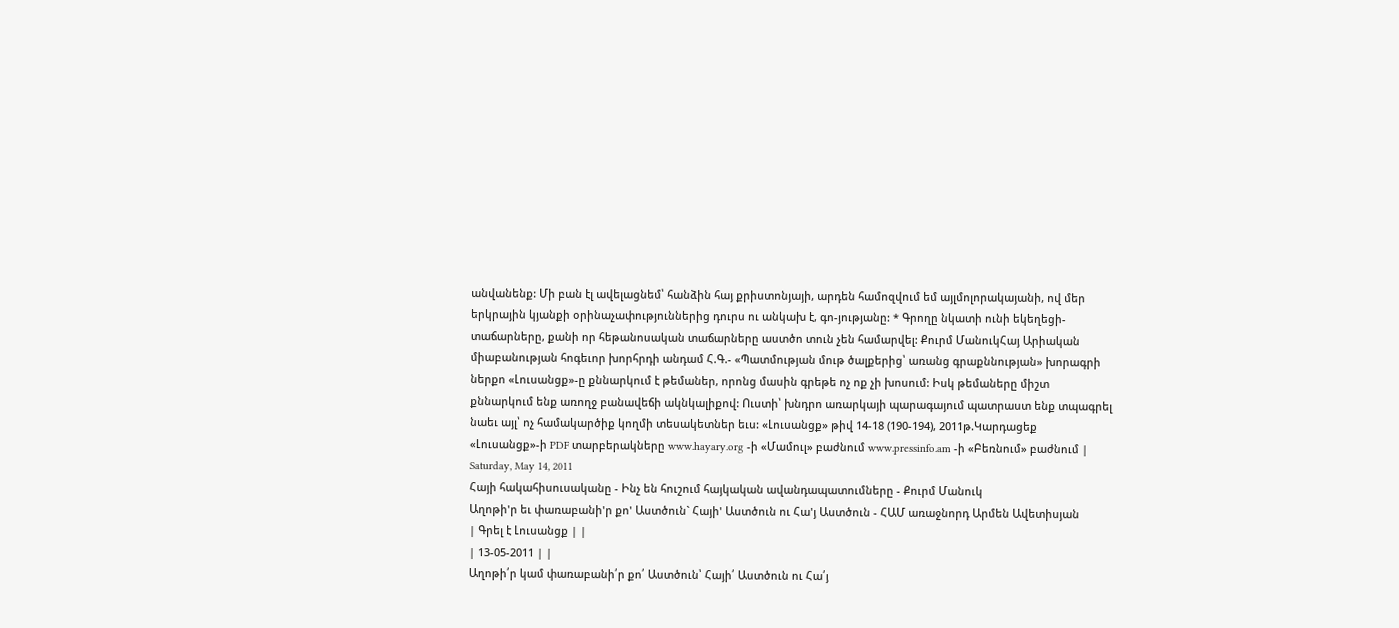անվանենք: Մի բան էլ ավելացնեմ՝ հանձին հայ քրիստոնյայի, արդեն համոզվում եմ այլմոլորակայանի, ով մեր երկրային կյանքի օրինաչափություններից դուրս ու անկախ է, գո-յությանը: * Գրողը նկատի ունի եկեղեցի-տաճարները, քանի որ հեթանոսական տաճարները աստծո տուն չեն համարվել: Քուրմ ՄանուկՀայ Արիական միաբանության հոգեւոր խորհրդի անդամ Հ.Գ.- «Պատմության մութ ծալքերից՝ առանց գրաքննության» խորագրի ներքո «Լուսանցք»-ը քննարկում է թեմաներ, որոնց մասին գրեթե ոչ ոք չի խոսում: Իսկ թեմաները միշտ քննարկում ենք առողջ բանավեճի ակնկալիքով: Ուստի՝ խնդրո առարկայի պարագայում պատրաստ ենք տպագրել նաեւ այլ՝ ոչ համակարծիք կողմի տեսակետներ եւս: «Լուսանցք» թիվ 14-18 (190-194), 2011թ.Կարդացեք «Լուսանցք»-ի PDF տարբերակները www.hayary.org -ի «Մամուլ» բաժնում www.pressinfo.am -ի «Բեռնում» բաժնում |
Saturday, May 14, 2011
Հայի հակահիսուսականը - Ինչ են հուշում հայկական ավանդապատումները - Քուրմ Մանուկ
Աղոթի'ր եւ փառաբանի'ր քո' Աստծուն` Հայի' Աստծուն ու Հա'յ Աստծուն - ՀԱՄ առաջնորդ Արմեն Ավետիսյան
| Գրել է Լուսանցք | |
| 13-05-2011 | |
Աղոթի՛ր կամ փառաբանի՛ր քո՛ Աստծուն՝ Հայի՛ Աստծուն ու Հա՛յ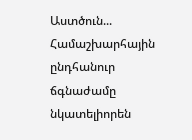Աստծուն... Համաշխարհային ընդհանուր ճգնաժամը նկատելիորեն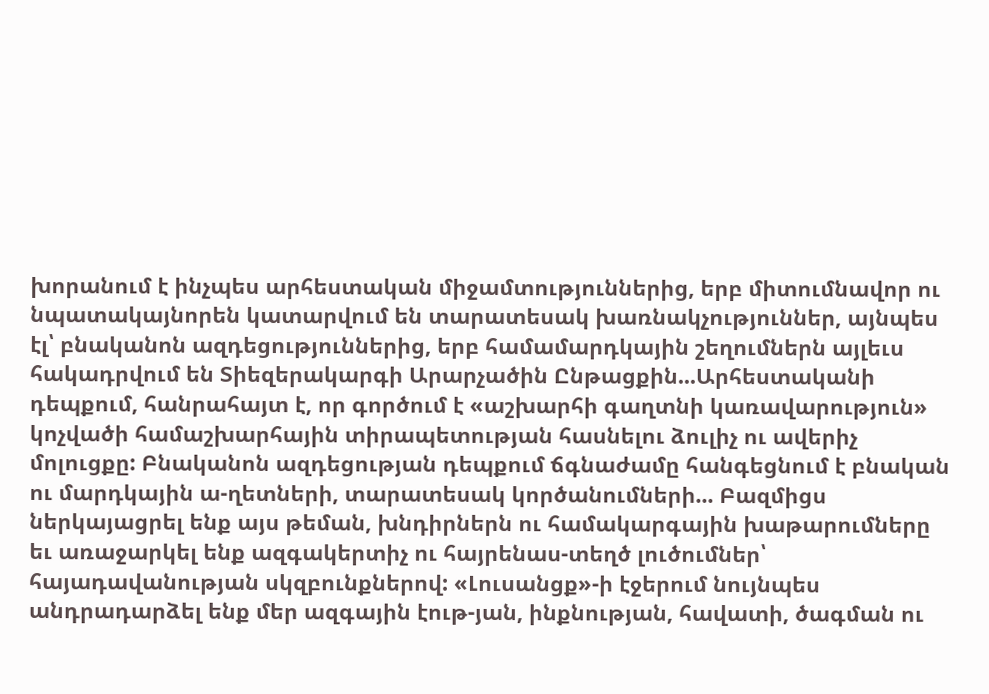խորանում է ինչպես արհեստական միջամտություններից, երբ միտումնավոր ու նպատակայնորեն կատարվում են տարատեսակ խառնակչություններ, այնպես էլ՝ բնականոն ազդեցություններից, երբ համամարդկային շեղումներն այլեւս հակադրվում են Տիեզերակարգի Արարչածին Ընթացքին...Արհեստականի դեպքում, հանրահայտ է, որ գործում է «աշխարհի գաղտնի կառավարություն» կոչվածի համաշխարհային տիրապետության հասնելու ձուլիչ ու ավերիչ մոլուցքը: Բնականոն ազդեցության դեպքում ճգնաժամը հանգեցնում է բնական ու մարդկային ա-ղետների, տարատեսակ կործանումների... Բազմիցս ներկայացրել ենք այս թեման, խնդիրներն ու համակարգային խաթարումները եւ առաջարկել ենք ազգակերտիչ ու հայրենաս-տեղծ լուծումներ՝ հայադավանության սկզբունքներով: «Լուսանցք»-ի էջերում նույնպես անդրադարձել ենք մեր ազգային էութ-յան, ինքնության, հավատի, ծագման ու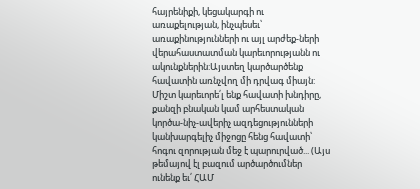հայրենիքի, կեցակարգի ու առաքելության, ինչպեսեւ՝ առաքինությունների ու այլ արժեք-ների վերահաստատման կարեւորությանն ու ակունքներին:Այստեղ կարծարծենք հավատին առնչվող մի դրվագ միայն: Միշտ կարեւորե՛լ ենք հավատի խնդիրը, քանզի բնական կամ արհեստական կործա-նիչ-ավերիչ ազդեցությունների կանխարգելիչ միջոցը հենց հավատի՝ հոգու զորության մեջ է պարուրված... (Այս թեմայով էլ բազում արծարծումներ ունենք եւ՛ ՀԱՄ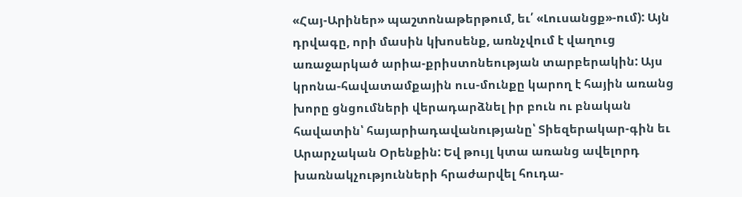«Հայ-Արիներ» պաշտոնաթերթում, եւ՛ «Լուսանցք»-ում): Այն դրվագը, որի մասին կխոսենք, առնչվում է վաղուց առաջարկած արիա-քրիստոնեության տարբերակին: Այս կրոնա-հավատամքային ուս-մունքը կարող է հային առանց խորը ցնցումների վերադարձնել իր բուն ու բնական հավատին՝ հայարիադավանությանը՝ Տիեզերակար-գին եւ Արարչական Օրենքին: Եվ թույլ կտա առանց ավելորդ խառնակչությունների հրաժարվել հուդա-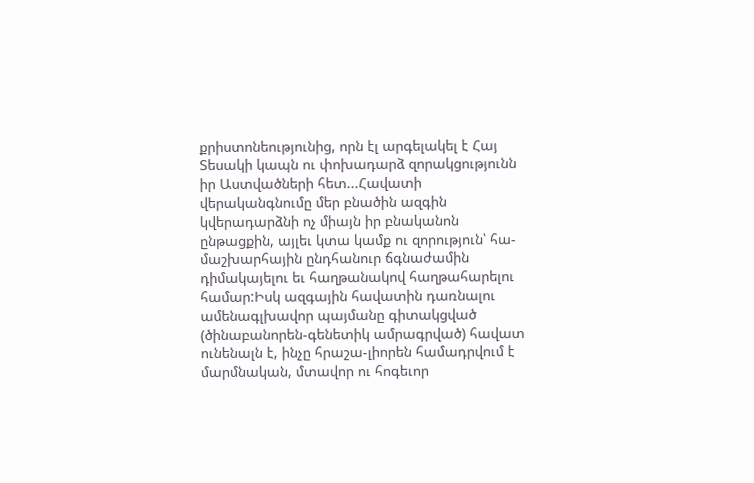քրիստոնեությունից, որն էլ արգելակել է Հայ Տեսակի կապն ու փոխադարձ զորակցությունն իր Աստվածների հետ...Հավատի վերականգնումը մեր բնածին ազգին կվերադարձնի ոչ միայն իր բնականոն ընթացքին, այլեւ կտա կամք ու զորություն՝ հա-մաշխարհային ընդհանուր ճգնաժամին դիմակայելու եւ հաղթանակով հաղթահարելու համար:Իսկ ազգային հավատին դառնալու ամենագլխավոր պայմանը գիտակցված (ծինաբանորեն-գենետիկ ամրագրված) հավատ ունենալն է, ինչը հրաշա-լիորեն համադրվում է մարմնական, մտավոր ու հոգեւոր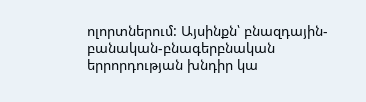ոլորտներում: Այսինքն՝ բնազդային-բանական-բնագերբնական երրորդության խնդիր կա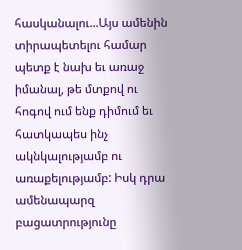հասկանալու...Այս ամենին տիրապետելու համար պետք է նախ եւ առաջ իմանալ, թե մտքով ու հոգով ում ենք դիմում եւ հատկապես ինչ ակնկալությամբ ու առաքելությամբ: Իսկ դրա ամենապարզ բացատրությունը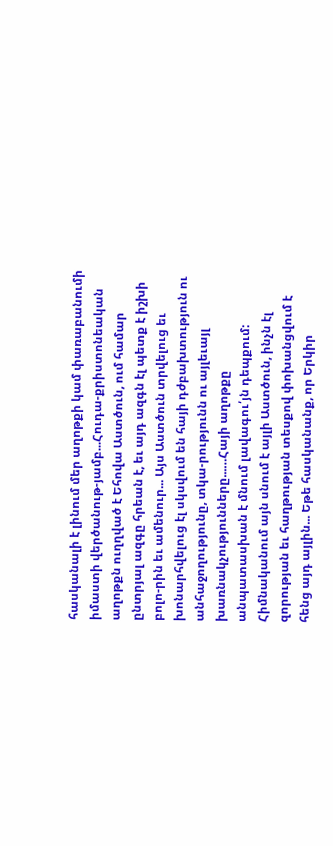հասկանալի է լինում մեր աղոթքի կամ փառաբանումի իմաստի վերծանութ-յամբ...Հուդա-քրիստոնեական աղոթքն ուղղված է Եհովա Աստծուն, ում համար ընտրյալ ազգը հրեան է, եւ այդ ազգն էլ պետք է իշխի բոլո-րին եւ ամենուր... Այս Աստծուն տրվելուց եւ խոնարհվելուց էլ սկսվում են հայի դժբախտություն ու անհաջողությունը, տկա-րությունն ու այլեւայլ խառնակչությունները...…Հայի աղոթքը անպատասխան է մնում լավագու՛յն դեպքում: Հիմնականում այն սնում է այլի Աստծուն, ինչն էլ զորության եւ հաղթության տեսքով փոխանցվում է հենց այդ այլին... Եթե հասկանանք, որ Երկիր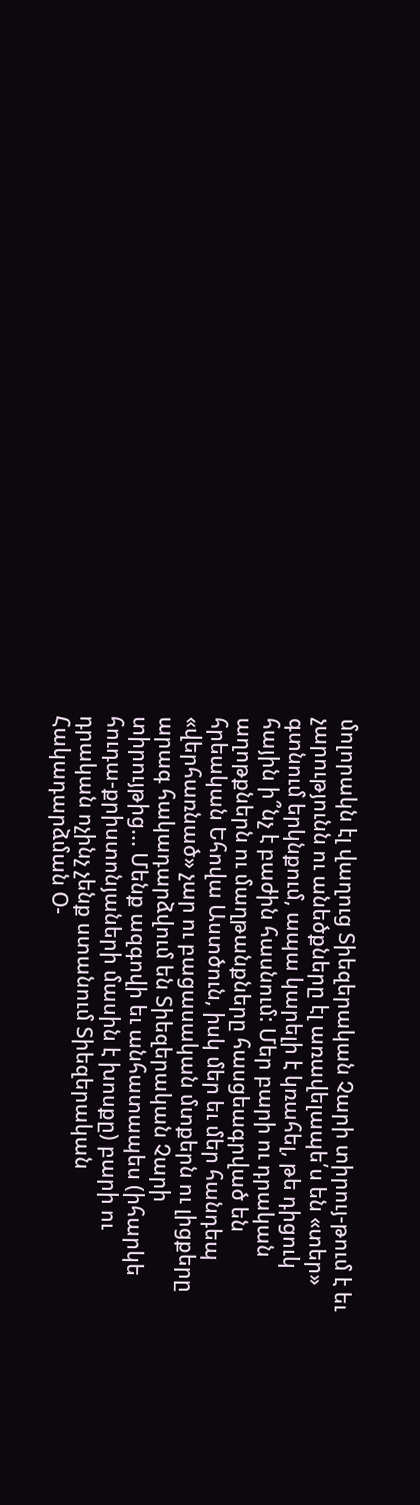մոլորակն էլ վաղուց Տիեզերական Չարի տիրույ-թում է եւ չարությունն ու անեծքները էլ առավելապե՛ս են «տեր» գտնում երկնքում, ապա կարելի է կռահել, թե դիցուկ հային ի՞նչ է բաժին հասնում: Մեր բարի ու դրական աղոթքներն ու մաղթանքները հասցեագրված են հրեական Եհովա Աստծուն, իսկ մեր եւ մեր հանդեպ «վերհառնած» չար ու բացասական մտքերն ու լիցքերը արագ հակադարձվում են Տիեզերական Չարի տիրույթից... Մենք ազգովի եւ անհատապես (իհարկե հուդա-քրիստոնյաների մասին է խոսքը) բարի ու դրական ոչինչ չենք ստանում Տիեզերական Հակադարձման Օ-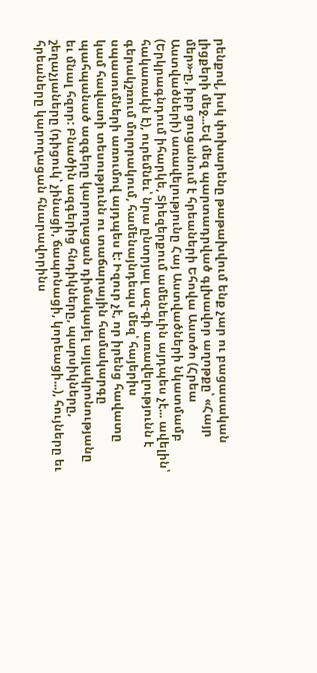րենքով, իսկ փոխարենը թաթախվում ենք չար ու բացասական լիցքերի մեջ...Եվ մեզ պարտադրված գլխավոր աղոթքը՝ «Հայր մեր»-ը, իբր ցուցանում է հրեաների Եհովա Աստծո (Հրեա Աստվածների) առավելությունը Հայ Աստվածների նկատմամբ (Երկրագնդում իհարկե, Տիեզերքում ամենեւին այդպես չէ... ավելին՝ հակառակն է), ուրեմնեւ՝ նրա ընտրյալ ազ-գի առավելությունն է գերակշռում մոլորակում, համենայնդեպս մեզ՝ հայերիս սպասումների առումով այդպես է: Իզուր չէ, որ իրենց հավատը կամ հավատի տեսությունն ու տաճարային համակարգը պահպանած ազգերը կարողացան դիմակայել այլակրոնությանը եւ մնալ հզոր: Բնածին ազգերից հնդիկները, պարսիկները, շեղաչյաները (դիցուկ՝ չինացի, ճապոնացի, կորեացի...), հույները եւ հրեաները կարողացան հնարավորինս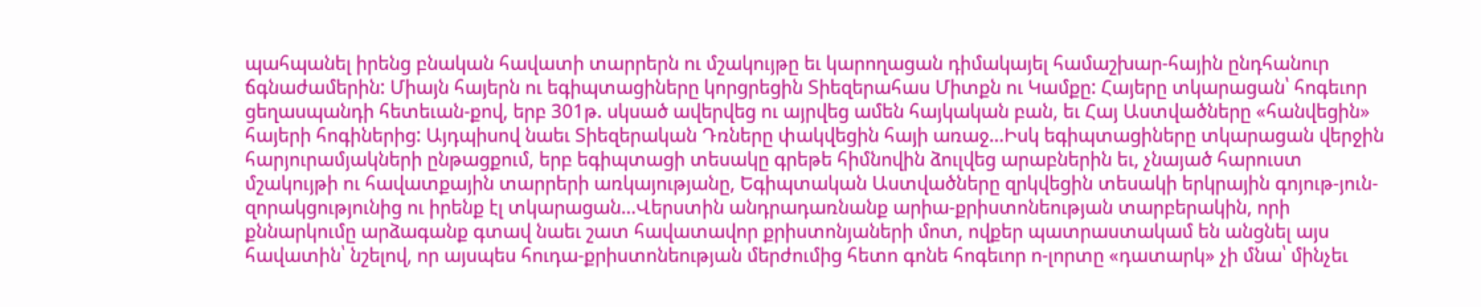պահպանել իրենց բնական հավատի տարրերն ու մշակույթը եւ կարողացան դիմակայել համաշխար-հային ընդհանուր ճգնաժամերին: Միայն հայերն ու եգիպտացիները կորցրեցին Տիեզերահաս Միտքն ու Կամքը: Հայերը տկարացան՝ հոգեւոր ցեղասպանդի հետեւան-քով, երբ 301թ. սկսած ավերվեց ու այրվեց ամեն հայկական բան, եւ Հայ Աստվածները «հանվեցին» հայերի հոգիներից: Այդպիսով նաեւ Տիեզերական Դռները փակվեցին հայի առաջ...Իսկ եգիպտացիները տկարացան վերջին հարյուրամյակների ընթացքում, երբ եգիպտացի տեսակը գրեթե հիմնովին ձուլվեց արաբներին եւ, չնայած հարուստ մշակույթի ու հավատքային տարրերի առկայությանը, Եգիպտական Աստվածները զրկվեցին տեսակի երկրային գոյութ-յուն-զորակցությունից ու իրենք էլ տկարացան...Վերստին անդրադառնանք արիա-քրիստոնեության տարբերակին, որի քննարկումը արձագանք գտավ նաեւ շատ հավատավոր քրիստոնյաների մոտ, ովքեր պատրաստակամ են անցնել այս հավատին՝ նշելով, որ այսպես հուդա-քրիստոնեության մերժումից հետո գոնե հոգեւոր ո-լորտը «դատարկ» չի մնա՝ մինչեւ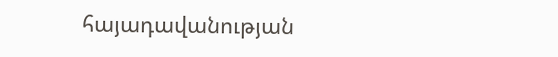հայադավանության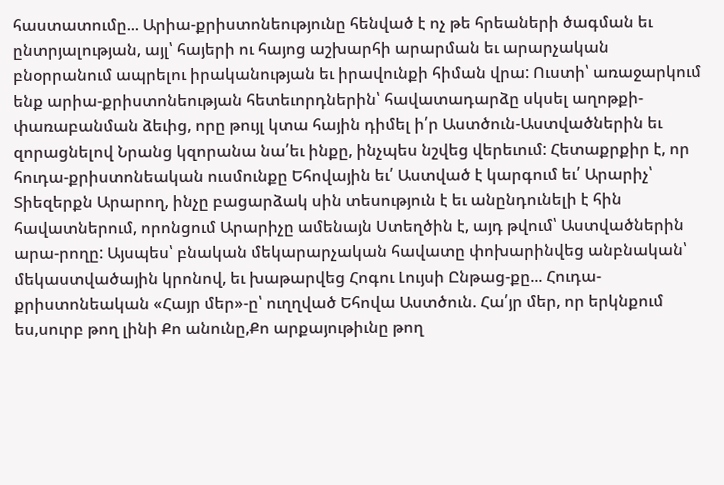հաստատումը... Արիա-քրիստոնեությունը հենված է ոչ թե հրեաների ծագման եւ ընտրյալության, այլ՝ հայերի ու հայոց աշխարհի արարման եւ արարչական բնօրրանում ապրելու իրականության եւ իրավունքի հիման վրա: Ուստի՝ առաջարկում ենք արիա-քրիստոնեության հետեւորդներին՝ հավատադարձը սկսել աղոթքի-փառաբանման ձեւից, որը թույլ կտա հային դիմել ի՛ր Աստծուն-Աստվածներին եւ զորացնելով Նրանց կզորանա նա՛եւ ինքը, ինչպես նշվեց վերեւում: Հետաքրքիր է, որ հուդա-քրիստոնեական ուսմունքը Եհովային եւ՛ Աստված է կարգում եւ՛ Արարիչ՝ Տիեզերքն Արարող, ինչը բացարձակ սին տեսություն է եւ անընդունելի է հին հավատներում, որոնցում Արարիչը ամենայն Ստեղծին է, այդ թվում՝ Աստվածներին արա-րողը: Այսպես՝ բնական մեկարարչական հավատը փոխարինվեց անբնական՝ մեկաստվածային կրոնով, եւ խաթարվեց Հոգու Լույսի Ընթաց-քը... Հուդա-քրիստոնեական «Հայր մեր»-ը՝ ուղղված Եհովա Աստծուն. Հա՛յր մեր, որ երկնքում ես,սուրբ թող լինի Քո անունը,Քո արքայութիւնը թող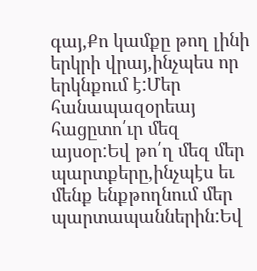գայ,Քո կամքը թող լինի երկրի վրայ,ինչպես որ երկնքում է:Մեր հանապազօրեայ հացըտո՛ւր մեզ այսօր:Եվ թո՛ղ մեզ մեր պարտքերը,ինչպէս եւ մենք ենքթողնում մեր պարտապաններին:Եվ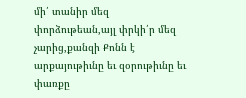մի՛ տանիր մեզ փորձութեան,այլ փրկի՛ր մեզ չարից,քանզի Քոնն է արքայութիւնը եւ զօրութիւնը եւ փառքը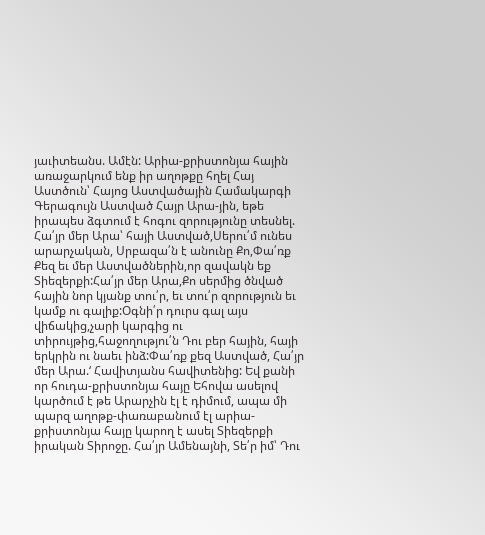յաւիտեանս. Ամէն: Արիա-քրիստոնյա հային առաջարկում ենք իր աղոթքը հղել Հայ Աստծուն՝ Հայոց Աստվածային Համակարգի Գերագույն Աստված Հայր Արա-յին, եթե իրապես ձգտում է հոգու զորությունը տեսնել. Հա՛յր մեր Արա՝ հայի Աստված,Սերու՛մ ունես արարչական, Սրբազա՛ն է անունը Քո,Փա՛ռք Քեզ եւ մեր Աստվածներին,որ զավակն եք Տիեզերքի:Հա՛յր մեր Արա,Քո սերմից ծնված հային նոր կյանք տու՛ր, եւ տու՛ր զորություն եւ կամք ու գալիք:Օգնի՛ր դուրս գալ այս վիճակից,չարի կարգից ու տիրույթից,հաջողությու՛ն Դու բեր հային, հայի երկրին ու նաեւ ինձ:Փա՛ռք քեզ Աստված, Հա՛յր մեր Արա.‘ Հավիտյանս հավիտենից: Եվ քանի որ հուդա-քրիստոնյա հայը Եհովա ասելով կարծում է թե Արարչին էլ է դիմում, ապա մի պարզ աղոթք-փառաբանում էլ արիա-քրիստոնյա հայը կարող է ասել Տիեզերքի իրական Տիրոջը. Հա՛յր Ամենայնի, Տե՛ր իմ՝ Դու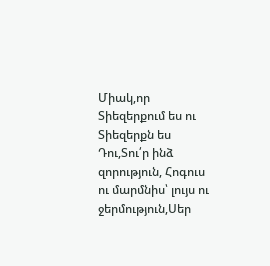Միակ,որ Տիեզերքում ես ու Տիեզերքն ես Դու,Տու՛ր ինձ զորություն, Հոգուս ու մարմնիս՝ լույս ու ջերմություն,Սեր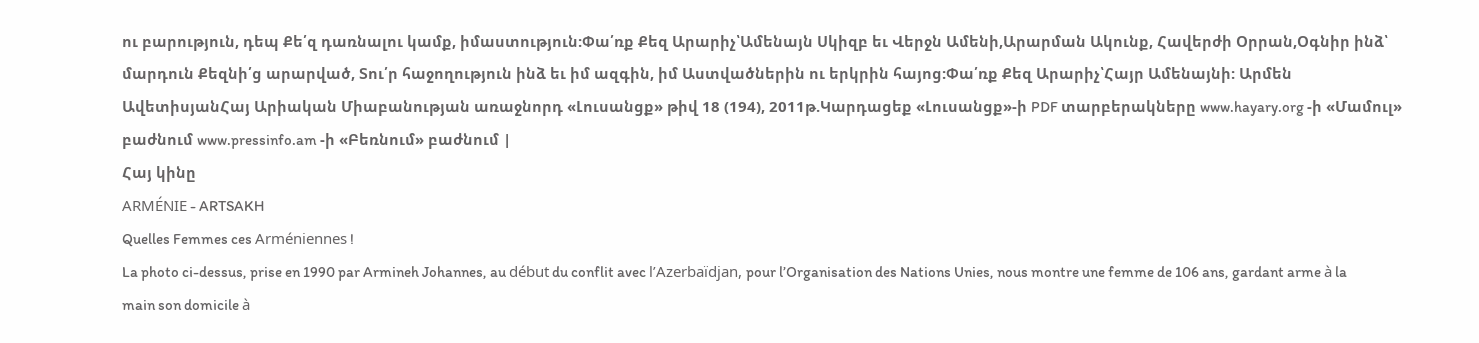ու բարություն, դեպ Քե՛զ դառնալու կամք, իմաստություն:Փա՛ռք Քեզ Արարիչ՝Ամենայն Սկիզբ եւ Վերջն Ամենի,Արարման Ակունք, Հավերժի Օրրան,Օգնիր ինձ՝ մարդուն Քեզնի՛ց արարված, Տու՛ր հաջողություն ինձ եւ իմ ազգին, իմ Աստվածներին ու երկրին հայոց:Փա՛ռք Քեզ Արարիչ՝Հայր Ամենայնի: Արմեն ԱվետիսյանՀայ Արիական Միաբանության առաջնորդ «Լուսանցք» թիվ 18 (194), 2011թ.Կարդացեք «Լուսանցք»-ի PDF տարբերակները www.hayary.org -ի «Մամուլ» բաժնում www.pressinfo.am -ի «Բեռնում» բաժնում |
Հայ կինը
ARMÉNIE - ARTSAKH
Quelles Femmes ces Arméniennes !
La photo ci-dessus, prise en 1990 par Armineh Johannes, au début du conflit avec l’Azerbaïdjan, pour l’Organisation des Nations Unies, nous montre une femme de 106 ans, gardant arme à la main son domicile à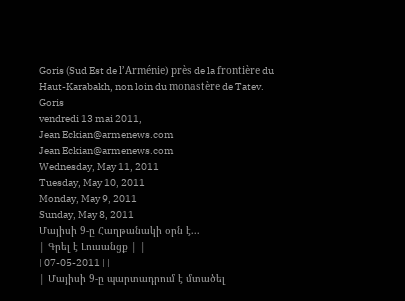Goris (Sud Est de l’Arménie) près de la frontière du Haut-Karabakh, non loin du monastère de Tatev.
Goris
vendredi 13 mai 2011,
Jean Eckian@armenews.com
Jean Eckian@armenews.com
Wednesday, May 11, 2011
Tuesday, May 10, 2011
Monday, May 9, 2011
Sunday, May 8, 2011
Մայիսի 9-ը Հաղթանակի օրն է...
| Գրել է Լուսանցք | |
| 07-05-2011 | |
| Մայիսի 9-ը պարտադրում է մտածել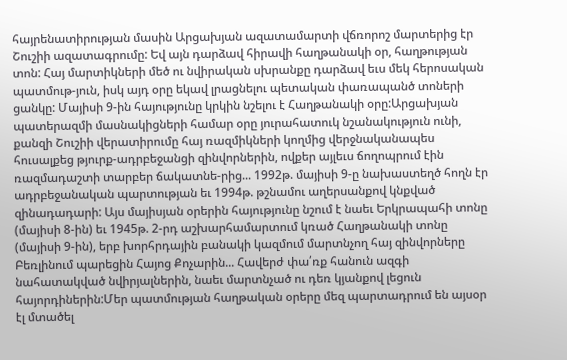հայրենատիրության մասին Արցախյան ազատամարտի վճռորոշ մարտերից էր Շուշիի ազատագրումը: Եվ այն դարձավ հիրավի հաղթանակի օր, հաղթության տոն: Հայ մարտիկների մեծ ու նվիրական սխրանքը դարձավ եւս մեկ հերոսական պատմութ-յուն, իսկ այդ օրը եկավ լրացնելու պետական փառապանծ տոների ցանկը: Մայիսի 9-ին հայությունը կրկին նշելու է Հաղթանակի օրը:Արցախյան պատերազմի մասնակիցների համար օրը յուրահատուկ նշանակություն ունի, քանզի Շուշիի վերատիրումը հայ ռազմիկների կողմից վերջնականապես հուսալքեց թյուրք-ադրբեջանցի զինվորներին, ովքեր այլեւս ճողոպրում էին ռազմադաշտի տարբեր ճակատնե-րից... 1992թ. մայիսի 9-ը նախաստեղծ հողն էր ադրբեջանական պարտության եւ 1994թ. թշնամու աղերսանքով կնքված զինադադարի: Այս մայիսյան օրերին հայությունը նշում է նաեւ Երկրապահի տոնը (մայիսի 8-ին) եւ 1945թ. 2-րդ աշխարհամարտում կռած Հաղթանակի տոնը (մայիսի 9-ին), երբ խորհրդային բանակի կազմում մարտնչող հայ զինվորները Բեռլինում պարեցին Հայոց Քոչարին... Հավերժ փա՛ռք հանուն ազգի նահատակված նվիրյալներին, նաեւ մարտնչած ու դեռ կյանքով լեցուն հայորդիներին:Մեր պատմության հաղթական օրերը մեզ պարտադրում են այսօր էլ մտածել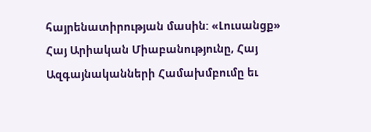հայրենատիրության մասին: «Լուսանցք» Հայ Արիական Միաբանությունը, Հայ Ազգայնականների Համախմբումը եւ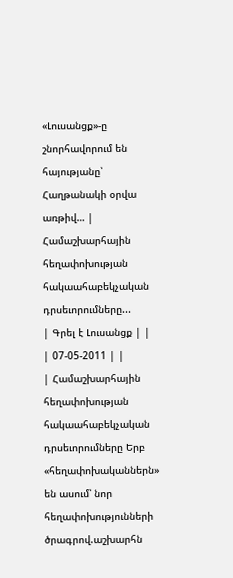«Լուսանցք»-ը շնորհավորում են հայությանը՝ Հաղթանակի օրվա առթիվ… |
Համաշխարհային հեղափոխության հակաահաբեկչական դրսեւորումները...
| Գրել է Լուսանցք | |
| 07-05-2011 | |
| Համաշխարհային հեղափոխության հակաահաբեկչական դրսեւորումները Երբ «հեղափոխականներն» են ասում՝ նոր հեղափոխությունների ծրագրով.աշխարհն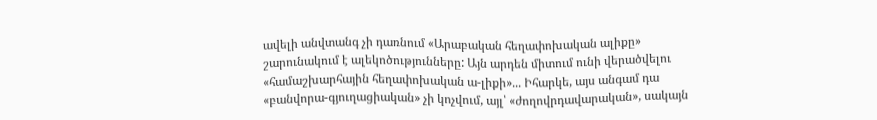ավելի անվտանգ չի դառնում «Արաբական հեղափոխական ալիքը» շարունակում է ալեկոծությունները: Այն արդեն միտում ունի վերածվելու «համաշխարհային հեղափոխական ա-լիքի»... Իհարկե, այս անգամ դա «բանվորա-գյուղացիական» չի կոչվում, այլ՝ «ժողովրդավարական», սակայն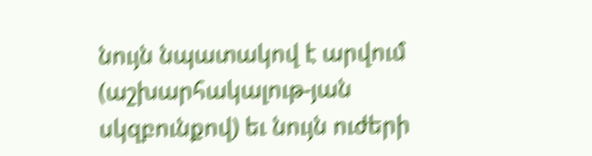նույն նպատակով է արվում (աշխարհակալութ-յան սկզբունքով) եւ նույն ուժերի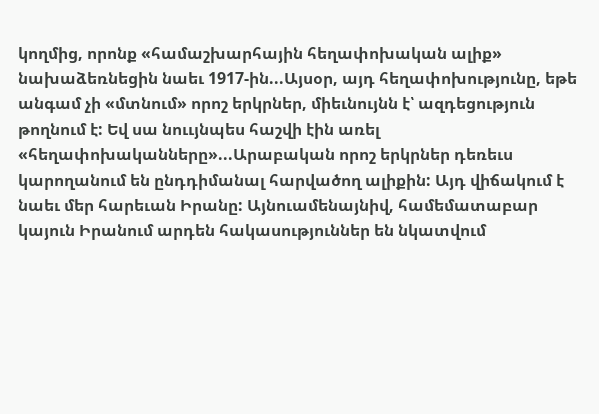կողմից, որոնք «համաշխարհային հեղափոխական ալիք» նախաձեռնեցին նաեւ 1917-ին...Այսօր, այդ հեղափոխությունը, եթե անգամ չի «մտնում» որոշ երկրներ, միեւնույնն է՝ ազդեցություն թողնում է: Եվ սա նոււյնպես հաշվի էին առել «հեղափոխականները»...Արաբական որոշ երկրներ դեռեւս կարողանում են ընդդիմանալ հարվածող ալիքին: Այդ վիճակում է նաեւ մեր հարեւան Իրանը: Այնուամենայնիվ, համեմատաբար կայուն Իրանում արդեն հակասություններ են նկատվում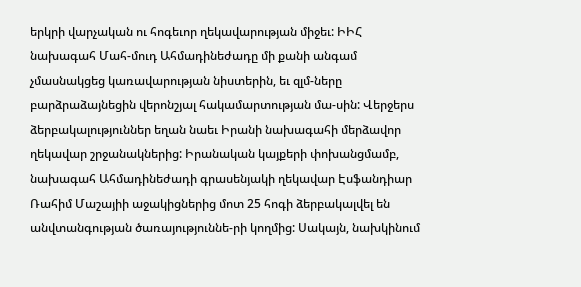երկրի վարչական ու հոգեւոր ղեկավարության միջեւ: ԻԻՀ նախագահ Մահ-մուդ Ահմադինեժադը մի քանի անգամ չմասնակցեց կառավարության նիստերին, եւ զլմ-ները բարձրաձայնեցին վերոնշյալ հակամարտության մա-սին: Վերջերս ձերբակալություններ եղան նաեւ Իրանի նախագահի մերձավոր ղեկավար շրջանակներից: Իրանական կայքերի փոխանցմամբ, նախագահ Ահմադինեժադի գրասենյակի ղեկավար Էսֆանդիար Ռահիմ Մաշայիի աջակիցներից մոտ 25 հոգի ձերբակալվել են անվտանգության ծառայություննե-րի կողմից: Սակայն, նախկինում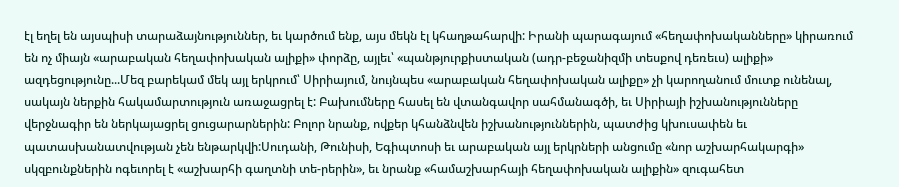էլ եղել են այսպիսի տարաձայնություններ, եւ կարծում ենք, այս մեկն էլ կհաղթահարվի: Իրանի պարագայում «հեղափոխականները» կիրառում են ոչ միայն «արաբական հեղափոխական ալիքի» փորձը, այլեւ՝ «պանթյուրքիստական (ադր-բեջանիզմի տեսքով դեռեւս) ալիքի» ազդեցությունը...Մեզ բարեկամ մեկ այլ երկրում՝ Սիրիայում, նույնպես «արաբական հեղափոխական ալիքը» չի կարողանում մուտք ունենալ, սակայն ներքին հակամարտություն առաջացրել է: Բախումները հասել են վտանգավոր սահմանագծի, եւ Սիրիայի իշխանությունները վերջնագիր են ներկայացրել ցուցարարներին: Բոլոր նրանք, ովքեր կհանձնվեն իշխանություններին, պատժից կխուսափեն եւ պատասխանատվության չեն ենթարկվի:Սուդանի, Թունիսի, Եգիպտոսի եւ արաբական այլ երկրների անցումը «նոր աշխարհակարգի» սկզբունքներին ոգեւորել է «աշխարհի գաղտնի տե-րերին», եւ նրանք «համաշխարհայի հեղափոխական ալիքին» զուգահետ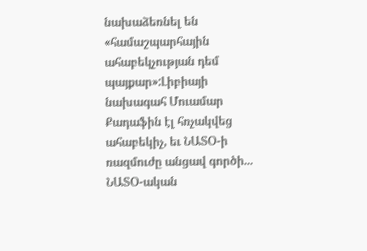նախաձեռնել են «համաշպարհային ահաբեկչության դեմ պայքար»:Լիբիայի նախագահ Մուամար Քադաֆին էլ հռչակվեց ահաբեկիչ, եւ ՆԱՏՕ-ի ռազմուժը անցավ գործի... ՆԱՏՕ-ական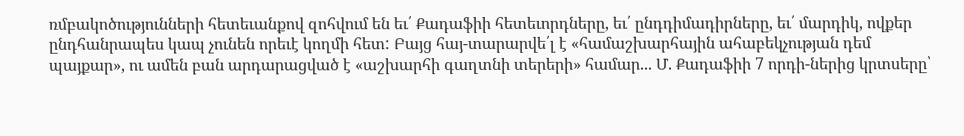ռմբակոծությունների հետեւանքով զոհվում են եւ՛ Քադաֆիի հետեւորդները, եւ՛ ընդդիմադիրները, եւ՛ մարդիկ, ովքեր ընդհանրապես կապ չունեն որեւէ կողմի հետ: Բայց հայ-տարարվե՛լ է «համաշխարհային ահաբեկչության դեմ պայքար», ու ամեն բան արդարացված է «աշխարհի գաղտնի տերերի» համար... Մ. Քադաֆիի 7 որդի-ներից կրտսերը՝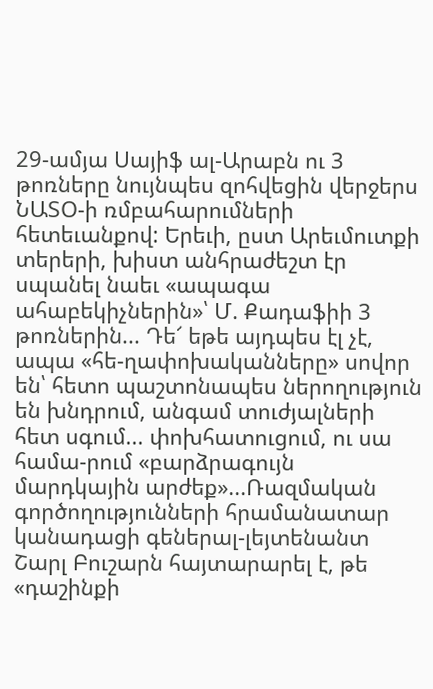29-ամյա Սայիֆ ալ-Արաբն ու 3 թոռները նույնպես զոհվեցին վերջերս ՆԱՏՕ-ի ռմբահարումների հետեւանքով: Երեւի, ըստ Արեւմուտքի տերերի, խիստ անհրաժեշտ էր սպանել նաեւ «ապագա ահաբեկիչներին»՝ Մ. Քադաֆիի 3 թոռներին... Դե՜ եթե այդպես էլ չէ, ապա «հե-ղափոխականները» սովոր են՝ հետո պաշտոնապես ներողություն են խնդրում, անգամ տուժյալների հետ սգում... փոխհատուցում, ու սա համա-րում «բարձրագույն մարդկային արժեք»...Ռազմական գործողությունների հրամանատար կանադացի գեներալ-լեյտենանտ Շարլ Բուշարն հայտարարել է, թե «դաշինքի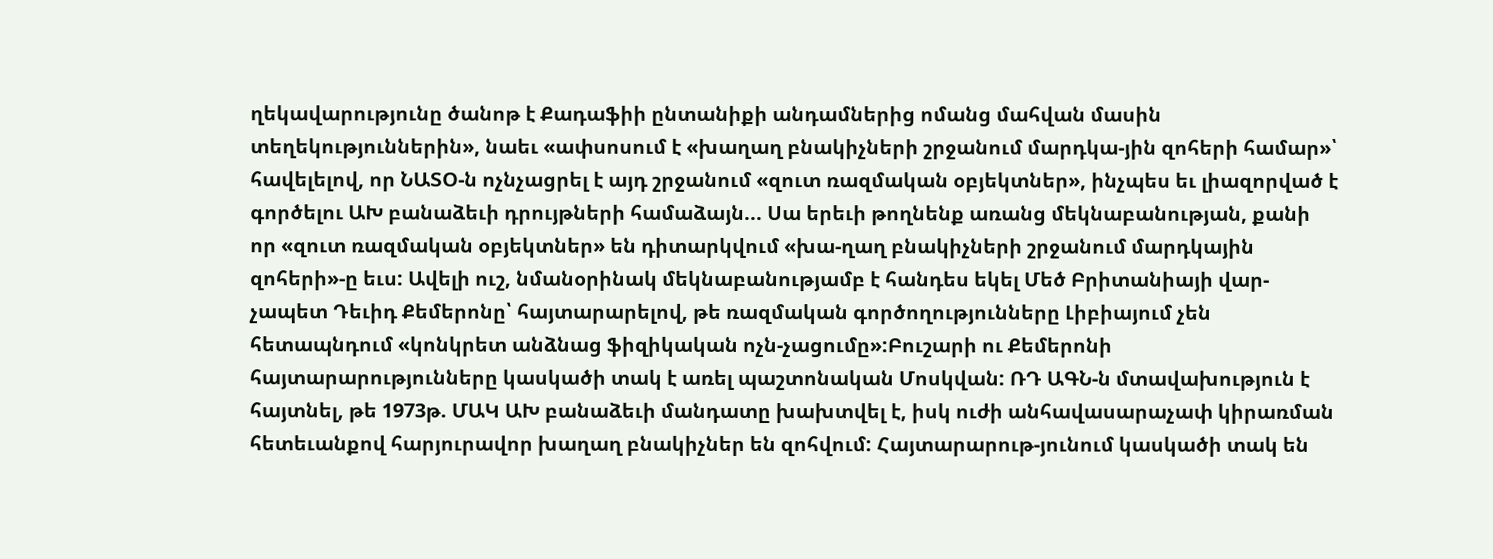ղեկավարությունը ծանոթ է Քադաֆիի ընտանիքի անդամներից ոմանց մահվան մասին տեղեկություններին», նաեւ «ափսոսում է «խաղաղ բնակիչների շրջանում մարդկա-յին զոհերի համար»՝ հավելելով, որ ՆԱՏՕ-ն ոչնչացրել է այդ շրջանում «զուտ ռազմական օբյեկտներ», ինչպես եւ լիազորված է գործելու ԱԽ բանաձեւի դրույթների համաձայն... Սա երեւի թողնենք առանց մեկնաբանության, քանի որ «զուտ ռազմական օբյեկտներ» են դիտարկվում «խա-ղաղ բնակիչների շրջանում մարդկային զոհերի»-ը եւս: Ավելի ուշ, նմանօրինակ մեկնաբանությամբ է հանդես եկել Մեծ Բրիտանիայի վար-չապետ Դեւիդ Քեմերոնը՝ հայտարարելով, թե ռազմական գործողությունները Լիբիայում չեն հետապնդում «կոնկրետ անձնաց ֆիզիկական ոչն-չացումը»:Բուշարի ու Քեմերոնի հայտարարությունները կասկածի տակ է առել պաշտոնական Մոսկվան: ՌԴ ԱԳՆ-ն մտավախություն է հայտնել, թե 1973թ. ՄԱԿ ԱԽ բանաձեւի մանդատը խախտվել է, իսկ ուժի անհավասարաչափ կիրառման հետեւանքով հարյուրավոր խաղաղ բնակիչներ են զոհվում: Հայտարարութ-յունում կասկածի տակ են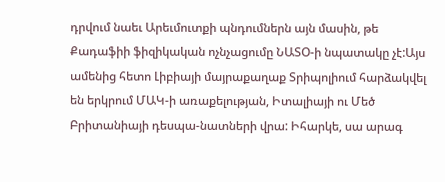դրվում նաեւ Արեւմուտքի պնդումներն այն մասին, թե Քադաֆիի ֆիզիկական ոչնչացումը ՆԱՏՕ-ի նպատակը չէ:Այս ամենից հետո Լիբիայի մայրաքաղաք Տրիպոլիում հարձակվել են երկրում ՄԱԿ-ի առաքելության, Իտալիայի ու Մեծ Բրիտանիայի դեսպա-նատների վրա: Իհարկե, սա արագ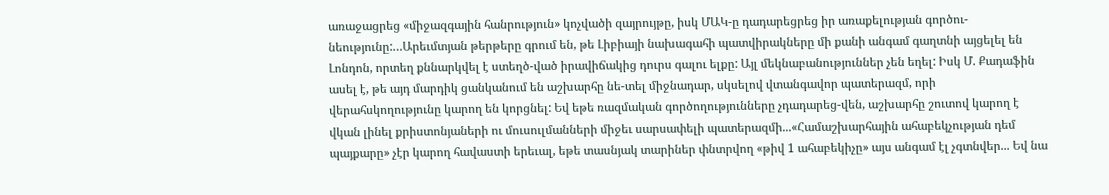առաջացրեց «միջազգային հանրություն» կոչվածի զայրույթը, իսկ ՄԱԿ-ը դադարեցրեց իր առաքելության գործու-նեությունը:…Արեւմտյան թերթերը գրում են, թե Լիբիայի նախագահի պատվիրակները մի քանի անգամ գաղտնի այցելել են Լոնդոն, որտեղ քննարկվել է ստեղծ-ված իրավիճակից դուրս գալու ելքը: Այլ մեկնաբանություններ չեն եղել: Իսկ Մ. Քադաֆին ասել է, թե այդ մարդիկ ցանկանում են աշխարհը նե-տել միջնադար, սկսելով վտանգավոր պատերազմ, որի վերահսկողությունը կարող են կորցնել: Եվ եթե ռազմական գործողությունները չդադարեց-վեն, աշխարհը շուտով կարող է վկան լինել քրիստոնյաների ու մուսուլմանների միջեւ սարսափելի պատերազմի...«Համաշխարհային ահաբեկչության դեմ պայքարը» չէր կարող հավաստի երեւալ, եթե տասնյակ տարիներ փնտրվող «թիվ 1 ահաբեկիչը» այս անգամ էլ չգտնվեր... Եվ նա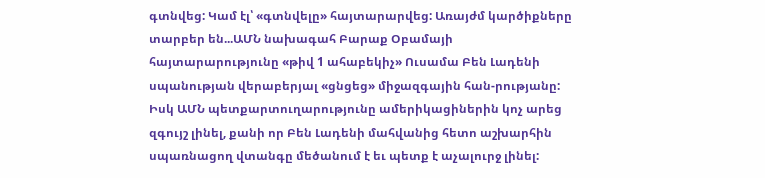գտնվեց: Կամ էլ՝ «գտնվելը» հայտարարվեց: Առայժմ կարծիքները տարբեր են...ԱՄՆ նախագահ Բարաք Օբամայի հայտարարությունը «թիվ 1 ահաբեկիչ» Ուսամա Բեն Լադենի սպանության վերաբերյալ «ցնցեց» միջազգային հան-րությանը: Իսկ ԱՄՆ պետքարտուղարությունը ամերիկացիներին կոչ արեց զգույշ լինել, քանի որ Բեն Լադենի մահվանից հետո աշխարհին սպառնացող վտանգը մեծանում է եւ պետք է աչալուրջ լինել: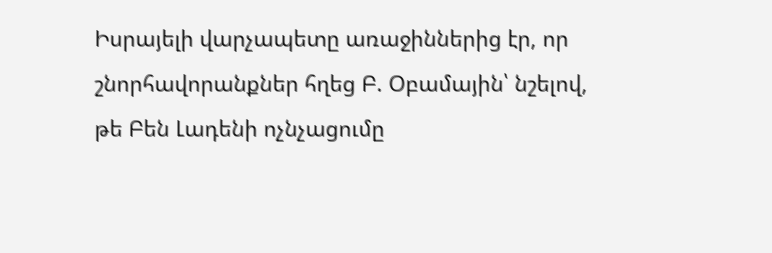Իսրայելի վարչապետը առաջիններից էր, որ շնորհավորանքներ հղեց Բ. Օբամային՝ նշելով, թե Բեն Լադենի ոչնչացումը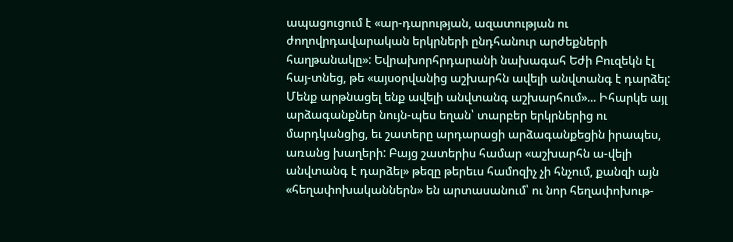ապացուցում է «ար-դարության, ազատության ու ժողովրդավարական երկրների ընդհանուր արժեքների հաղթանակը»: Եվրախորհրդարանի նախագահ Եժի Բուզեկն էլ հայ-տնեց, թե «այսօրվանից աշխարհն ավելի անվտանգ է դարձել: Մենք արթնացել ենք ավելի անվտանգ աշխարհում»... Իհարկե այլ արձագանքներ նույն-պես եղան՝ տարբեր երկրներից ու մարդկանցից, եւ շատերը արդարացի արձագանքեցին իրապես, առանց խաղերի: Բայց շատերիս համար «աշխարհն ա-վելի անվտանգ է դարձել» թեզը թերեւս համոզիչ չի հնչում, քանզի այն «հեղափոխականներն» են արտասանում՝ ու նոր հեղափոխութ-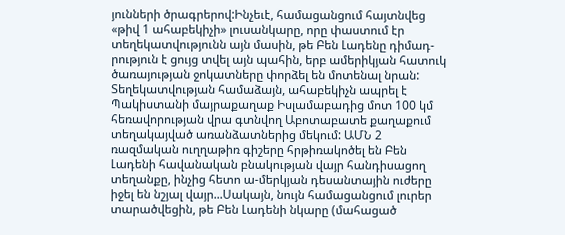յունների ծրագրերով:Ինչեւէ, համացանցում հայտնվեց «թիվ 1 ահաբեկիչի» լուսանկարը, որը փաստում էր տեղեկատվությունն այն մասին, թե Բեն Լադենը դիմադ-րություն է ցույց տվել այն պահին, երբ ամերիկյան հատուկ ծառայության ջոկատները փորձել են մոտենալ նրան: Տեղեկատվության համաձայն, ահաբեկիչն ապրել է Պակիստանի մայրաքաղաք Իսլամաբադից մոտ 100 կմ հեռավորության վրա գտնվող Աբոտաբատե քաղաքում տեղակայված առանձատներից մեկում: ԱՄՆ 2 ռազմական ուղղաթիռ գիշերը հրթիռակոծել են Բեն Լադենի հավանական բնակության վայր հանդիսացող տեղանքը, ինչից հետո ա-մերկյան դեսանտային ուժերը իջել են նշյալ վայր...Սակայն, նույն համացանցում լուրեր տարածվեցին, թե Բեն Լադենի նկարը (մահացած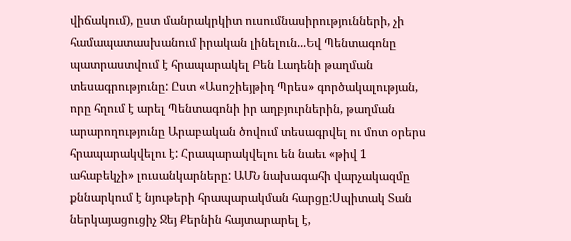վիճակում), ըստ մանրակրկիտ ուսումնասիրությունների, չի համապատասխանում իրական լինելուն...Եվ Պենտագոնը պատրաստվում է հրապարակել Բեն Լադենի թաղման տեսագրությունը: Ըստ «Ասոշիեյթիդ Պրես» գործակալության, որը հղում է արել Պենտագոնի իր աղբյուրներին, թաղման արարողությունը Արաբական ծովում տեսագրվել ու մոտ օրերս հրապարակվելու է: Հրապարակվելու են նաեւ «թիվ 1 ահաբեկչի» լուսանկարները: ԱՄՆ նախագահի վարչակազմը քննարկում է նյութերի հրապարակման հարցը:Սպիտակ Տան ներկայացուցիչ Ջեյ Քերնին հայտարարել է,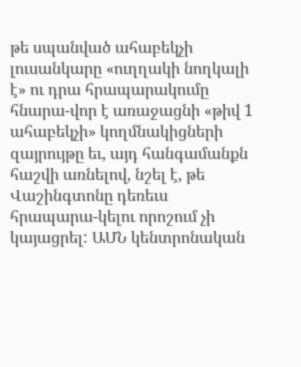թե սպանված ահաբեկչի լուսանկարը «ուղղակի նողկալի է» ու դրա հրապարակումը հնարա-վոր է առաջացնի «թիվ 1 ահաբեկչի» կողմնակիցների զայրույթը եւ, այդ հանգամանքն հաշվի առնելով, նշել է, թե Վաշինգտոնը դեռեւս հրապարա-կելու որոշում չի կայացրել: ԱՄՆ կենտրոնական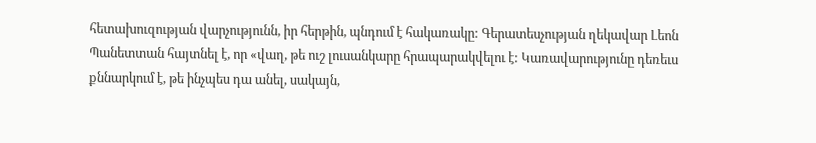հետախուզության վարչությունն, իր հերթին, պնդում է հակառակը: Գերատեսչության ղեկավար Լեոն Պանետտան հայտնել է, որ «վաղ, թե ուշ լուսանկարը հրապարակվելու է: Կառավարությունը դեռեւս քննարկում է, թե ինչպես դա անել, սակայն,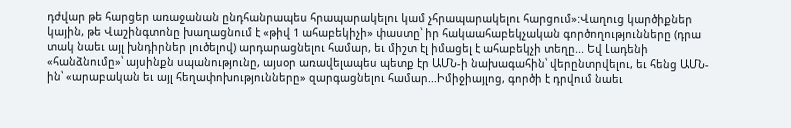դժվար թե հարցեր առաջանան ընդհանրապես հրապարակելու կամ չհրապարակելու հարցում»:Վաղուց կարծիքներ կային, թե Վաշինգտոնը խաղացնում է «թիվ 1 ահաբեկիչի» փաստը՝ իր հակաահաբեկչական գործողությունները (դրա տակ նաեւ այլ խնդիրներ լուծելով) արդարացնելու համար, եւ միշտ էլ իմացել է ահաբեկչի տեղը... Եվ Լադենի «հանձնումը»՝ այսինքն սպանությունը, այսօր առավելապես պետք էր ԱՄՆ-ի նախագահին՝ վերընտրվելու, եւ հենց ԱՄՆ-ին՝ «արաբական եւ այլ հեղափոխությունները» զարգացնելու համար...Իմիջիայլոց, գործի է դրվում նաեւ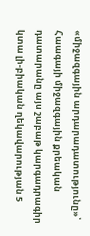«միջազգային արդարադատությունը»՝ Հաագայի միջազգային քրեական դատարանը այս շաբաթ կարգադրագիր կտա լի-բիական ղեկավարության 5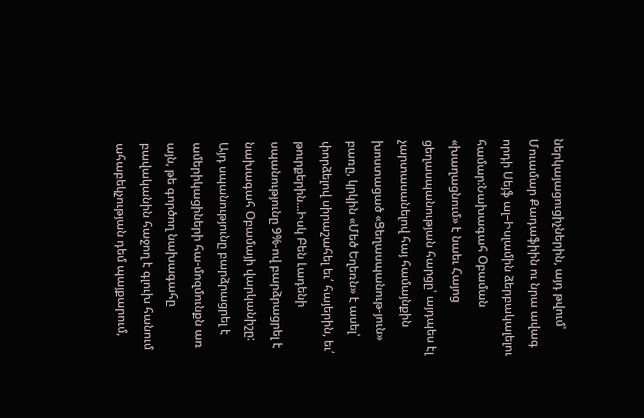ներկայացուցիչներին, այդ թվում՝ Մուամար Քադաֆիին ու նրա ավագ որդի Սեյֆ ալ–Իսլամին ձերբակալելու համար:Նախագահ Օբաման «խաղացնում» է նաեւ Հայոց ցեղասպանության հարցը՝ այդպես էլ չարտասանելով հայ համայնքին խոստացած «Ցեղասպանութ-յուն» բառը, կրկին «Մեծ Եղեռն» է ասել՝ փորձելով սիրաշահել եւ՛ հայերին, եւ՛ թուրքերին...Իսկ Բեն Լադենի սպանությունը 9%-ով բարձրացրել է նախագահ Օբամայի վարկանիշը: Այդ սպանությունը բարձրացրել է ամերիկացիների հա-մոզմունքն առ այն, թե գործող նախագահը բավականին հաջող է գլուխ հանում ահաբեկչության դեմ պայքարում,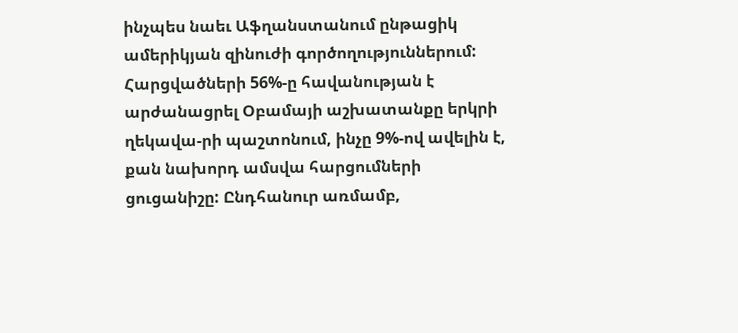ինչպես նաեւ Աֆղանստանում ընթացիկ ամերիկյան զինուժի գործողություններում: Հարցվածների 56%-ը հավանության է արժանացրել Օբամայի աշխատանքը երկրի ղեկավա-րի պաշտոնում, ինչը 9%-ով ավելին է, քան նախորդ ամսվա հարցումների ցուցանիշը: Ընդհանուր առմամբ,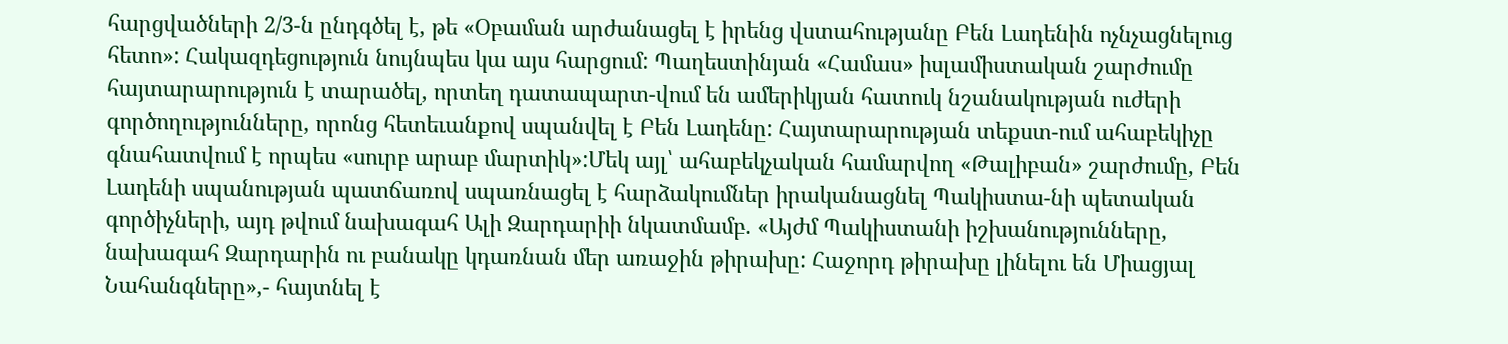հարցվածների 2/3-ն ընդգծել է, թե «Օբաման արժանացել է իրենց վստահությանը Բեն Լադենին ոչնչացնելուց հետո»: Հակազդեցություն նույնպես կա այս հարցում: Պաղեստինյան «Համաս» իսլամիստական շարժումը հայտարարություն է տարածել, որտեղ դատապարտ-վում են ամերիկյան հատուկ նշանակության ուժերի գործողությունները, որոնց հետեւանքով սպանվել է Բեն Լադենը: Հայտարարության տեքստ-ում ահաբեկիչը գնահատվում է որպես «սուրբ արաբ մարտիկ»:Մեկ այլ՝ ահաբեկչական համարվող «Թալիբան» շարժումը, Բեն Լադենի սպանության պատճառով սպառնացել է հարձակումներ իրականացնել Պակիստա-նի պետական գործիչների, այդ թվում նախագահ Ալի Զարդարիի նկատմամբ. «Այժմ Պակիստանի իշխանությունները, նախագահ Զարդարին ու բանակը կդառնան մեր առաջին թիրախը: Հաջորդ թիրախը լինելու են Միացյալ Նահանգները»,- հայտնել է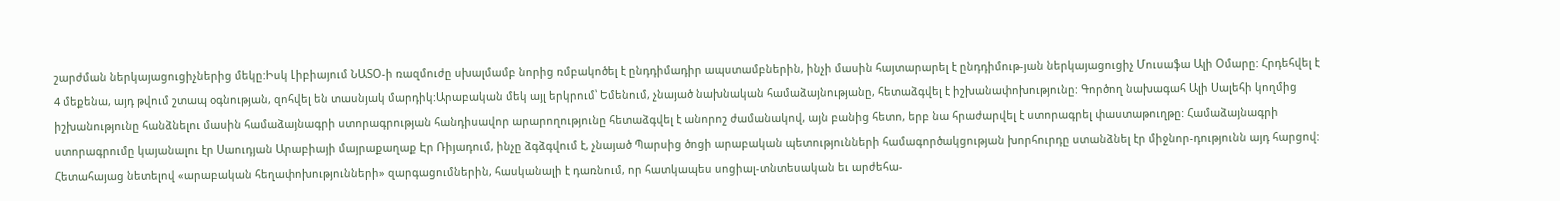շարժման ներկայացուցիչներից մեկը:Իսկ Լիբիայում ՆԱՏՕ-ի ռազմուժը սխալմամբ նորից ռմբակոծել է ընդդիմադիր ապստամբներին, ինչի մասին հայտարարել է ընդդիմութ-յան ներկայացուցիչ Մուսաֆա Ալի Օմարը: Հրդեհվել է 4 մեքենա, այդ թվում շտապ օգնության, զոհվել են տասնյակ մարդիկ:Արաբական մեկ այլ երկրում՝ Եմենում, չնայած նախնական համաձայնությանը, հետաձգվել է իշխանափոխությունը: Գործող նախագահ Ալի Սալեհի կողմից իշխանությունը հանձնելու մասին համաձայնագրի ստորագրության հանդիսավոր արարողությունը հետաձգվել է անորոշ ժամանակով, այն բանից հետո, երբ նա հրաժարվել է ստորագրել փաստաթուղթը: Համաձայնագրի ստորագրումը կայանալու էր Սաուդյան Արաբիայի մայրաքաղաք Էր Ռիյադում, ինչը ձգձգվում է, չնայած Պարսից ծոցի արաբական պետությունների համագործակցության խորհուրդը ստանձնել էր միջնոր-դությունն այդ հարցով: Հետահայաց նետելով «արաբական հեղափոխությունների» զարգացումներին, հասկանալի է դառնում, որ հատկապես սոցիալ-տնտեսական եւ արժեհա-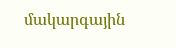մակարգային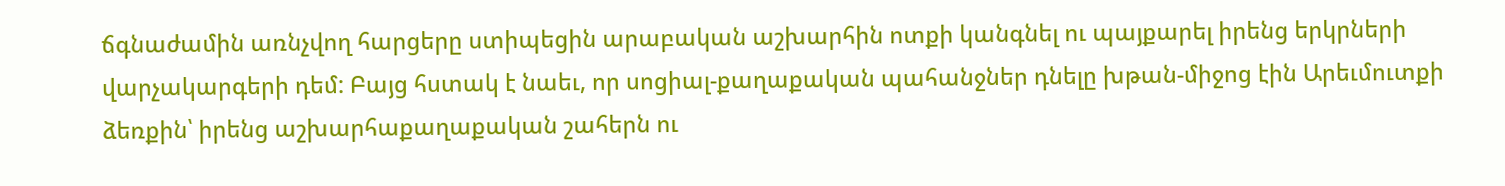ճգնաժամին առնչվող հարցերը ստիպեցին արաբական աշխարհին ոտքի կանգնել ու պայքարել իրենց երկրների վարչակարգերի դեմ: Բայց հստակ է նաեւ, որ սոցիալ-քաղաքական պահանջներ դնելը խթան-միջոց էին Արեւմուտքի ձեռքին՝ իրենց աշխարհաքաղաքական շահերն ու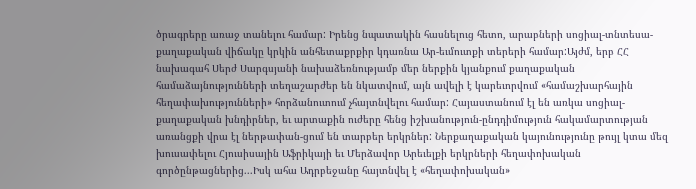ծրագրերը առաջ տանելու համար: Իրենց նպատակին հասնելուց հետո, արաբների սոցիալ-տնտեսա-քաղաքական վիճակը կրկին անհետաքրքիր կդառնա Ար-եւմուտքի տերերի համար:Այժմ, երբ ՀՀ նախագահ Սերժ Սարգսյանի նախաձեռնությամբ մեր ներքին կյանքում քաղաքական համաձայնությունների տեղաշարժեր են նկատվում, այն ավելի է կարեւորվում «համաշխարհային հեղափախությունների» հորձանուտում չհայտնվելու համար: Հայաստանում էլ են առկա սոցիալ-քաղաքական խնդիրներ, եւ արտաքին ուժերը հենց իշխանություն-ընդդիմություն հակամարտության առանցքի վրա էլ ներթափան-ցում են տարբեր երկրներ: Ներքաղաքական կայունությունը թույլ կտա մեզ խուսափելու Հյուսիսային Աֆրիկայի եւ Մերձավոր Արեւելքի երկրների հեղափոխական գործընթացներից...Իսկ ահա Ադրբեջանը հայտնվել է «հեղափոխական»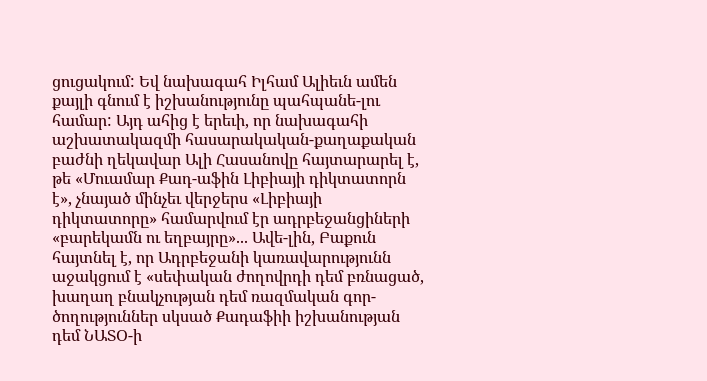ցուցակում: Եվ նախագահ Իլհամ Ալիեւն ամեն քայլի գնում է իշխանությունը պահպանե-լու համար: Այդ ահից է երեւի, որ նախագահի աշխատակազմի հասարակական-քաղաքական բաժնի ղեկավար Ալի Հասանովը հայտարարել է, թե «Մուամար Քադ-աֆին Լիբիայի դիկտատորն է», չնայած մինչեւ վերջերս «Լիբիայի դիկտատորը» համարվում էր ադրբեջանցիների «բարեկամն ու եղբայրը»... Ավե-լին, Բաքուն հայտնել է, որ Ադրբեջանի կառավարությունն աջակցում է «սեփական ժողովրդի դեմ բռնացած, խաղաղ բնակչության դեմ ռազմական գոր-ծողություններ սկսած Քադաֆիի իշխանության դեմ ՆԱՏՕ-ի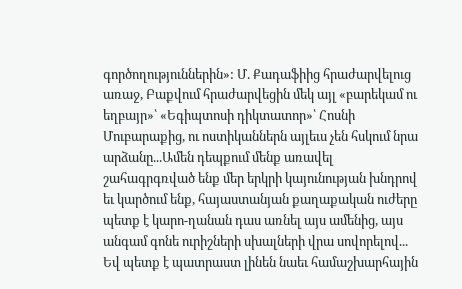գործողություններին»: Մ. Քադաֆիից հրաժարվելուց առաջ, Բաքվում հրաժարվեցին մեկ այլ «բարեկամ ու եղբայր»՝ «Եգիպտոսի դիկտատոր»՝ Հոսնի Մուբարաքից, ու ոստիկաններն այլեւս չեն հսկում նրա արձանը...Ամեն դեպքում մենք առավել շահագրգռված ենք մեր երկրի կայունության խնդրով եւ կարծում ենք, հայաստանյան քաղաքական ուժերը պետք է կարո-ղանան դաս առնել այս ամենից, այս անգամ գոնե ուրիշների սխալների վրա սովորելով... Եվ պետք է պատրաստ լինեն նաեւ համաշխարհային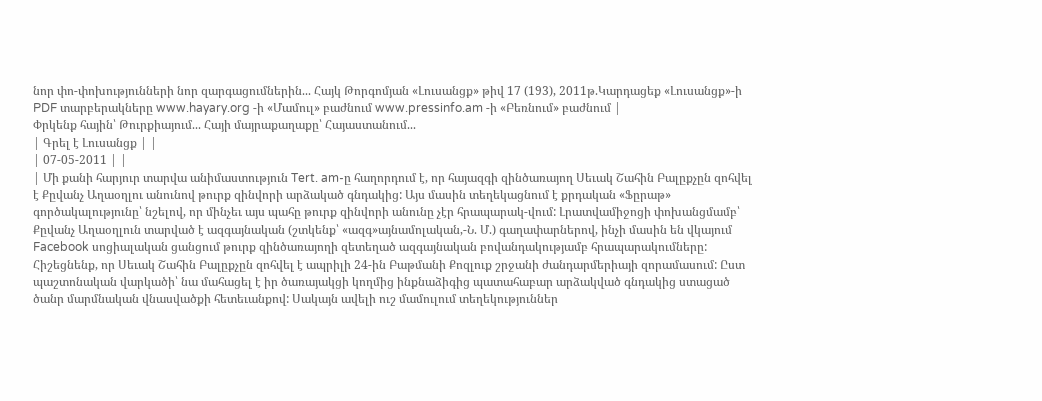նոր փո-փոխությունների նոր զարգացումներին... Հայկ Թորգոմյան «Լուսանցք» թիվ 17 (193), 2011թ.Կարդացեք «Լուսանցք»-ի PDF տարբերակները www.hayary.org -ի «Մամուլ» բաժնում www.pressinfo.am -ի «Բեռնում» բաժնում |
Փրկենք հային՝ Թուրքիայում... Հայի մայրաքաղաքը՝ Հայաստանում...
| Գրել է Լուսանցք | |
| 07-05-2011 | |
| Մի քանի հարյուր տարվա անիմաստություն Tert. am-ը հաղորդում է, որ հայազգի զինծառայող Սեւակ Շահին Բալըքչըն զոհվել է Քըվանչ Աղաօղլու անունով թուրք զինվորի արձակած գնդակից: Այս մասին տեղեկացնում է քրդական «Ֆըրաթ» գործակալությունը՝ նշելով, որ մինչեւ այս պահը թուրք զինվորի անունը չէր հրապարակ-վում: Լրատվամիջոցի փոխանցմամբ՝ Քըվանչ Աղաօղլուն տարված է ազգայնական (շտկենք՝ «ազգ»այնամոլական,-Ն. Մ.) գաղափարներով, ինչի մասին են վկայում Facebook սոցիալական ցանցում թուրք զինծառայողի զետեղած ազգայնական բովանդակությամբ հրապարակումները: Հիշեցնենք, որ Սեւակ Շահին Բալըքչըն զոհվել է ապրիլի 24-ին Բաթմանի Քոզլուք շրջանի ժանդարմերիայի զորամասում: Ըստ պաշտոնական վարկածի՝ նա մահացել է իր ծառայակցի կողմից ինքնաձիգից պատահաբար արձակված գնդակից ստացած ծանր մարմնական վնասվածքի հետեւանքով: Սակայն ավելի ուշ մամուլում տեղեկություններ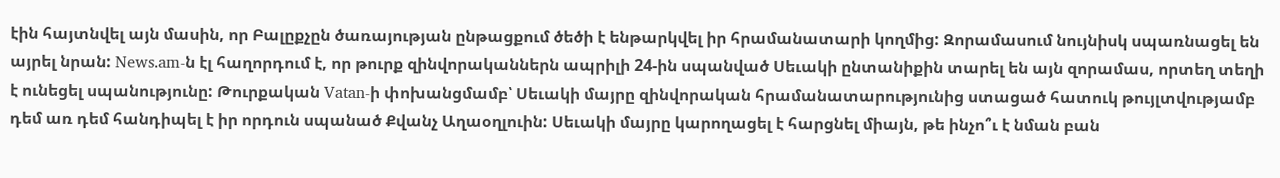էին հայտնվել այն մասին, որ Բալըքչըն ծառայության ընթացքում ծեծի է ենթարկվել իր հրամանատարի կողմից: Զորամասում նույնիսկ սպառնացել են այրել նրան: News.am-ն էլ հաղորդում է, որ թուրք զինվորականներն ապրիլի 24-ին սպանված Սեւակի ընտանիքին տարել են այն զորամաս, որտեղ տեղի է ունեցել սպանությունը: Թուրքական Vatan-ի փոխանցմամբ՝ Սեւակի մայրը զինվորական հրամանատարությունից ստացած հատուկ թույլտվությամբ դեմ առ դեմ հանդիպել է իր որդուն սպանած Քվանչ Աղաօղլուին: Սեւակի մայրը կարողացել է հարցնել միայն, թե ինչո՞ւ է նման բան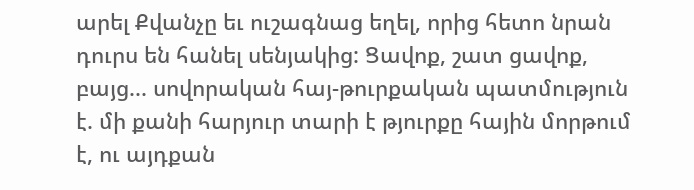արել Քվանչը եւ ուշագնաց եղել, որից հետո նրան դուրս են հանել սենյակից: Ցավոք, շատ ցավոք, բայց... սովորական հայ-թուրքական պատմություն է. մի քանի հարյուր տարի է թյուրքը հային մորթում է, ու այդքան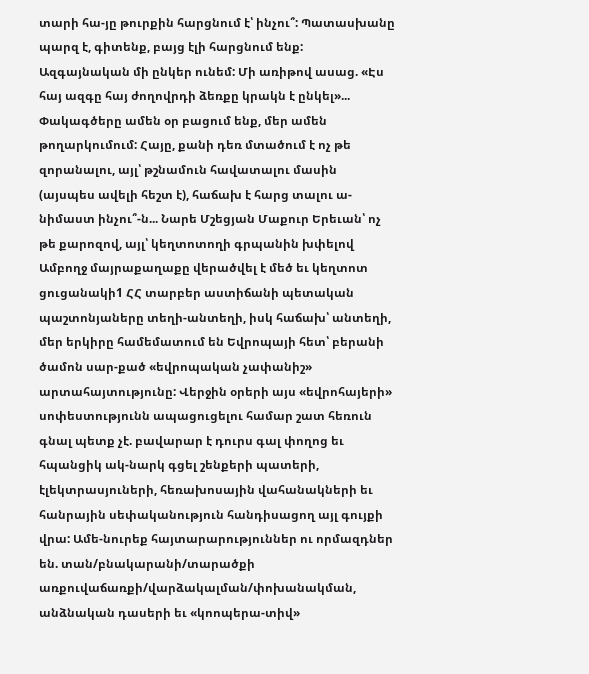տարի հա-յը թուրքին հարցնում է՝ ինչու՞: Պատասխանը պարզ է, գիտենք, բայց էլի հարցնում ենք: Ազգայնական մի ընկեր ունեմ: Մի առիթով ասաց. «Էս հայ ազգը հայ ժողովրդի ձեռքը կրակն է ընկել»... Փակագծերը ամեն օր բացում ենք, մեր ամեն թողարկումում: Հայը, քանի դեռ մտածում է ոչ թե զորանալու, այլ՝ թշնամուն հավատալու մասին (այսպես ավելի հեշտ է), հաճախ է հարց տալու ա-նիմաստ ինչու՞-ն... Նարե Մշեցյան Մաքուր Երեւան՝ ոչ թե քարոզով, այլ՝ կեղտոտողի գրպանին խփելով Ամբողջ մայրաքաղաքը վերածվել է մեծ եւ կեղտոտ ցուցանակի1 ՀՀ տարբեր աստիճանի պետական պաշտոնյաները տեղի-անտեղի, իսկ հաճախ՝ անտեղի, մեր երկիրը համեմատում են Եվրոպայի հետ՝ բերանի ծամոն սար-քած «եվրոպական չափանիշ» արտահայտությունը: Վերջին օրերի այս «եվրոհայերի» սոփեստությունն ապացուցելու համար շատ հեռուն գնալ պետք չէ. բավարար է դուրս գալ փողոց եւ հպանցիկ ակ-նարկ գցել շենքերի պատերի, էլեկտրասյուների, հեռախոսային վահանակների եւ հանրային սեփականություն հանդիսացող այլ գույքի վրա: Ամե-նուրեք հայտարարություններ ու որմազդներ են. տան/բնակարանի/տարածքի առքուվաճառքի/վարձակալման/փոխանակման, անձնական դասերի եւ «կոոպերա-տիվ»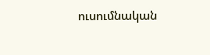ուսումնական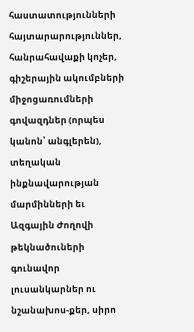հաստատությունների հայտարարություններ, հանրահավաքի կոչեր, գիշերային ակումբների միջոցառումների գովազդներ (որպես կանոն՝ անգլերեն), տեղական ինքնավարության մարմինների եւ Ազգային Ժողովի թեկնածուների գունավոր լուսանկարներ ու նշանախոս-քեր, սիրո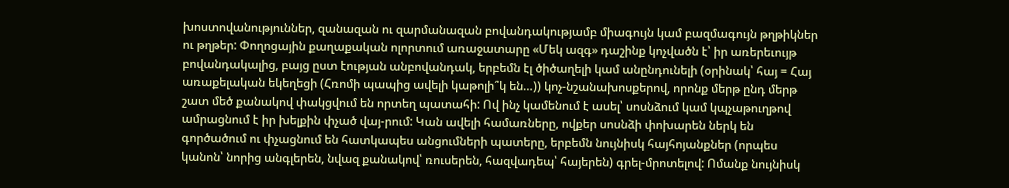խոստովանություններ, զանազան ու զարմանազան բովանդակությամբ միագույն կամ բազմագույն թղթիկներ ու թղթեր: Փողոցային քաղաքական ոլորտում առաջատարը «Մեկ ազգ» դաշինք կոչվածն է՝ իր առերեւույթ բովանդակալից, բայց ըստ էության անբովանդակ, երբեմն էլ ծիծաղելի կամ անընդունելի (օրինակ՝ հայ = Հայ առաքելական եկեղեցի (Հռոմի պապից ավելի կաթոլի՞կ են…)) կոչ-նշանախոսքերով, որոնք մերթ ընդ մերթ շատ մեծ քանակով փակցվում են որտեղ պատահի: Ով ինչ կամենում է ասել՝ սոսնձում կամ կպչաթուղթով ամրացնում է իր խելքին փչած վայ-րում: Կան ավելի համառները, ովքեր սոսնձի փոխարեն ներկ են գործածում ու փչացնում են հատկապես անցումների պատերը, երբեմն նույնիսկ հայհոյանքներ (որպես կանոն՝ նորից անգլերեն, նվազ քանակով՝ ռուսերեն, հազվադեպ՝ հայերեն) գրել-մրոտելով: Ոմանք նույնիսկ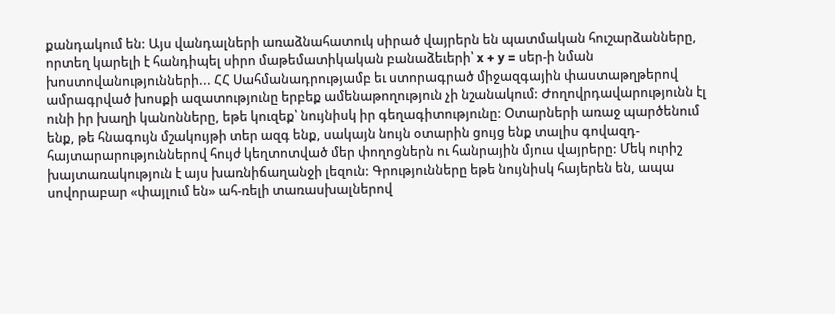քանդակում են: Այս վանդալների առաձնահատուկ սիրած վայրերն են պատմական հուշարձանները, որտեղ կարելի է հանդիպել սիրո մաթեմատիկական բանաձեւերի՝ x + y = սեր-ի նման խոստովանությունների... ՀՀ Սահմանադրությամբ եւ ստորագրած միջազգային փաստաթղթերով ամրագրված խոսքի ազատությունը երբեք ամենաթողություն չի նշանակում: Ժողովրդավարությունն էլ ունի իր խաղի կանոնները, եթե կուզեք՝ նույնիսկ իր գեղագիտությունը: Օտարների առաջ պարծենում ենք, թե հնագույն մշակույթի տեր ազգ ենք, սակայն նույն օտարին ցույց ենք տալիս գովազդ-հայտարարություններով հույժ կեղտոտված մեր փողոցներն ու հանրային մյուս վայրերը: Մեկ ուրիշ խայտառակություն է այս խառնիճաղանջի լեզուն: Գրությունները եթե նույնիսկ հայերեն են, ապա սովորաբար «փայլում են» ահ-ռելի տառասխալներով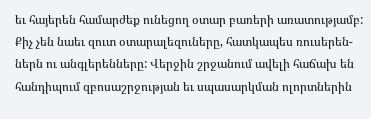եւ հայերեն համարժեք ունեցող օտար բառերի առատությամբ: Քիչ չեն նաեւ զուտ օտարալեզուները, հատկապես ռուսերեն-ներն ու անգլերենները: Վերջին շրջանում ավելի հաճախ են հանդիպում զբոսաշրջության եւ սպասարկման ոլորտներին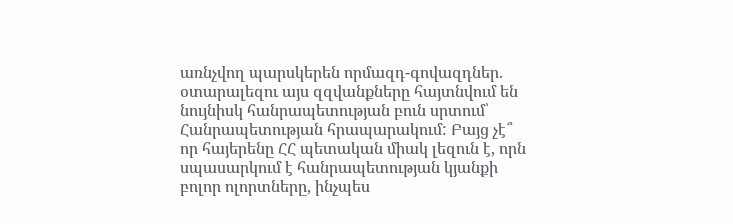առնչվող պարսկերեն որմազդ-գովազդներ. օտարալեզու այս զզվանքները հայտնվում են նույնիսկ հանրապետության բուն սրտում՝ Հանրապետության հրապարակում: Բայց չէ՞ որ հայերենը ՀՀ պետական միակ լեզուն է, որն սպասարկում է հանրապետության կյանքի բոլոր ոլորտները, ինչպես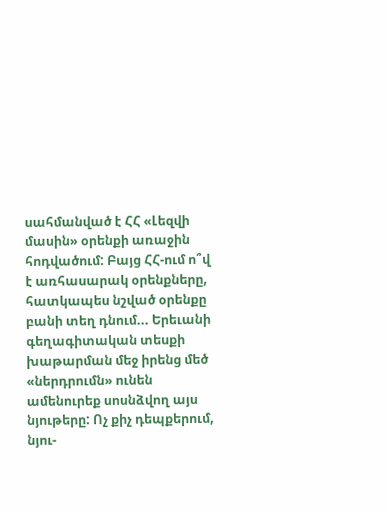սահմանված է ՀՀ «Լեզվի մասին» օրենքի առաջին հոդվածում: Բայց ՀՀ-ում ո՞վ է առհասարակ օրենքները, հատկապես նշված օրենքը բանի տեղ դնում... Երեւանի գեղագիտական տեսքի խաթարման մեջ իրենց մեծ «ներդրումն» ունեն ամենուրեք սոսնձվող այս նյութերը: Ոչ քիչ դեպքերում, նյու-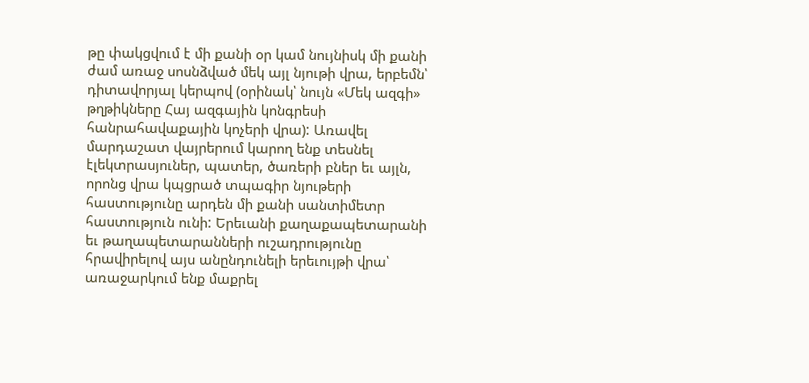թը փակցվում է մի քանի օր կամ նույնիսկ մի քանի ժամ առաջ սոսնձված մեկ այլ նյութի վրա, երբեմն՝ դիտավորյալ կերպով (օրինակ՝ նույն «Մեկ ազգի» թղթիկները Հայ ազգային կոնգրեսի հանրահավաքային կոչերի վրա): Առավել մարդաշատ վայրերում կարող ենք տեսնել էլեկտրասյուներ, պատեր, ծառերի բներ եւ այլն, որոնց վրա կպցրած տպագիր նյութերի հաստությունը արդեն մի քանի սանտիմետր հաստություն ունի: Երեւանի քաղաքապետարանի եւ թաղապետարանների ուշադրությունը հրավիրելով այս անընդունելի երեւույթի վրա՝ առաջարկում ենք մաքրել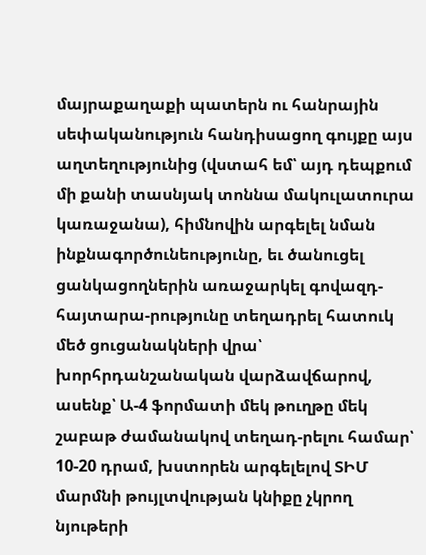մայրաքաղաքի պատերն ու հանրային սեփականություն հանդիսացող գույքը այս աղտեղությունից (վստահ եմ՝ այդ դեպքում մի քանի տասնյակ տոննա մակուլատուրա կառաջանա), հիմնովին արգելել նման ինքնագործունեությունը, եւ ծանուցել ցանկացողներին առաջարկել գովազդ-հայտարա-րությունը տեղադրել հատուկ մեծ ցուցանակների վրա՝ խորհրդանշանական վարձավճարով, ասենք՝ Ա-4 ֆորմատի մեկ թուղթը մեկ շաբաթ ժամանակով տեղադ-րելու համար՝ 10-20 դրամ, խստորեն արգելելով ՏԻՄ մարմնի թույլտվության կնիքը չկրող նյութերի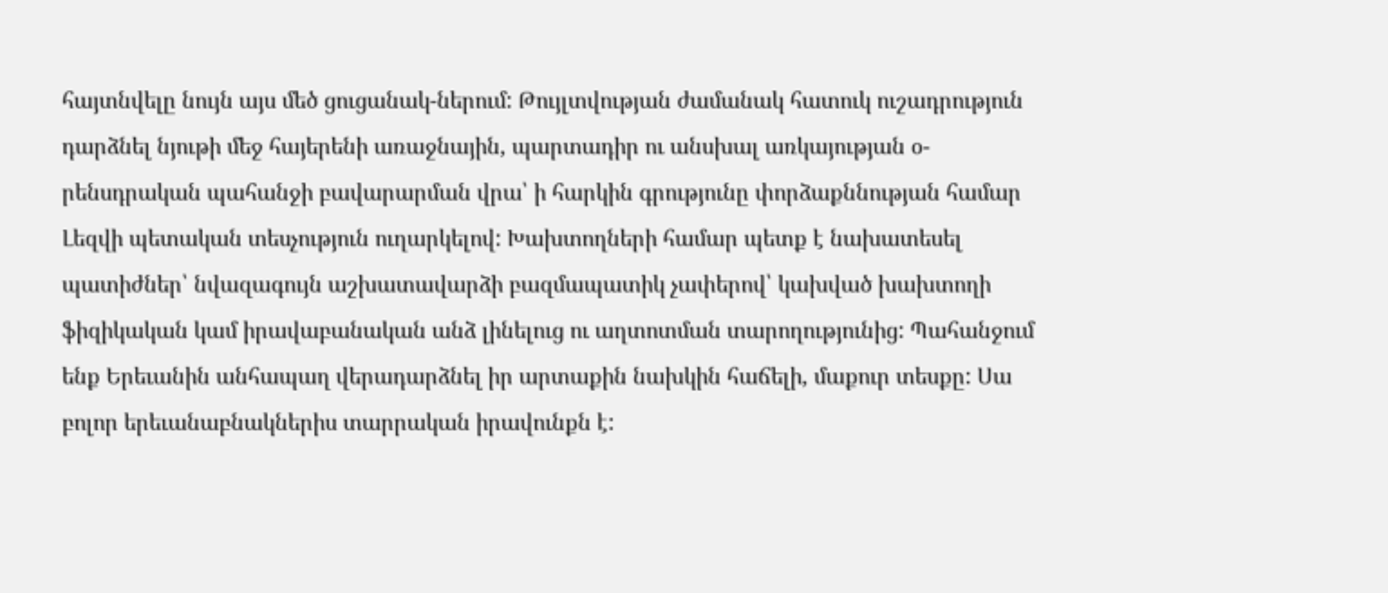հայտնվելը նույն այս մեծ ցուցանակ-ներում: Թույլտվության ժամանակ հատուկ ուշադրություն դարձնել նյութի մեջ հայերենի առաջնային, պարտադիր ու անսխալ առկայության օ-րենսդրական պահանջի բավարարման վրա՝ ի հարկին գրությունը փորձաքննության համար Լեզվի պետական տեսչություն ուղարկելով: Խախտողների համար պետք է նախատեսել պատիժներ՝ նվազագույն աշխատավարձի բազմապատիկ չափերով՝ կախված խախտողի ֆիզիկական կամ իրավաբանական անձ լինելուց ու աղտոտման տարողությունից: Պահանջում ենք Երեւանին անհապաղ վերադարձնել իր արտաքին նախկին հաճելի, մաքուր տեսքը: Սա բոլոր երեւանաբնակներիս տարրական իրավունքն է: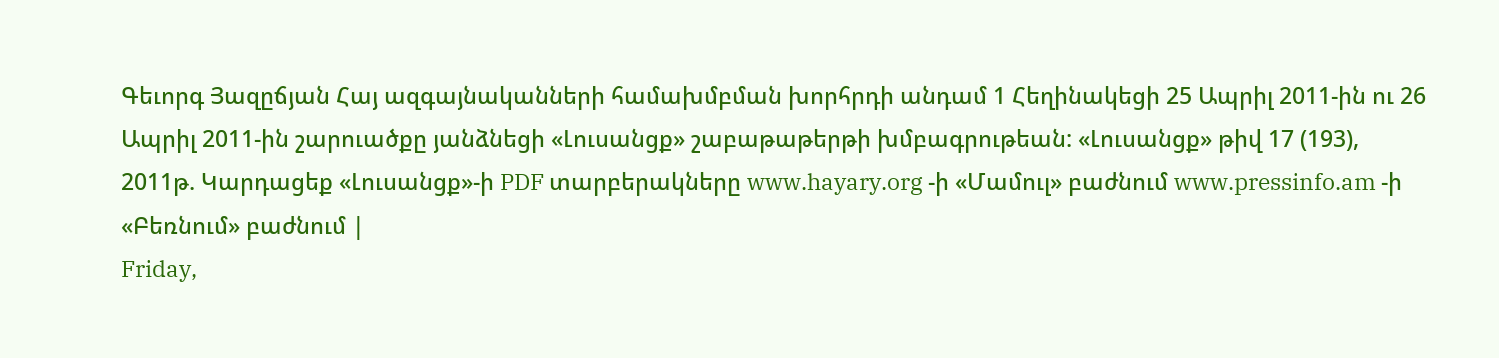Գեւորգ Յազըճյան Հայ ազգայնականների համախմբման խորհրդի անդամ 1 Հեղինակեցի 25 Ապրիլ 2011-ին ու 26 Ապրիլ 2011-ին շարուածքը յանձնեցի «Լուսանցք» շաբաթաթերթի խմբագրութեան: «Լուսանցք» թիվ 17 (193), 2011թ. Կարդացեք «Լուսանցք»-ի PDF տարբերակները www.hayary.org -ի «Մամուլ» բաժնում www.pressinfo.am -ի «Բեռնում» բաժնում |
Friday,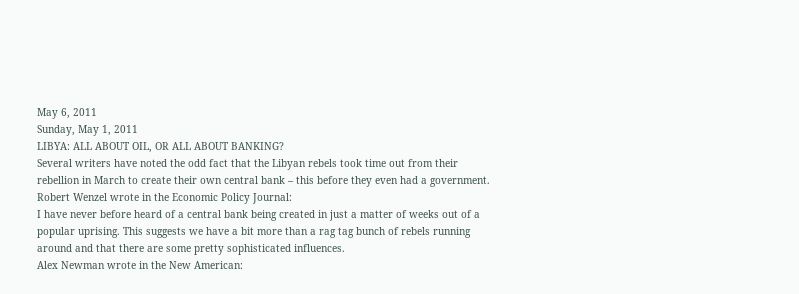May 6, 2011
Sunday, May 1, 2011
LIBYA: ALL ABOUT OIL, OR ALL ABOUT BANKING?
Several writers have noted the odd fact that the Libyan rebels took time out from their rebellion in March to create their own central bank – this before they even had a government. Robert Wenzel wrote in the Economic Policy Journal:
I have never before heard of a central bank being created in just a matter of weeks out of a popular uprising. This suggests we have a bit more than a rag tag bunch of rebels running around and that there are some pretty sophisticated influences.
Alex Newman wrote in the New American: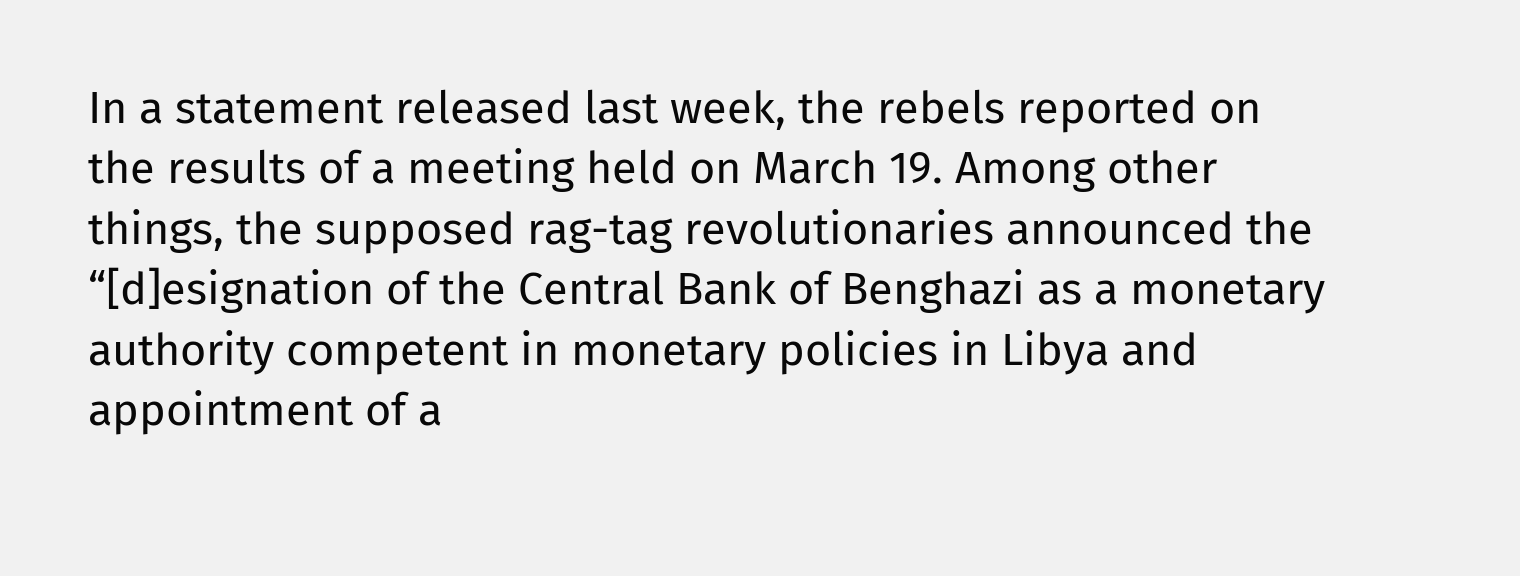In a statement released last week, the rebels reported on the results of a meeting held on March 19. Among other things, the supposed rag-tag revolutionaries announced the “[d]esignation of the Central Bank of Benghazi as a monetary authority competent in monetary policies in Libya and appointment of a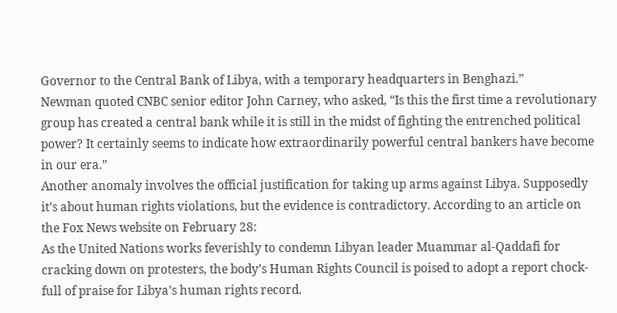Governor to the Central Bank of Libya, with a temporary headquarters in Benghazi.”
Newman quoted CNBC senior editor John Carney, who asked, “Is this the first time a revolutionary group has created a central bank while it is still in the midst of fighting the entrenched political power? It certainly seems to indicate how extraordinarily powerful central bankers have become in our era.”
Another anomaly involves the official justification for taking up arms against Libya. Supposedly it’s about human rights violations, but the evidence is contradictory. According to an article on the Fox News website on February 28:
As the United Nations works feverishly to condemn Libyan leader Muammar al-Qaddafi for cracking down on protesters, the body’s Human Rights Council is poised to adopt a report chock-full of praise for Libya’s human rights record.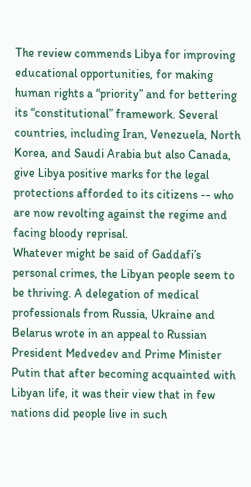The review commends Libya for improving educational opportunities, for making human rights a “priority” and for bettering its “constitutional” framework. Several countries, including Iran, Venezuela, North Korea, and Saudi Arabia but also Canada, give Libya positive marks for the legal protections afforded to its citizens -- who are now revolting against the regime and facing bloody reprisal.
Whatever might be said of Gaddafi’s personal crimes, the Libyan people seem to be thriving. A delegation of medical professionals from Russia, Ukraine and Belarus wrote in an appeal to Russian President Medvedev and Prime Minister Putin that after becoming acquainted with Libyan life, it was their view that in few nations did people live in such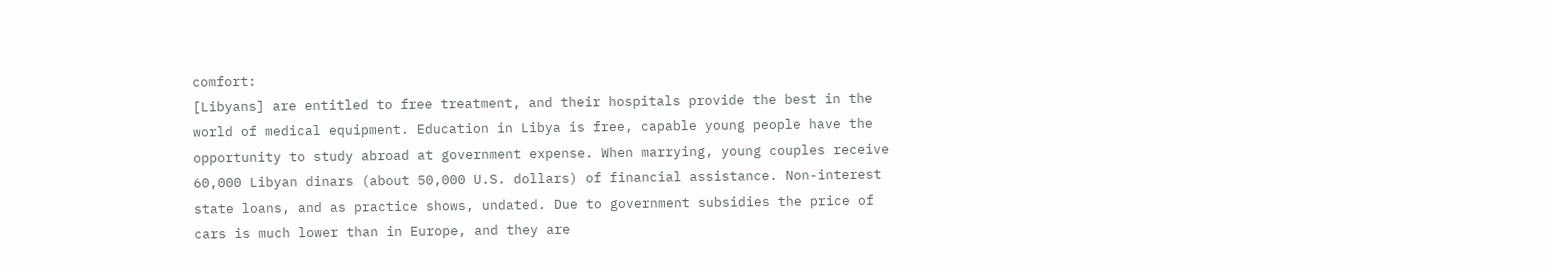comfort:
[Libyans] are entitled to free treatment, and their hospitals provide the best in the world of medical equipment. Education in Libya is free, capable young people have the opportunity to study abroad at government expense. When marrying, young couples receive 60,000 Libyan dinars (about 50,000 U.S. dollars) of financial assistance. Non-interest state loans, and as practice shows, undated. Due to government subsidies the price of cars is much lower than in Europe, and they are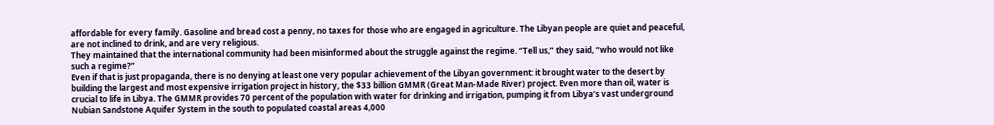affordable for every family. Gasoline and bread cost a penny, no taxes for those who are engaged in agriculture. The Libyan people are quiet and peaceful, are not inclined to drink, and are very religious.
They maintained that the international community had been misinformed about the struggle against the regime. “Tell us,” they said, “who would not like such a regime?”
Even if that is just propaganda, there is no denying at least one very popular achievement of the Libyan government: it brought water to the desert by building the largest and most expensive irrigation project in history, the $33 billion GMMR (Great Man-Made River) project. Even more than oil, water is crucial to life in Libya. The GMMR provides 70 percent of the population with water for drinking and irrigation, pumping it from Libya’s vast underground Nubian Sandstone Aquifer System in the south to populated coastal areas 4,000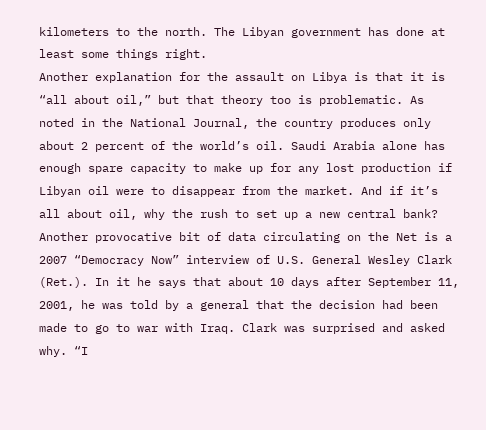kilometers to the north. The Libyan government has done at least some things right.
Another explanation for the assault on Libya is that it is “all about oil,” but that theory too is problematic. As noted in the National Journal, the country produces only about 2 percent of the world’s oil. Saudi Arabia alone has enough spare capacity to make up for any lost production if Libyan oil were to disappear from the market. And if it’s all about oil, why the rush to set up a new central bank?
Another provocative bit of data circulating on the Net is a 2007 “Democracy Now” interview of U.S. General Wesley Clark (Ret.). In it he says that about 10 days after September 11, 2001, he was told by a general that the decision had been made to go to war with Iraq. Clark was surprised and asked why. “I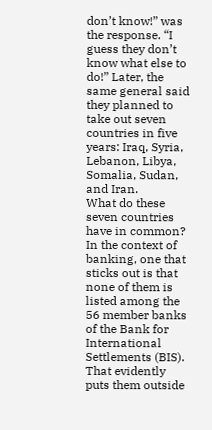don’t know!” was the response. “I guess they don’t know what else to do!” Later, the same general said they planned to take out seven countries in five years: Iraq, Syria, Lebanon, Libya, Somalia, Sudan, and Iran.
What do these seven countries have in common? In the context of banking, one that sticks out is that none of them is listed among the 56 member banks of the Bank for International Settlements (BIS). That evidently puts them outside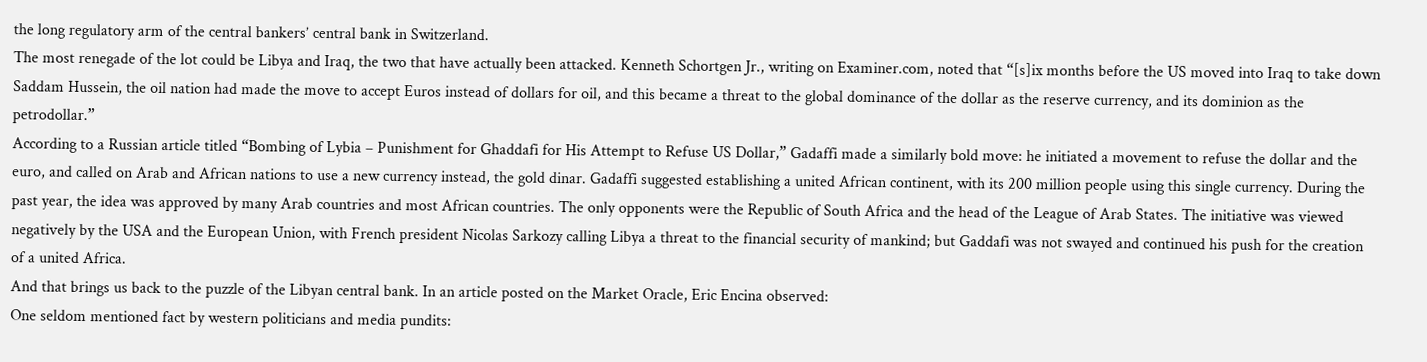the long regulatory arm of the central bankers’ central bank in Switzerland.
The most renegade of the lot could be Libya and Iraq, the two that have actually been attacked. Kenneth Schortgen Jr., writing on Examiner.com, noted that “[s]ix months before the US moved into Iraq to take down Saddam Hussein, the oil nation had made the move to accept Euros instead of dollars for oil, and this became a threat to the global dominance of the dollar as the reserve currency, and its dominion as the petrodollar.”
According to a Russian article titled “Bombing of Lybia – Punishment for Ghaddafi for His Attempt to Refuse US Dollar,” Gadaffi made a similarly bold move: he initiated a movement to refuse the dollar and the euro, and called on Arab and African nations to use a new currency instead, the gold dinar. Gadaffi suggested establishing a united African continent, with its 200 million people using this single currency. During the past year, the idea was approved by many Arab countries and most African countries. The only opponents were the Republic of South Africa and the head of the League of Arab States. The initiative was viewed negatively by the USA and the European Union, with French president Nicolas Sarkozy calling Libya a threat to the financial security of mankind; but Gaddafi was not swayed and continued his push for the creation of a united Africa.
And that brings us back to the puzzle of the Libyan central bank. In an article posted on the Market Oracle, Eric Encina observed:
One seldom mentioned fact by western politicians and media pundits: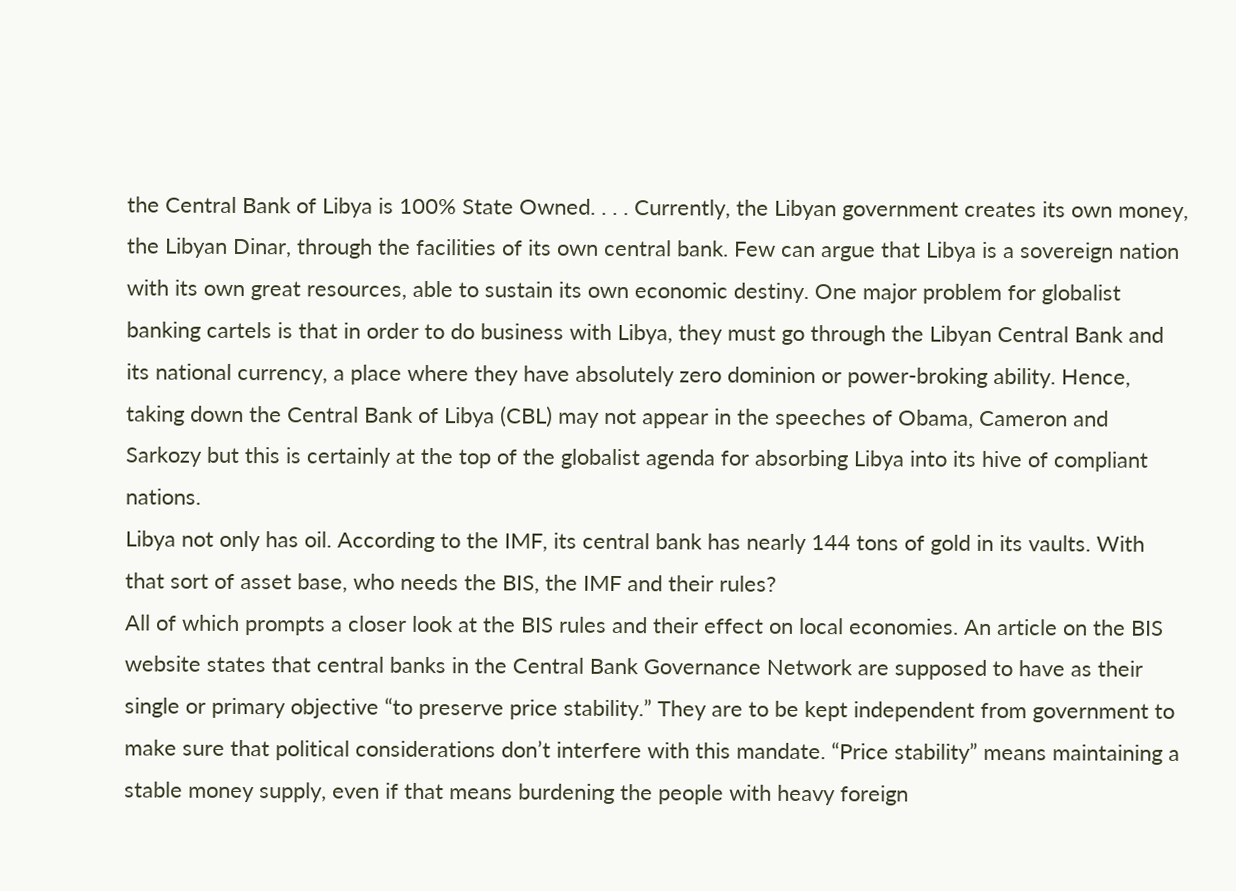the Central Bank of Libya is 100% State Owned. . . . Currently, the Libyan government creates its own money, the Libyan Dinar, through the facilities of its own central bank. Few can argue that Libya is a sovereign nation with its own great resources, able to sustain its own economic destiny. One major problem for globalist banking cartels is that in order to do business with Libya, they must go through the Libyan Central Bank and its national currency, a place where they have absolutely zero dominion or power-broking ability. Hence, taking down the Central Bank of Libya (CBL) may not appear in the speeches of Obama, Cameron and Sarkozy but this is certainly at the top of the globalist agenda for absorbing Libya into its hive of compliant nations.
Libya not only has oil. According to the IMF, its central bank has nearly 144 tons of gold in its vaults. With that sort of asset base, who needs the BIS, the IMF and their rules?
All of which prompts a closer look at the BIS rules and their effect on local economies. An article on the BIS website states that central banks in the Central Bank Governance Network are supposed to have as their single or primary objective “to preserve price stability.” They are to be kept independent from government to make sure that political considerations don’t interfere with this mandate. “Price stability” means maintaining a stable money supply, even if that means burdening the people with heavy foreign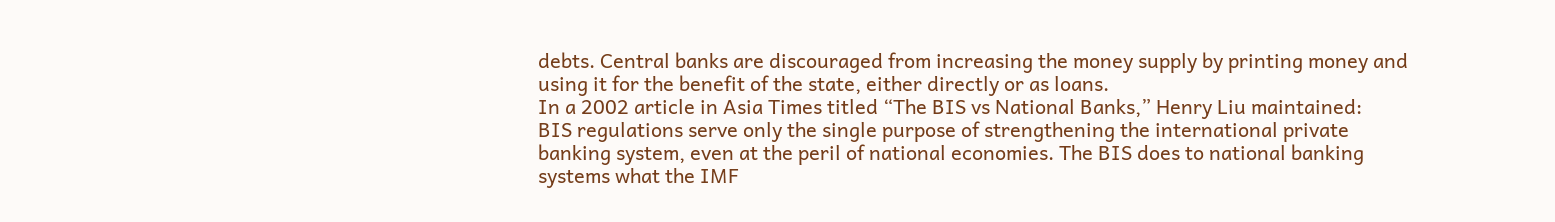debts. Central banks are discouraged from increasing the money supply by printing money and using it for the benefit of the state, either directly or as loans.
In a 2002 article in Asia Times titled “The BIS vs National Banks,” Henry Liu maintained:
BIS regulations serve only the single purpose of strengthening the international private banking system, even at the peril of national economies. The BIS does to national banking systems what the IMF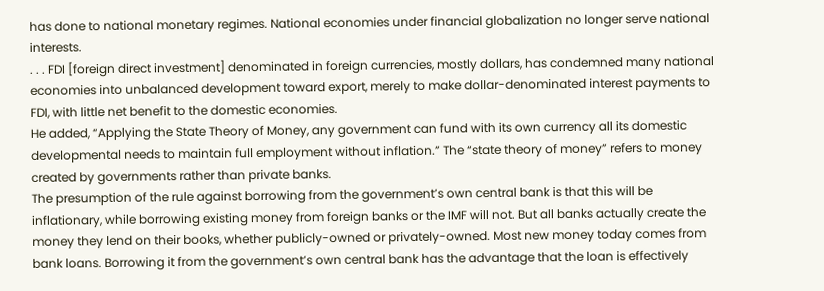has done to national monetary regimes. National economies under financial globalization no longer serve national interests.
. . . FDI [foreign direct investment] denominated in foreign currencies, mostly dollars, has condemned many national economies into unbalanced development toward export, merely to make dollar-denominated interest payments to FDI, with little net benefit to the domestic economies.
He added, “Applying the State Theory of Money, any government can fund with its own currency all its domestic developmental needs to maintain full employment without inflation.” The “state theory of money” refers to money created by governments rather than private banks.
The presumption of the rule against borrowing from the government’s own central bank is that this will be inflationary, while borrowing existing money from foreign banks or the IMF will not. But all banks actually create the money they lend on their books, whether publicly-owned or privately-owned. Most new money today comes from bank loans. Borrowing it from the government’s own central bank has the advantage that the loan is effectively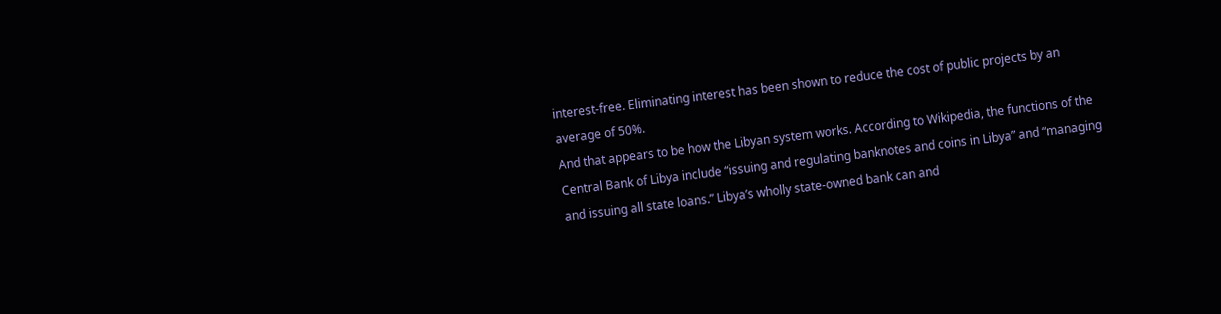interest-free. Eliminating interest has been shown to reduce the cost of public projects by an average of 50%.
And that appears to be how the Libyan system works. According to Wikipedia, the functions of the Central Bank of Libya include “issuing and regulating banknotes and coins in Libya” and “managing and issuing all state loans.” Libya’s wholly state-owned bank can and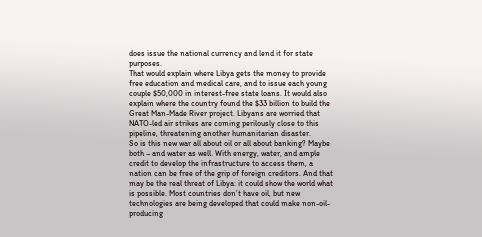does issue the national currency and lend it for state purposes.
That would explain where Libya gets the money to provide free education and medical care, and to issue each young couple $50,000 in interest-free state loans. It would also explain where the country found the $33 billion to build the Great Man-Made River project. Libyans are worried that NATO-led air strikes are coming perilously close to this pipeline, threatening another humanitarian disaster.
So is this new war all about oil or all about banking? Maybe both – and water as well. With energy, water, and ample credit to develop the infrastructure to access them, a nation can be free of the grip of foreign creditors. And that may be the real threat of Libya: it could show the world what is possible. Most countries don’t have oil, but new technologies are being developed that could make non-oil-producing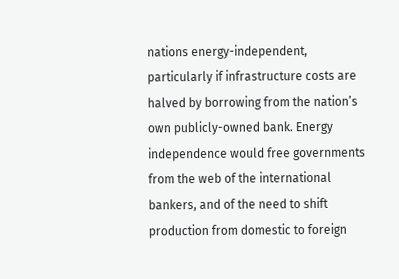nations energy-independent, particularly if infrastructure costs are halved by borrowing from the nation’s own publicly-owned bank. Energy independence would free governments from the web of the international bankers, and of the need to shift production from domestic to foreign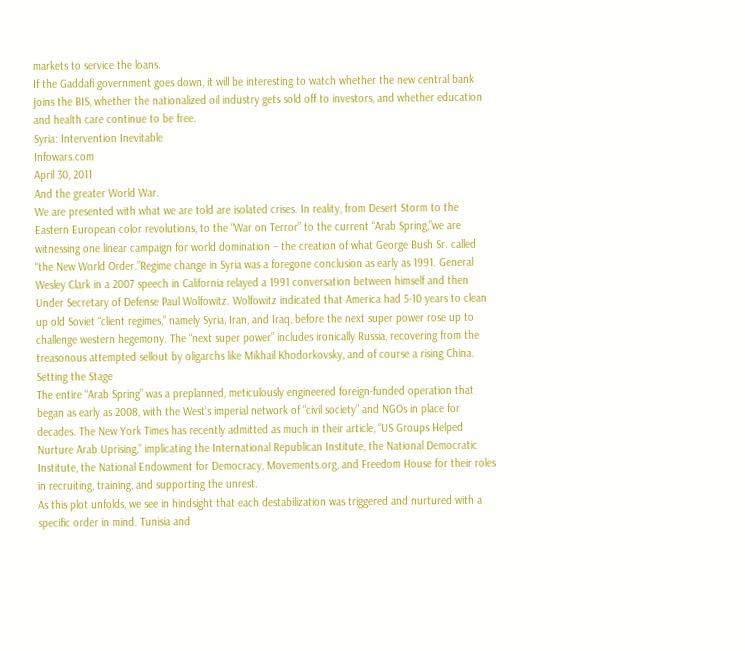markets to service the loans.
If the Gaddafi government goes down, it will be interesting to watch whether the new central bank joins the BIS, whether the nationalized oil industry gets sold off to investors, and whether education and health care continue to be free.
Syria: Intervention Inevitable
Infowars.com
April 30, 2011
And the greater World War.
We are presented with what we are told are isolated crises. In reality, from Desert Storm to the Eastern European color revolutions, to the “War on Terror” to the current “Arab Spring,”we are witnessing one linear campaign for world domination – the creation of what George Bush Sr. called “the New World Order.”Regime change in Syria was a foregone conclusion as early as 1991. General Wesley Clark in a 2007 speech in California relayed a 1991 conversation between himself and then Under Secretary of Defense Paul Wolfowitz. Wolfowitz indicated that America had 5-10 years to clean up old Soviet “client regimes,” namely Syria, Iran, and Iraq, before the next super power rose up to challenge western hegemony. The “next super power” includes ironically Russia, recovering from the treasonous attempted sellout by oligarchs like Mikhail Khodorkovsky, and of course a rising China.
Setting the Stage
The entire “Arab Spring” was a preplanned, meticulously engineered foreign-funded operation that began as early as 2008, with the West’s imperial network of “civil society” and NGOs in place for decades. The New York Times has recently admitted as much in their article, “US Groups Helped Nurture Arab Uprising,” implicating the International Republican Institute, the National Democratic Institute, the National Endowment for Democracy, Movements.org, and Freedom House for their roles in recruiting, training, and supporting the unrest.
As this plot unfolds, we see in hindsight that each destabilization was triggered and nurtured with a specific order in mind. Tunisia and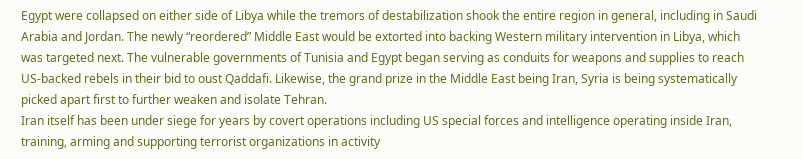Egypt were collapsed on either side of Libya while the tremors of destabilization shook the entire region in general, including in Saudi Arabia and Jordan. The newly “reordered” Middle East would be extorted into backing Western military intervention in Libya, which was targeted next. The vulnerable governments of Tunisia and Egypt began serving as conduits for weapons and supplies to reach US-backed rebels in their bid to oust Qaddafi. Likewise, the grand prize in the Middle East being Iran, Syria is being systematically picked apart first to further weaken and isolate Tehran.
Iran itself has been under siege for years by covert operations including US special forces and intelligence operating inside Iran, training, arming and supporting terrorist organizations in activity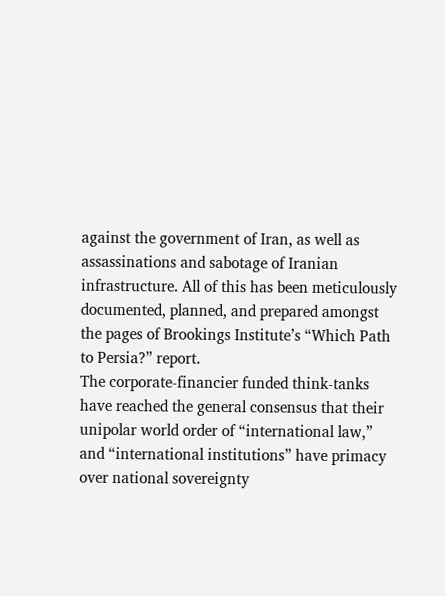against the government of Iran, as well as assassinations and sabotage of Iranian infrastructure. All of this has been meticulously documented, planned, and prepared amongst the pages of Brookings Institute’s “Which Path to Persia?” report.
The corporate-financier funded think-tanks have reached the general consensus that their unipolar world order of “international law,” and “international institutions” have primacy over national sovereignty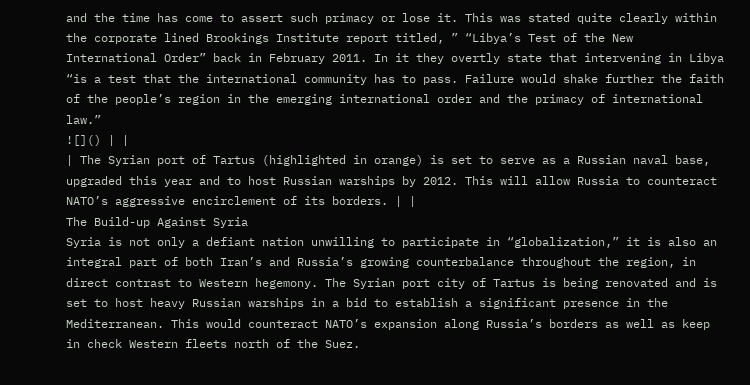and the time has come to assert such primacy or lose it. This was stated quite clearly within the corporate lined Brookings Institute report titled, ” “Libya’s Test of the New International Order” back in February 2011. In it they overtly state that intervening in Libya “is a test that the international community has to pass. Failure would shake further the faith of the people’s region in the emerging international order and the primacy of international law.”
![]() | |
| The Syrian port of Tartus (highlighted in orange) is set to serve as a Russian naval base, upgraded this year and to host Russian warships by 2012. This will allow Russia to counteract NATO’s aggressive encirclement of its borders. | |
The Build-up Against Syria
Syria is not only a defiant nation unwilling to participate in “globalization,” it is also an integral part of both Iran’s and Russia’s growing counterbalance throughout the region, in direct contrast to Western hegemony. The Syrian port city of Tartus is being renovated and is set to host heavy Russian warships in a bid to establish a significant presence in the Mediterranean. This would counteract NATO’s expansion along Russia’s borders as well as keep in check Western fleets north of the Suez.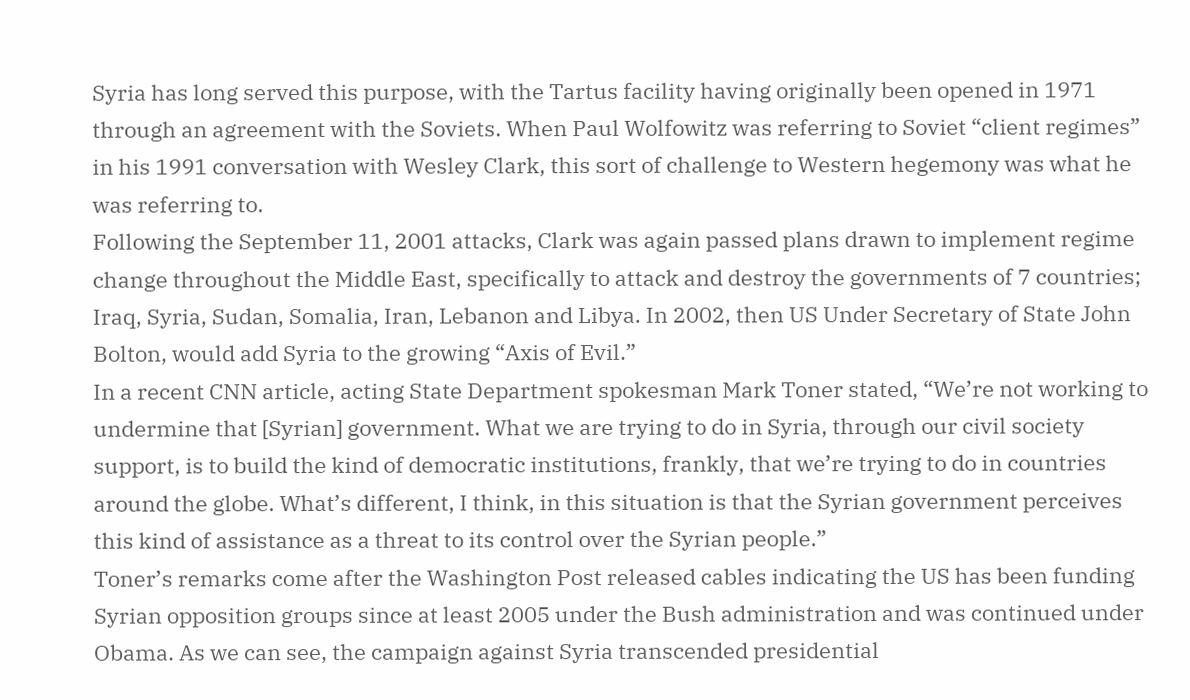Syria has long served this purpose, with the Tartus facility having originally been opened in 1971 through an agreement with the Soviets. When Paul Wolfowitz was referring to Soviet “client regimes” in his 1991 conversation with Wesley Clark, this sort of challenge to Western hegemony was what he was referring to.
Following the September 11, 2001 attacks, Clark was again passed plans drawn to implement regime change throughout the Middle East, specifically to attack and destroy the governments of 7 countries; Iraq, Syria, Sudan, Somalia, Iran, Lebanon and Libya. In 2002, then US Under Secretary of State John Bolton, would add Syria to the growing “Axis of Evil.”
In a recent CNN article, acting State Department spokesman Mark Toner stated, “We’re not working to undermine that [Syrian] government. What we are trying to do in Syria, through our civil society support, is to build the kind of democratic institutions, frankly, that we’re trying to do in countries around the globe. What’s different, I think, in this situation is that the Syrian government perceives this kind of assistance as a threat to its control over the Syrian people.”
Toner’s remarks come after the Washington Post released cables indicating the US has been funding Syrian opposition groups since at least 2005 under the Bush administration and was continued under Obama. As we can see, the campaign against Syria transcended presidential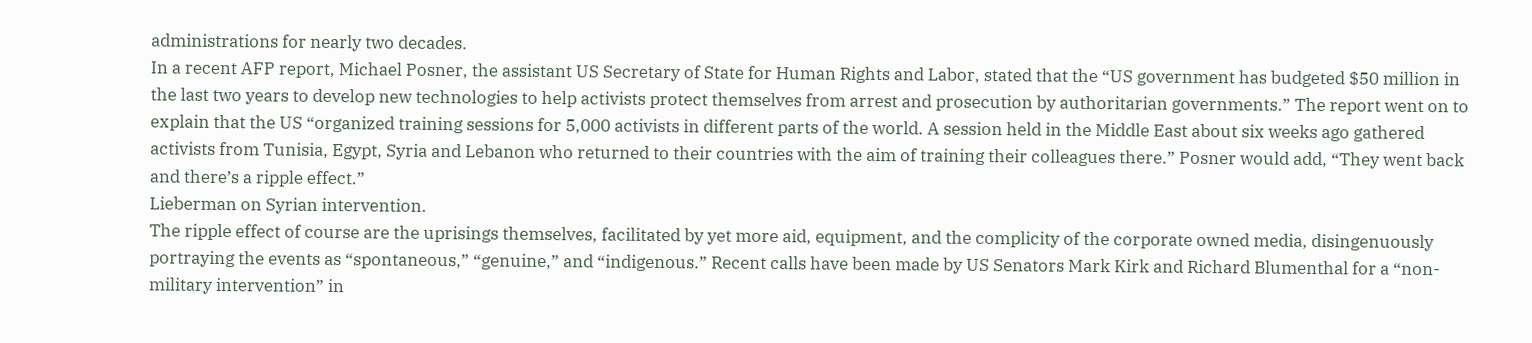administrations for nearly two decades.
In a recent AFP report, Michael Posner, the assistant US Secretary of State for Human Rights and Labor, stated that the “US government has budgeted $50 million in the last two years to develop new technologies to help activists protect themselves from arrest and prosecution by authoritarian governments.” The report went on to explain that the US “organized training sessions for 5,000 activists in different parts of the world. A session held in the Middle East about six weeks ago gathered activists from Tunisia, Egypt, Syria and Lebanon who returned to their countries with the aim of training their colleagues there.” Posner would add, “They went back and there’s a ripple effect.”
Lieberman on Syrian intervention.
The ripple effect of course are the uprisings themselves, facilitated by yet more aid, equipment, and the complicity of the corporate owned media, disingenuously portraying the events as “spontaneous,” “genuine,” and “indigenous.” Recent calls have been made by US Senators Mark Kirk and Richard Blumenthal for a “non-military intervention” in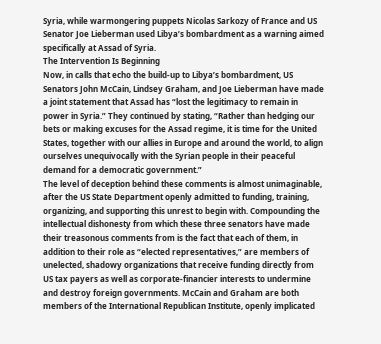Syria, while warmongering puppets Nicolas Sarkozy of France and US Senator Joe Lieberman used Libya’s bombardment as a warning aimed specifically at Assad of Syria.
The Intervention Is Beginning
Now, in calls that echo the build-up to Libya’s bombardment, US Senators John McCain, Lindsey Graham, and Joe Lieberman have made a joint statement that Assad has “lost the legitimacy to remain in power in Syria.” They continued by stating, “Rather than hedging our bets or making excuses for the Assad regime, it is time for the United States, together with our allies in Europe and around the world, to align ourselves unequivocally with the Syrian people in their peaceful demand for a democratic government.”
The level of deception behind these comments is almost unimaginable, after the US State Department openly admitted to funding, training, organizing, and supporting this unrest to begin with. Compounding the intellectual dishonesty from which these three senators have made their treasonous comments from is the fact that each of them, in addition to their role as “elected representatives,” are members of unelected, shadowy organizations that receive funding directly from US tax payers as well as corporate-financier interests to undermine and destroy foreign governments. McCain and Graham are both members of the International Republican Institute, openly implicated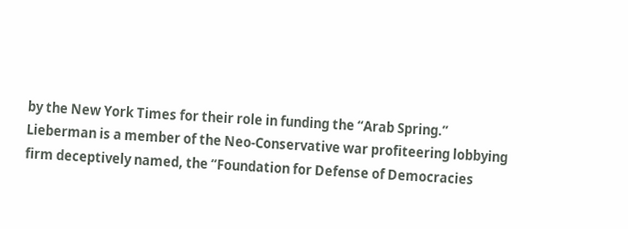by the New York Times for their role in funding the “Arab Spring.” Lieberman is a member of the Neo-Conservative war profiteering lobbying firm deceptively named, the “Foundation for Defense of Democracies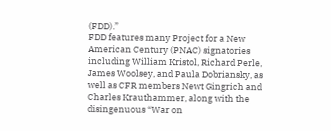(FDD).”
FDD features many Project for a New American Century (PNAC) signatories including William Kristol, Richard Perle, James Woolsey, and Paula Dobriansky, as well as CFR members Newt Gingrich and Charles Krauthammer, along with the disingenuous “War on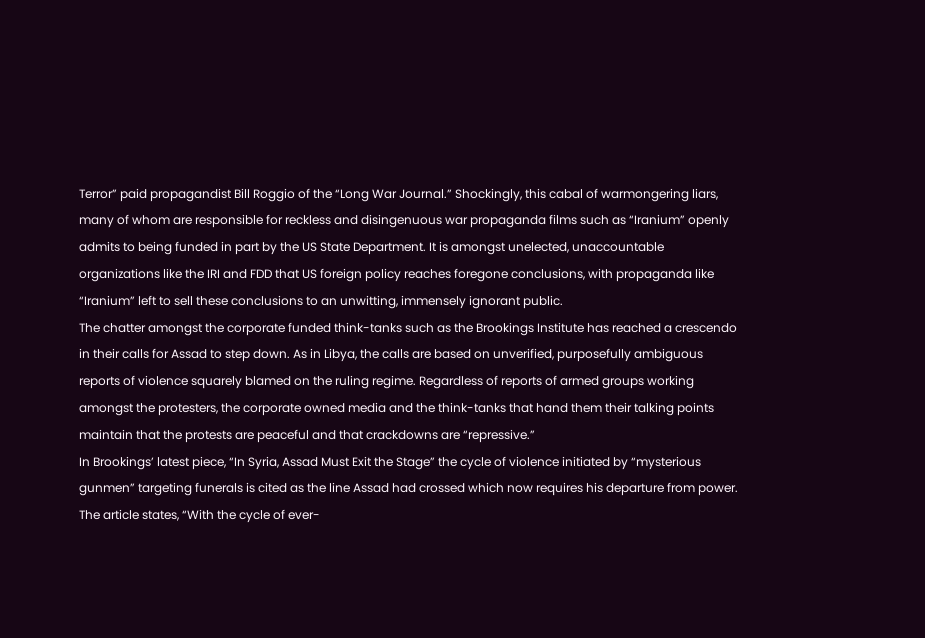Terror” paid propagandist Bill Roggio of the “Long War Journal.” Shockingly, this cabal of warmongering liars, many of whom are responsible for reckless and disingenuous war propaganda films such as “Iranium” openly admits to being funded in part by the US State Department. It is amongst unelected, unaccountable organizations like the IRI and FDD that US foreign policy reaches foregone conclusions, with propaganda like “Iranium” left to sell these conclusions to an unwitting, immensely ignorant public.
The chatter amongst the corporate funded think-tanks such as the Brookings Institute has reached a crescendo in their calls for Assad to step down. As in Libya, the calls are based on unverified, purposefully ambiguous reports of violence squarely blamed on the ruling regime. Regardless of reports of armed groups working amongst the protesters, the corporate owned media and the think-tanks that hand them their talking points maintain that the protests are peaceful and that crackdowns are “repressive.”
In Brookings’ latest piece, “In Syria, Assad Must Exit the Stage” the cycle of violence initiated by “mysterious gunmen” targeting funerals is cited as the line Assad had crossed which now requires his departure from power. The article states, “With the cycle of ever-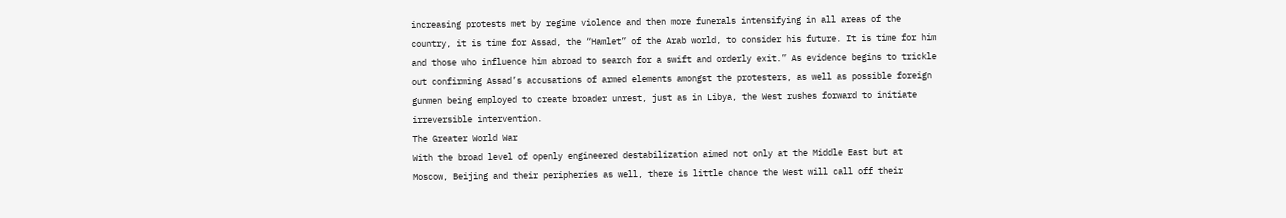increasing protests met by regime violence and then more funerals intensifying in all areas of the country, it is time for Assad, the “Hamlet” of the Arab world, to consider his future. It is time for him and those who influence him abroad to search for a swift and orderly exit.” As evidence begins to trickle out confirming Assad’s accusations of armed elements amongst the protesters, as well as possible foreign gunmen being employed to create broader unrest, just as in Libya, the West rushes forward to initiate irreversible intervention.
The Greater World War
With the broad level of openly engineered destabilization aimed not only at the Middle East but at Moscow, Beijing and their peripheries as well, there is little chance the West will call off their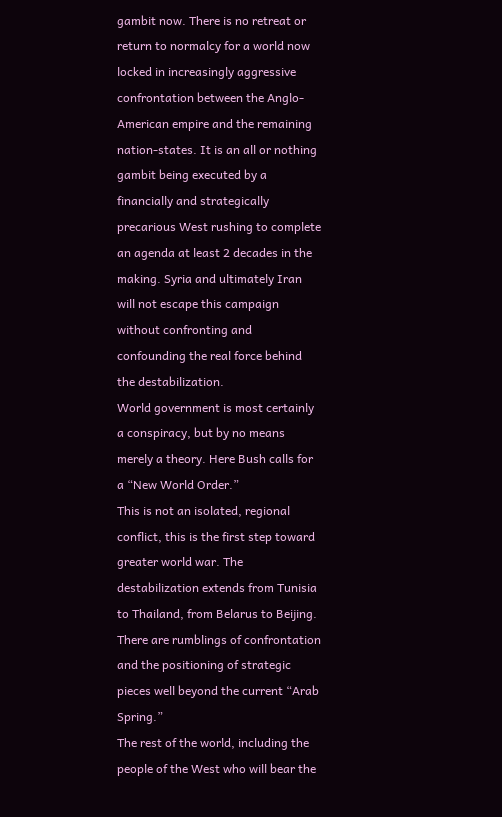gambit now. There is no retreat or return to normalcy for a world now locked in increasingly aggressive confrontation between the Anglo-American empire and the remaining nation-states. It is an all or nothing gambit being executed by a financially and strategically precarious West rushing to complete an agenda at least 2 decades in the making. Syria and ultimately Iran will not escape this campaign without confronting and confounding the real force behind the destabilization.
World government is most certainly a conspiracy, but by no means merely a theory. Here Bush calls for a “New World Order.”
This is not an isolated, regional conflict, this is the first step toward greater world war. The destabilization extends from Tunisia to Thailand, from Belarus to Beijing. There are rumblings of confrontation and the positioning of strategic pieces well beyond the current “Arab Spring.”
The rest of the world, including the people of the West who will bear the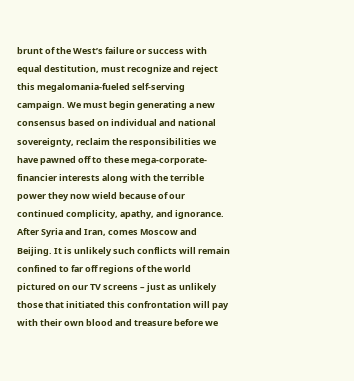brunt of the West’s failure or success with equal destitution, must recognize and reject this megalomania-fueled self-serving campaign. We must begin generating a new consensus based on individual and national sovereignty, reclaim the responsibilities we have pawned off to these mega-corporate-financier interests along with the terrible power they now wield because of our continued complicity, apathy, and ignorance. After Syria and Iran, comes Moscow and Beijing. It is unlikely such conflicts will remain confined to far off regions of the world pictured on our TV screens – just as unlikely those that initiated this confrontation will pay with their own blood and treasure before we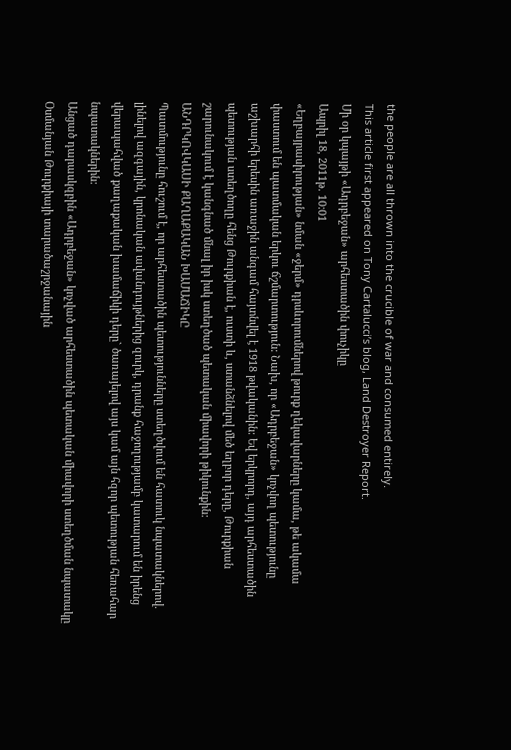the people are all thrown into the crucible of war and consumed entirely.
This article first appeared on Tony Cartalucci’s blog, Land Destroyer Report.
Մի օր կպայթի «Ադրբեջան» արհեստածին փուչիկը
Ապրիլ 18, 2011թ. 10:01
«Եղբայրասիրության» նման «ջերմ» դրսևորումներով թուրք ղեկավարները կամա, թե ակամա փաստում են պատմական երկու ճշմարտություն: Նախ, որ «Ադրբեջան» կոչվող պետությունը աշխարհի երեսին առաջին անգամ հայտնվել է 1918 թվականին: Եվ երկրորդ, այդ արհեստածին պետության ստեղծողը հենց Թուրքիան է, ուստի և, ստանձնելով մեծ եղբոր դերը, Թուրքիան շարունակում է կանգնած մնալ իր իսկ ստեղծած պետական միավորի թիկունքին:
ԱՆԴՐԿՈՎԿԱՍԻ ՔԱՂԱՔԱԿԱՆ ԽԱՄԱՃԻԿԸ
Պատմությունը հուշում է, որ արհեստածին պետությունները ստեղծվում են հատուկ նպատակներով. լինելով ազգային, կրոնական ավանդույթներից զուրկ, դրանք հաջողությամբ կատարում են իրենց վերապահված քաղաքական խամաճիկի դերը` ծառայելով այս կամ այն հզոր պետության հեռահար նպատակներին:
Անցած դարասկզբին «Ադրբեջան» կոչված արհեստածին պետական միավորի ստեղծման նպատակը Օսմանյան Թուրքիայի տարածաշրջանային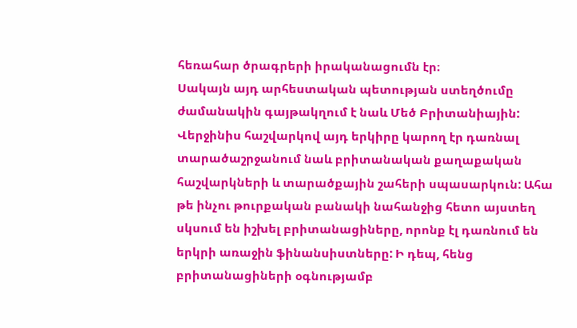հեռահար ծրագրերի իրականացումն էր։
Սակայն այդ արհեստական պետության ստեղծումը ժամանակին գայթակղում է նաև Մեծ Բրիտանիային: Վերջինիս հաշվարկով այդ երկիրը կարող էր դառնալ տարածաշրջանում նաև բրիտանական քաղաքական հաշվարկների և տարածքային շահերի սպասարկուն: Ահա թե ինչու թուրքական բանակի նահանջից հետո այստեղ սկսում են իշխել բրիտանացիները, որոնք էլ դառնում են երկրի առաջին ֆինանսիստները: Ի դեպ, հենց բրիտանացիների օգնությամբ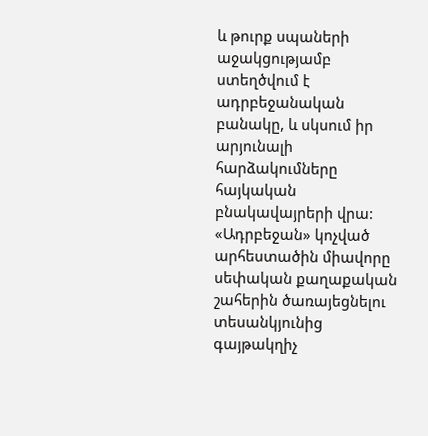և թուրք սպաների աջակցությամբ ստեղծվում է ադրբեջանական բանակը, և սկսում իր արյունալի հարձակումները հայկական բնակավայրերի վրա:
«Ադրբեջան» կոչված արհեստածին միավորը սեփական քաղաքական շահերին ծառայեցնելու տեսանկյունից գայթակղիչ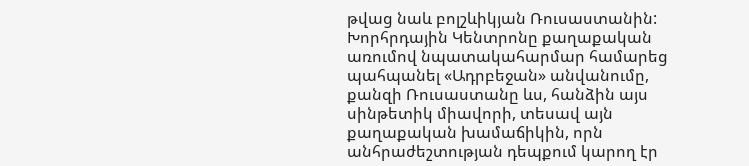թվաց նաև բոլշևիկյան Ռուսաստանին: Խորհրդային Կենտրոնը քաղաքական առումով նպատակահարմար համարեց պահպանել «Ադրբեջան» անվանումը, քանզի Ռուսաստանը ևս, հանձին այս սինթետիկ միավորի, տեսավ այն քաղաքական խամաճիկին, որն անհրաժեշտության դեպքում կարող էր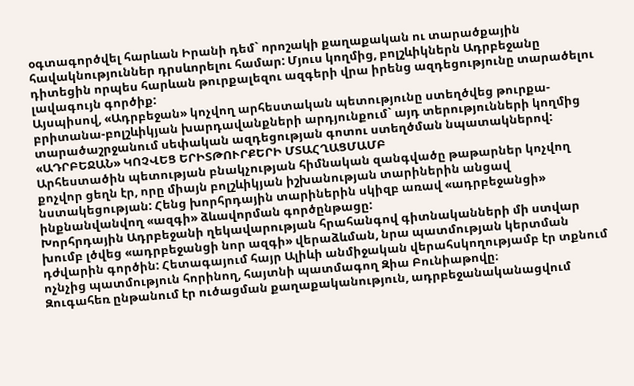օգտագործվել հարևան Իրանի դեմ` որոշակի քաղաքական ու տարածքային հավակնություններ դրսևորելու համար: Մյուս կողմից, բոլշևիկներն Ադրբեջանը դիտեցին որպես հարևան թուրքալեզու ազգերի վրա իրենց ազդեցությունը տարածելու լավագույն գործիք:
Այսպիսով, «Ադրբեջան» կոչվող արհեստական պետությունը ստեղծվեց թուրքա-բրիտանա-բոլշևիկյան խարդավանքների արդյունքում` այդ տերությունների կողմից տարածաշրջանում սեփական ազդեցության գոտու ստեղծման նպատակներով:
«ԱԴՐԲԵՋԱՆ» ԿՈՉՎԵՑ ԵՐԻՏԹՈՒՐՔԵՐԻ ՄՏԱՀՂԱՑՄԱՄԲ
Արհեստածին պետության բնակչության հիմնական զանգվածը թաթարներ կոչվող քոչվոր ցեղն էր, որը միայն բոլշևիկյան իշխանության տարիներին անցավ նստակեցության: Հենց խորհրդային տարիներին սկիզբ առավ «ադրբեջանցի» ինքնանվանվող «ազգի» ձևավորման գործընթացը:
Խորհրդային Ադրբեջանի ղեկավարության հրահանգով գիտնականների մի ստվար խումբ լծվեց «ադրբեջանցի նոր ազգի» վերաձևման, նրա պատմության կերտման դժվարին գործին: Հետագայում հայր Ալիևի անմիջական վերահսկողությամբ էր տքնում ոչնչից պատմություն հորինող, հայտնի պատմագող Զիա Բունիաթովը։
Զուգահեռ ընթանում էր ուծացման քաղաքականություն, ադրբեջանականացվում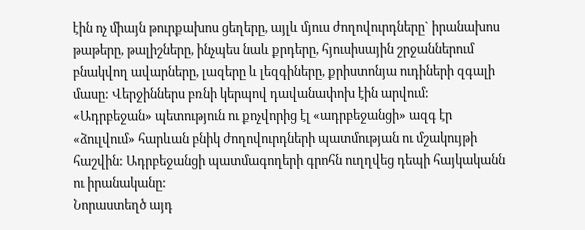էին ոչ միայն թուրքախոս ցեղերը, այլև մյուս ժողովուրդները` իրանախոս թաթերը, թալիշները, ինչպես նաև քրդերը, հյուսիսային շրջաններում բնակվող ավարները, լազերը և լեզգիները, քրիստոնյա ուդիների զգալի մասը: Վերջիններս բռնի կերպով դավանափոխ էին արվում:
«Ադրբեջան» պետություն ու քոչվորից էլ «ադրբեջանցի» ազգ էր «ձուլվում» հարևան բնիկ ժողովուրդների պատմության ու մշակույթի հաշվին: Ադրբեջանցի պատմագողերի գրոհն ուղղվեց դեպի հայկականն ու իրանականը:
Նորաստեղծ այդ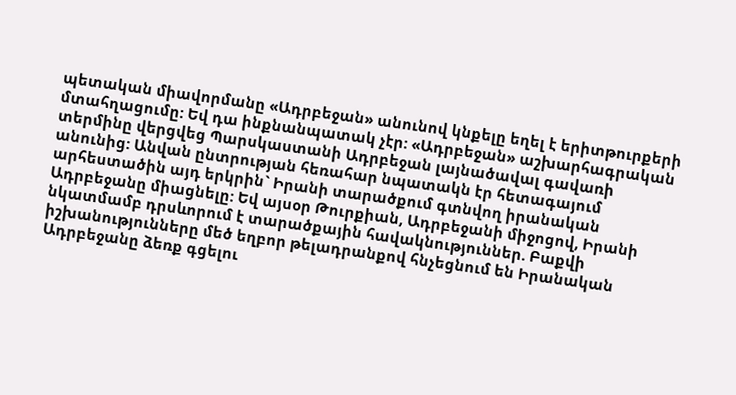պետական միավորմանը «Ադրբեջան» անունով կնքելը եղել է երիտթուրքերի մտահղացումը: Եվ դա ինքնանպատակ չէր: «Ադրբեջան» աշխարհագրական տերմինը վերցվեց Պարսկաստանի Ադրբեջան լայնածավալ գավառի անունից: Անվան ընտրության հեռահար նպատակն էր հետագայում արհեստածին այդ երկրին` Իրանի տարածքում գտնվող իրանական Ադրբեջանը միացնելը: Եվ այսօր Թուրքիան, Ադրբեջանի միջոցով, Իրանի նկատմամբ դրսևորում է տարածքային հավակնություններ. Բաքվի իշխանությունները մեծ եղբոր թելադրանքով հնչեցնում են Իրանական Ադրբեջանը ձեռք գցելու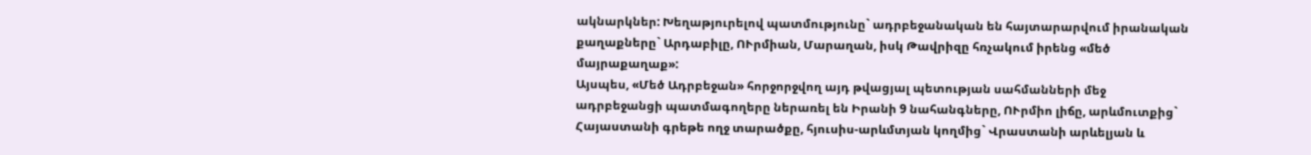ակնարկներ: Խեղաթյուրելով պատմությունը` ադրբեջանական են հայտարարվում իրանական քաղաքները` Արդաբիլը, ՈՒրմիան, Մարաղան, իսկ Թավրիզը հռչակում իրենց «մեծ մայրաքաղաք»:
Այսպես, «Մեծ Ադրբեջան» հորջորջվող այդ թվացյալ պետության սահմանների մեջ ադրբեջանցի պատմագողերը ներառել են Իրանի 9 նահանգները, ՈՒրմիո լիճը, արևմուտքից` Հայաստանի գրեթե ողջ տարածքը, հյուսիս-արևմտյան կողմից` Վրաստանի արևելյան և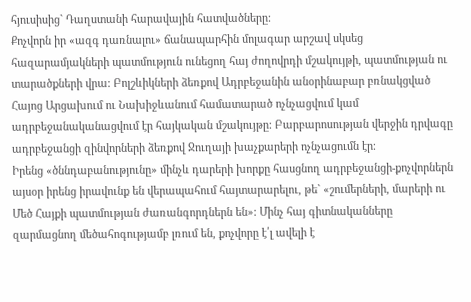հյուսիսից` Դաղստանի հարավային հատվածները:
Քոչվորն իր «ազգ դառնալու» ճանապարհին մոլագար արշավ սկսեց հազարամյակների պատմություն ունեցող հայ ժողովրդի մշակույթի, պատմության ու տարածքների վրա: Բոլշևիկների ձեռքով Ադրբեջանին անօրինաբար բռնակցված Հայոց Արցախում ու Նախիջևանում համատարած ոչնչացվում կամ ադրբեջանականացվում էր հայկական մշակույթը: Բարբարոսության վերջին դրվագը ադրբեջանցի զինվորների ձեռքով Ջուղայի խաչքարերի ոչնչացումն էր։
Իրենց «ծննդաբանությունը» մինչև դարերի խորքը հասցնող ադրբեջանցի-քոչվորներն այսօր իրենց իրավունք են վերապահում հայտարարելու, թե` «շումերների, մարերի ու Մեծ Հայքի պատմության ժառանգորդներն են»: Մինչ հայ գիտնականները զարմացնող մեծահոգությամբ լռում են, քոչվորը է՛լ ավելի է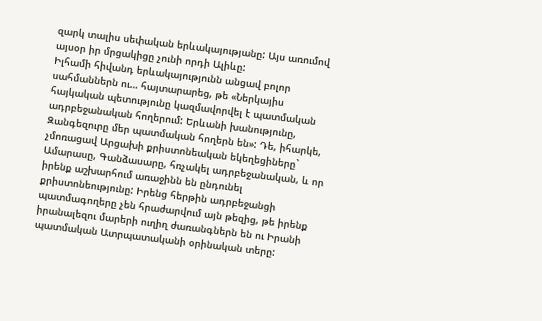զարկ տալիս սեփական երևակայությանը: Այս առումով այսօր իր մրցակիցը չունի որդի Ալիևը:
Իլհամի հիվանդ երևակայությունն անցավ բոլոր սահմաններն ու… հայտարարեց, թե «Ներկայիս հայկական պետությունը կազմավորվել է պատմական ադրբեջանական հողերում: Երևանի խանությունը, Զանգեզուրը մեր պատմական հողերն են»: Դե, իհարկե, չմոռացավ Արցախի քրիստոնեական եկեղեցիները` Ամարասը, Գանձասարը, հռչակել ադրբեջանական, և որ իրենք աշխարհում առաջինն են ընդունել քրիստոնեությունը: Իրենց հերթին ադրբեջանցի պատմագողերը չեն հրաժարվում այն թեզից, թե իրենք իրանալեզու մարերի ուղիղ ժառանգներն են ու Իրանի պատմական Ատրպատականի օրինական տերը: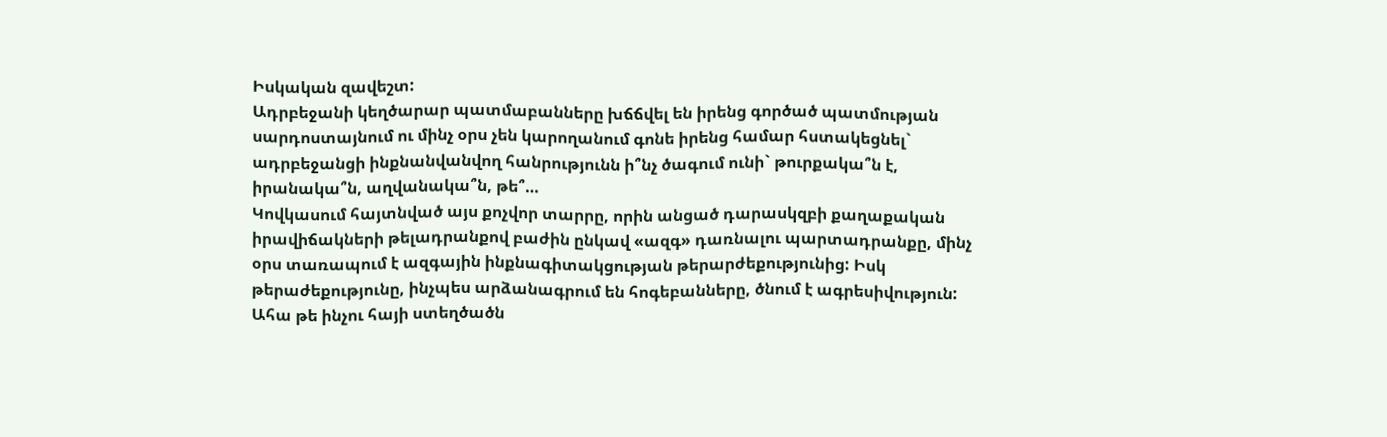Իսկական զավեշտ:
Ադրբեջանի կեղծարար պատմաբանները խճճվել են իրենց գործած պատմության սարդոստայնում ու մինչ օրս չեն կարողանում գոնե իրենց համար հստակեցնել` ադրբեջանցի ինքնանվանվող հանրությունն ի՞նչ ծագում ունի` թուրքակա՞ն է, իրանակա՞ն, աղվանակա՞ն, թե՞…
Կովկասում հայտնված այս քոչվոր տարրը, որին անցած դարասկզբի քաղաքական իրավիճակների թելադրանքով բաժին ընկավ «ազգ» դառնալու պարտադրանքը, մինչ օրս տառապում է ազգային ինքնագիտակցության թերարժեքությունից: Իսկ թերաժեքությունը, ինչպես արձանագրում են հոգեբանները, ծնում է ագրեսիվություն: Ահա թե ինչու հայի ստեղծածն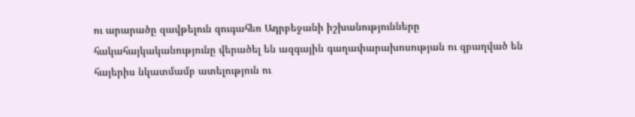ու արարածը զավթելուն զուգահեռ Ադրբեջանի իշխանությունները հակահայկականությունը վերածել են ազգային գաղափարախոսության ու զբաղված են հայերիս նկատմամբ ատելություն ու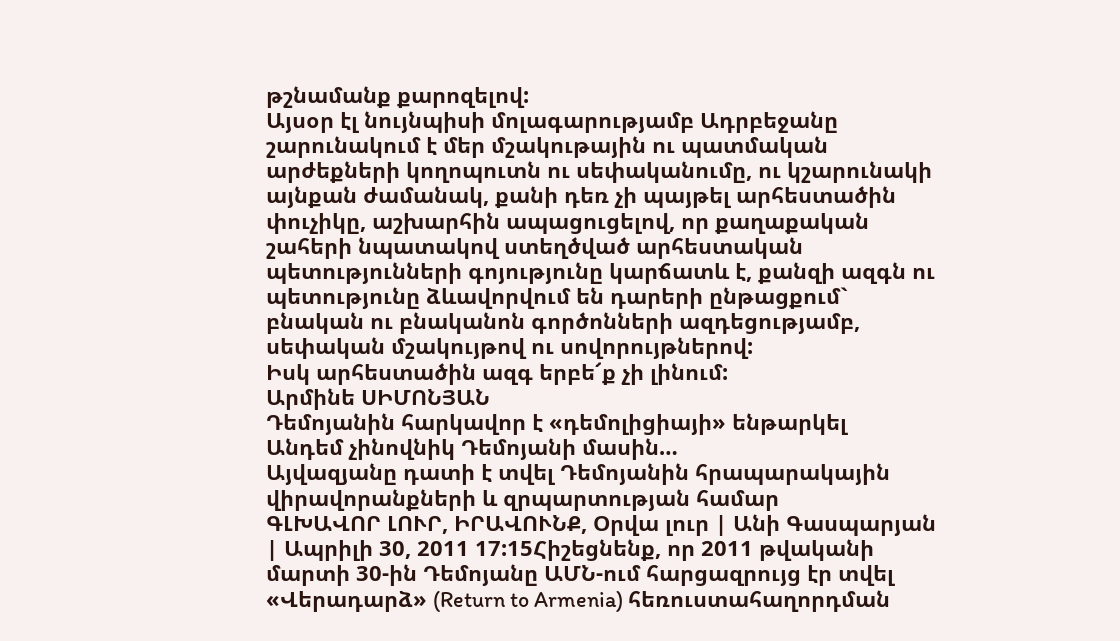թշնամանք քարոզելով:
Այսօր էլ նույնպիսի մոլագարությամբ Ադրբեջանը շարունակում է մեր մշակութային ու պատմական արժեքների կողոպուտն ու սեփականումը, ու կշարունակի այնքան ժամանակ, քանի դեռ չի պայթել արհեստածին փուչիկը, աշխարհին ապացուցելով, որ քաղաքական շահերի նպատակով ստեղծված արհեստական պետությունների գոյությունը կարճատև է, քանզի ազգն ու պետությունը ձևավորվում են դարերի ընթացքում` բնական ու բնականոն գործոնների ազդեցությամբ, սեփական մշակույթով ու սովորույթներով:
Իսկ արհեստածին ազգ երբե՜ք չի լինում:
Արմինե ՍԻՄՈՆՅԱՆ
Դեմոյանին հարկավոր է «դեմոլիցիայի» ենթարկել
Անդեմ չինովնիկ Դեմոյանի մասին…
Այվազյանը դատի է տվել Դեմոյանին հրապարակային վիրավորանքների և զրպարտության համար
ԳԼԽԱՎՈՐ ԼՈՒՐ, ԻՐԱՎՈՒՆՔ, Օրվա լուր | Անի Գասպարյան | Ապրիլի 30, 2011 17:15Հիշեցնենք, որ 2011 թվականի մարտի 30-ին Դեմոյանը ԱՄՆ-ում հարցազրույց էր տվել «Վերադարձ» (Return to Armenia) հեռուստահաղորդման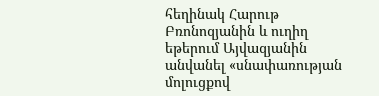հեղինակ Հարութ Բռոնոզյանին և ուղիղ եթերում Այվազյանին անվանել «սնափառության մոլուցքով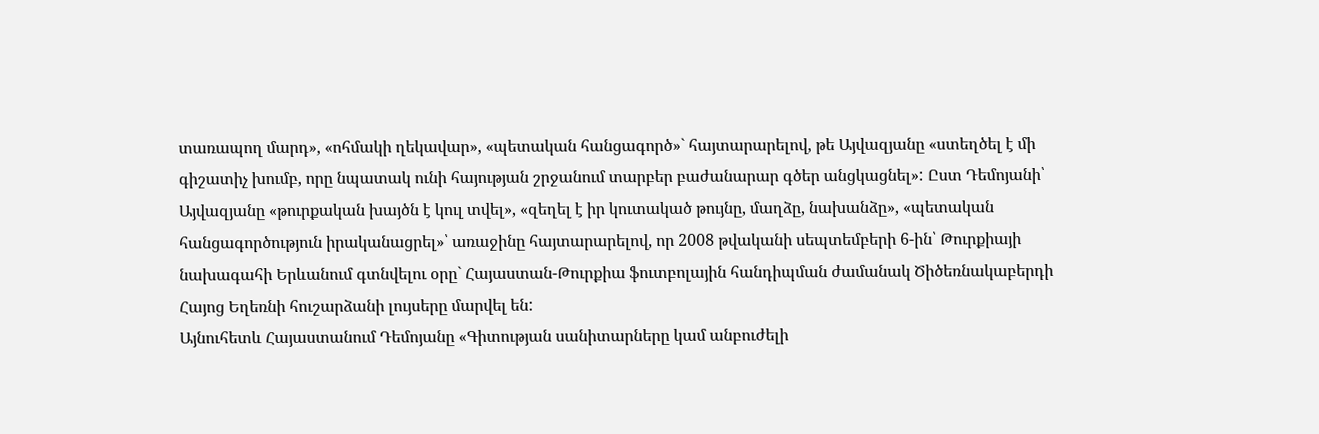տառապող մարդ», «ոհմակի ղեկավար», «պետական հանցագործ»` հայտարարելով, թե Այվազյանը «ստեղծել է մի գիշատիչ խումբ, որը նպատակ ունի հայության շրջանում տարբեր բաժանարար գծեր անցկացնել»: Ըստ Դեմոյանի՝ Այվազյանը «թուրքական խայծն է կուլ տվել», «զեղել է իր կուտակած թույնը, մաղձը, նախանձը», «պետական հանցագործություն իրականացրել»՝ առաջինը հայտարարելով, որ 2008 թվականի սեպտեմբերի 6-ին՝ Թուրքիայի նախագահի Երևանում գտնվելու օրը` Հայաստան-Թուրքիա ֆուտբոլային հանդիպման ժամանակ Ծիծեռնակաբերդի Հայոց Եղեռնի հուշարձանի լույսերը մարվել են:
Այնուհետև Հայաստանում Դեմոյանը «Գիտության սանիտարները կամ անբուժելի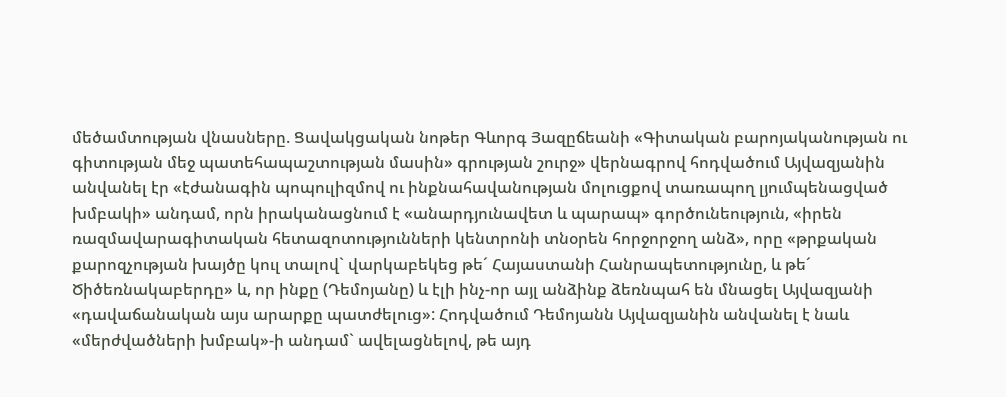մեծամտության վնասները. Ցավակցական նոթեր Գևորգ Յազըճեանի «Գիտական բարոյականության ու գիտության մեջ պատեհապաշտության մասին» գրության շուրջ» վերնագրով հոդվածում Այվազյանին անվանել էր «էժանագին պոպուլիզմով ու ինքնահավանության մոլուցքով տառապող լյումպենացված խմբակի» անդամ, որն իրականացնում է «անարդյունավետ և պարապ» գործունեություն, «իրեն ռազմավարագիտական հետազոտությունների կենտրոնի տնօրեն հորջորջող անձ», որը «թրքական քարոզչության խայծը կուլ տալով` վարկաբեկեց թե´ Հայաստանի Հանրապետությունը, և թե´ Ծիծեռնակաբերդը» և, որ ինքը (Դեմոյանը) և էլի ինչ-որ այլ անձինք ձեռնպահ են մնացել Այվազյանի «դավաճանական այս արարքը պատժելուց»: Հոդվածում Դեմոյանն Այվազյանին անվանել է նաև «մերժվածների խմբակ»-ի անդամ` ավելացնելով, թե այդ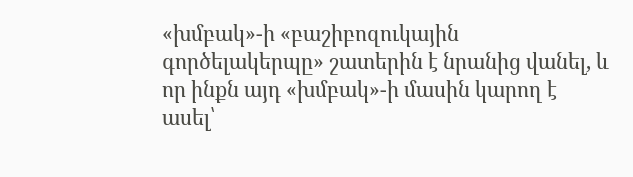«խմբակ»-ի «բաշիբոզուկային գործելակերպը» շատերին է նրանից վանել, և որ ինքն այդ «խմբակ»-ի մասին կարող է ասել՝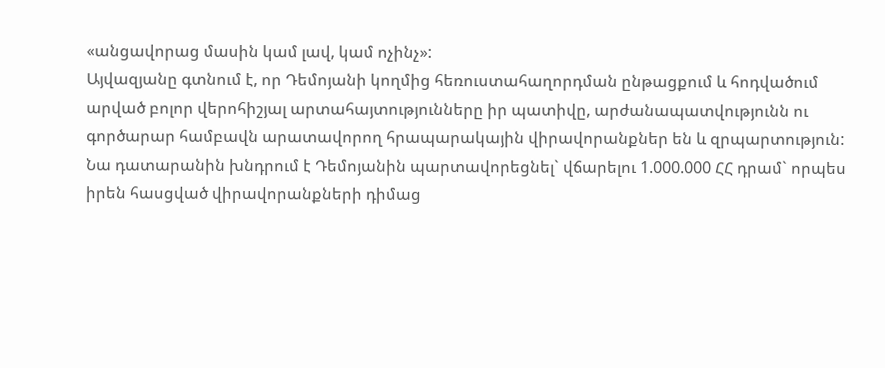«անցավորաց մասին կամ լավ, կամ ոչինչ»:
Այվազյանը գտնում է, որ Դեմոյանի կողմից հեռուստահաղորդման ընթացքում և հոդվածում արված բոլոր վերոհիշյալ արտահայտությունները իր պատիվը, արժանապատվությունն ու գործարար համբավն արատավորող հրապարակային վիրավորանքներ են և զրպարտություն:
Նա դատարանին խնդրում է Դեմոյանին պարտավորեցնել` վճարելու 1.000.000 ՀՀ դրամ` որպես իրեն հասցված վիրավորանքների դիմաց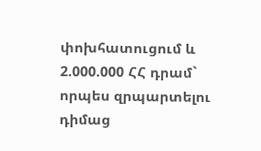փոխհատուցում և 2.000.000 ՀՀ դրամ` որպես զրպարտելու դիմաց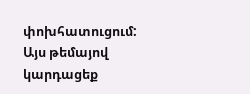փոխհատուցում:
Այս թեմայով կարդացեք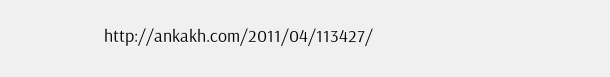http://ankakh.com/2011/04/113427/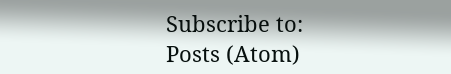Subscribe to:
Posts (Atom)